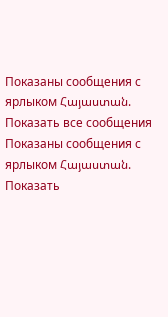Показаны сообщения с ярлыком Հայաստան. Показать все сообщения
Показаны сообщения с ярлыком Հայաստան. Показать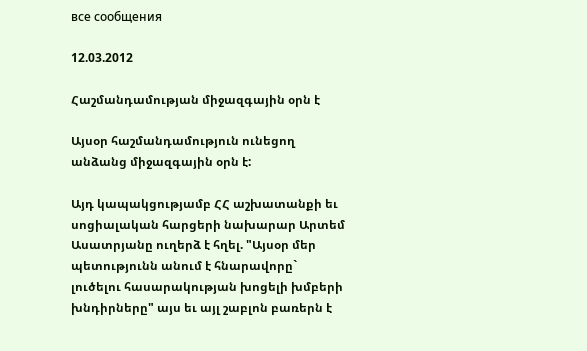все сообщения

12.03.2012

Հաշմանդամության միջազգային օրն է

Այսօր հաշմանդամություն ունեցող անձանց միջազգային օրն է:

Այդ կապակցությամբ ՀՀ աշխատանքի եւ սոցիալական հարցերի նախարար Արտեմ Ասատրյանը ուղերձ է հղել. "Այսօր մեր պետությունն անում է հնարավորը` լուծելու հասարակության խոցելի խմբերի խնդիրները" այս եւ այլ շաբլոն բառերն է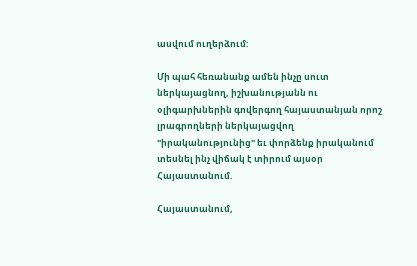ասվում ուղերձում:

Մի պահ հեռանանք ամեն ինչը սուտ ներկայացնող, իշխանությանն ու օլիգարխներին գովերգող հայաստանյան որոշ լրագրողների ներկայացվող "իրականությունից" եւ փորձենք իրականում տեսնել ինչ վիճակ է տիրում այսօր Հայաստանում.

Հայաստանում,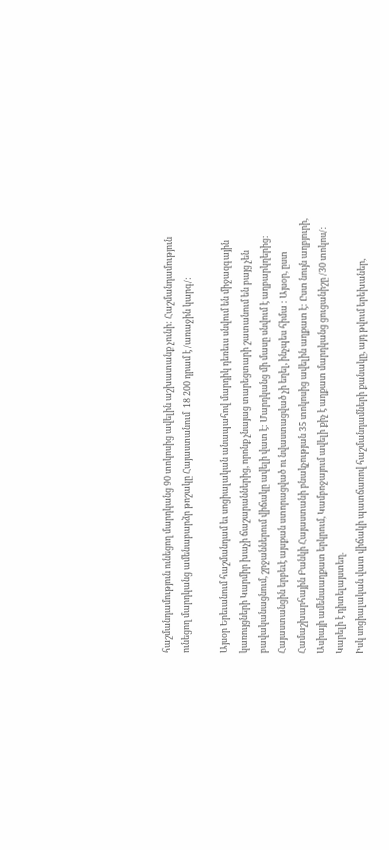հաշմանդամություն ունեցող մարդկանց 90 տոկոսից ավելին աշխատանք չունի: Հաշմանդամություն ունեցող մարդկանց ամենաբարձր թոշակը Հայաստանում  18 200 դրամ է /առաջին կարգ/:

Այսօր Երեւանում հաշմանդամ եւ սոցիալական անապահով մարդիկ դեռեւս սնվում են միջազգային կառույցների Կարմիր խաչի ճաշարաններից, որոնք չնայաց տարեցտարի շատանում են բայց չեն բավականացնում, շրջաններում վիճակը ավելի վատ է: Մարդկանց մի մասը սնվում է աղբարկղերից: Հայաստանցին երբեւէ այսքան ստորացված ու նվաստացված չի եղել, ինչպես հիմա : Այսօր, ըստ Համաշխարհային Բանկի Հայաստանի բնակչության 35 տոկոսից ավելին աղքատ է: Ըստ նույն աղբյուրի, Ասիայի ամենաաղքատ երկրում, Կամբոջայում ավելի քիչ է աղքատ մարդկանց ցուցանիշը /30 տոկոս/: Կարելի է դիտելայստեղ.
Իսկ սոցիալական վատ վիճակի պատճառով հաշմանդամների քանակը, այդ թվում երեխաներ,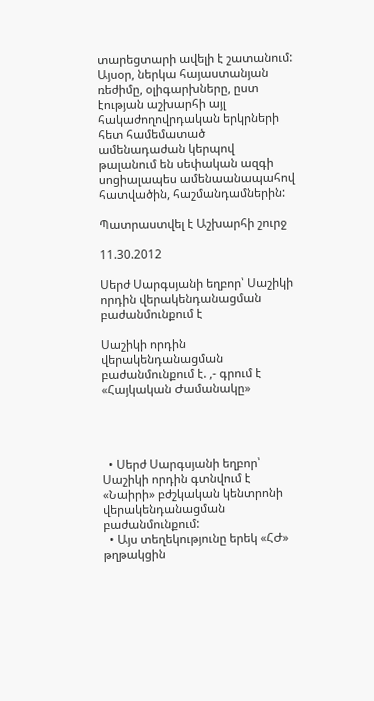տարեցտարի ավելի է շատանում:
Այսօր, ներկա հայաստանյան ռեժիմը, օլիգարխները, ըստ էության աշխարհի այլ հակաժողովրդական երկրների հետ համեմատած ամենադաժան կերպով թալանում են սեփական ազգի սոցիալապես ամենաանապահով հատվածին, հաշմանդամներին:

Պատրաստվել է Աշխարհի շուրջ

11.30.2012

Սերժ Սարգսյանի եղբոր՝ Սաշիկի որդին վերակենդանացման բաժանմունքում է

Սաշիկի որդին վերակենդանացման բաժանմունքում է. ,- գրում է «Հայկական Ժամանակը»




  • Սերժ Սարգսյանի եղբոր՝ Սաշիկի որդին գտնվում է «Նաիրի» բժշկական կենտրոնի վերակենդանացման բաժանմունքում:
  • Այս տեղեկությունը երեկ «ՀԺ» թղթակցին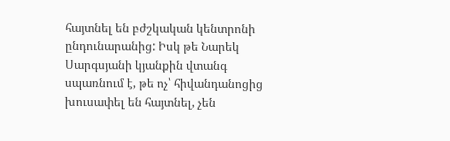հայտնել են բժշկական կենտրոնի ընդունարանից: Իսկ թե Նարեկ Սարգսյանի կյանքին վտանգ սպառնում է, թե ոչ՝ հիվանդանոցից խուսափել են հայտնել, չեն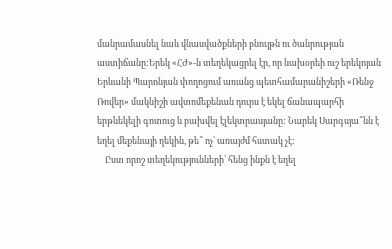մանրամասնել նաև վնասվածքների բնույթն ու ծանրության աստիճանը:Երեկ «ՀԺ»-ն տեղեկացրել էր, որ նախօրեի ուշ երեկոյան Երևանի Պարոնյան փողոցում առանց պետհամարանիշերի «Ռենջ Ռովեր» մակնիշի ավտոմեքենան դուրս է եկել ճանապարհի երթևեկելի գոտուց և բախվել էլեկտրասյանը: Նարեկ Սարգսյա՞նն է եղել մեքենայի ղեկին, թե՞ ոչ՝ առայժմ հստակ չէ:
    Ըստ որոշ տեղեկությունների՝ հենց ինքն է եղել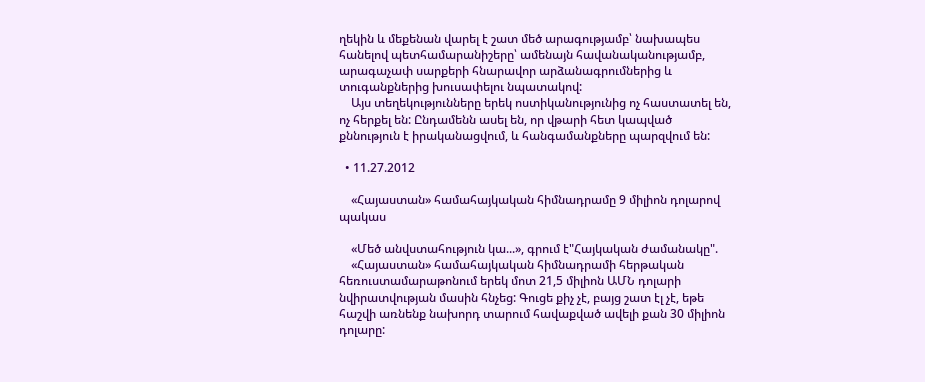ղեկին և մեքենան վարել է շատ մեծ արագությամբ՝ նախապես հանելով պետհամարանիշերը՝ ամենայն հավանականությամբ, արագաչափ սարքերի հնարավոր արձանագրումներից և տուգանքներից խուսափելու նպատակով:
    Այս տեղեկությունները երեկ ոստիկանությունից ոչ հաստատել են, ոչ հերքել են: Ընդամենն ասել են, որ վթարի հետ կապված քննություն է իրականացվում, և հանգամանքները պարզվում են:

  • 11.27.2012

    «Հայաստան» համահայկական հիմնադրամը 9 միլիոն դոլարով պակաս

    «Մեծ անվստահություն կա...», գրում է"Հայկական ժամանակը".
    «Հայաստան» համահայկական հիմնադրամի հերթական հեռուստամարաթոնում երեկ մոտ 21,5 միլիոն ԱՄՆ դոլարի նվիրատվության մասին հնչեց: Գուցե քիչ չէ, բայց շատ էլ չէ, եթե հաշվի առնենք նախորդ տարում հավաքված ավելի քան 30 միլիոն դոլարը: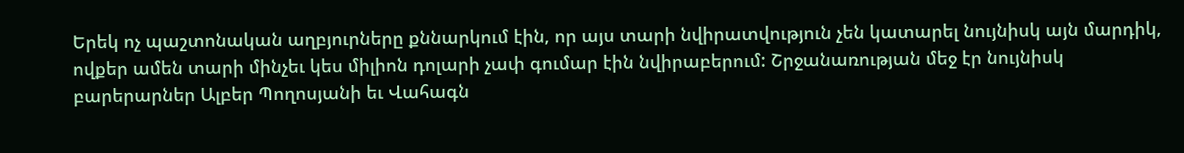Երեկ ոչ պաշտոնական աղբյուրները քննարկում էին, որ այս տարի նվիրատվություն չեն կատարել նույնիսկ այն մարդիկ, ովքեր ամեն տարի մինչեւ կես միլիոն դոլարի չափ գումար էին նվիրաբերում: Շրջանառության մեջ էր նույնիսկ բարերարներ Ալբեր Պողոսյանի եւ Վահագն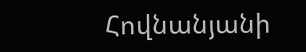Հովնանյանի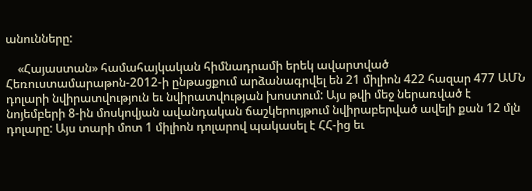անունները:

    «Հայաստան» համահայկական հիմնադրամի երեկ ավարտված Հեռուստամարաթոն-2012-ի ընթացքում արձանագրվել են 21 միլիոն 422 հազար 477 ԱՄՆ դոլարի նվիրատվություն եւ նվիրատվության խոստում: Այս թվի մեջ ներառված է նոյեմբերի 8-ին մոսկովյան ավանդական ճաշկերույթում նվիրաբերված ավելի քան 12 մլն դոլարը: Այս տարի մոտ 1 միլիոն դոլարով պակասել է ՀՀ-ից եւ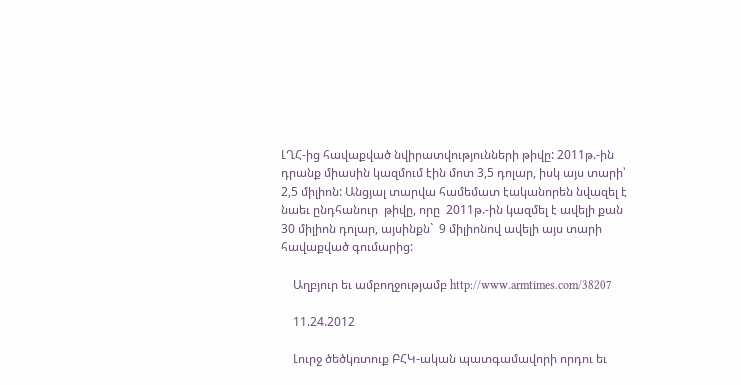ԼՂՀ-ից հավաքված նվիրատվությունների թիվը: 2011թ.-ին դրանք միասին կազմում էին մոտ 3,5 դոլար, իսկ այս տարի՝ 2,5 միլիոն: Անցյալ տարվա համեմատ էականորեն նվազել է նաեւ ընդհանուր  թիվը, որը  2011թ.-ին կազմել է ավելի քան 30 միլիոն դոլար, այսինքն`  9 միլիոնով ավելի այս տարի հավաքված գումարից:

    Աղբյուր եւ ամբողջությամբ http://www.armtimes.com/38207

    11.24.2012

    Լուրջ ծեծկռտուք ԲՀԿ-ական պատգամավորի որդու եւ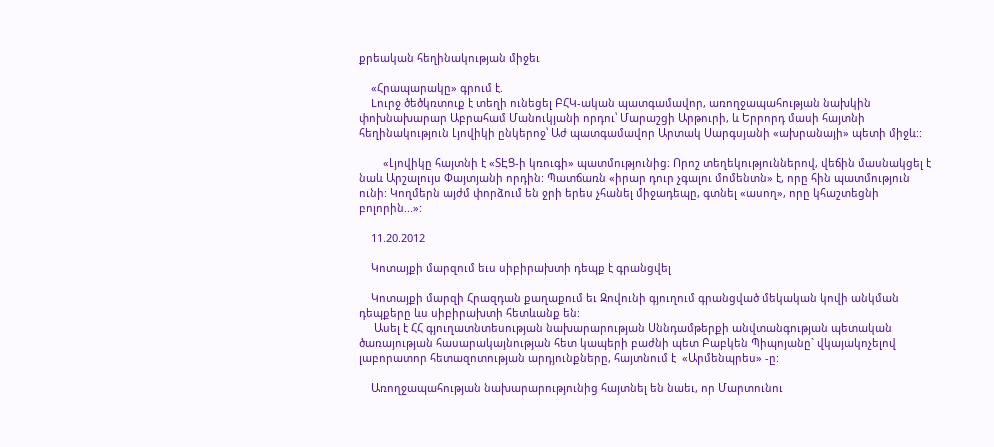քրեական հեղինակության միջեւ

    «Հրապարակը» գրում է.
    Lուրջ ծեծկռտուք է տեղի ունեցել ԲՀԿ-ական պատգամավոր, առողջապահության նախկին փոխնախարար Աբրահամ Մանուկյանի որդու՝ Մարաշցի Արթուրի, և Երրորդ մասի հայտնի հեղինակություն Լյովիկի ընկերոջ՝ Աժ պատգամավոր Արտակ Սարգսյանի «ախրանայի» պետի միջև::

        «Լյովիկը հայտնի է «ՏԷՑ-ի կռուգի» պատմությունից։ Որոշ տեղեկություններով, վեճին մասնակցել է նաև Արշալույս Փայտյանի որդին: Պատճառն «իրար դուր չգալու մոմենտն» է, որը հին պատմություն ունի: Կողմերն այժմ փորձում են ջրի երես չհանել միջադեպը, գտնել «ասող», որը կհաշտեցնի բոլորին...»:

    11.20.2012

    Կոտայքի մարզում եւս սիբիրախտի դեպք է գրանցվել

    Կոտայքի մարզի Հրազդան քաղաքում եւ Զովունի գյուղում գրանցված մեկական կովի անկման դեպքերը ևս սիբիրախտի հետևանք են:
     Ասել է ՀՀ գյուղատնտեսության նախարարության Սննդամթերքի անվտանգության պետական ծառայության հասարակայնության հետ կապերի բաժնի պետ Բաբկեն Պիպոյանը` վկայակոչելով լաբորատոր հետազոտության արդյունքները, հայտնում է  «Արմենպրես» -ը:

    Առողջապահության նախարարությունից հայտնել են նաեւ, որ Մարտունու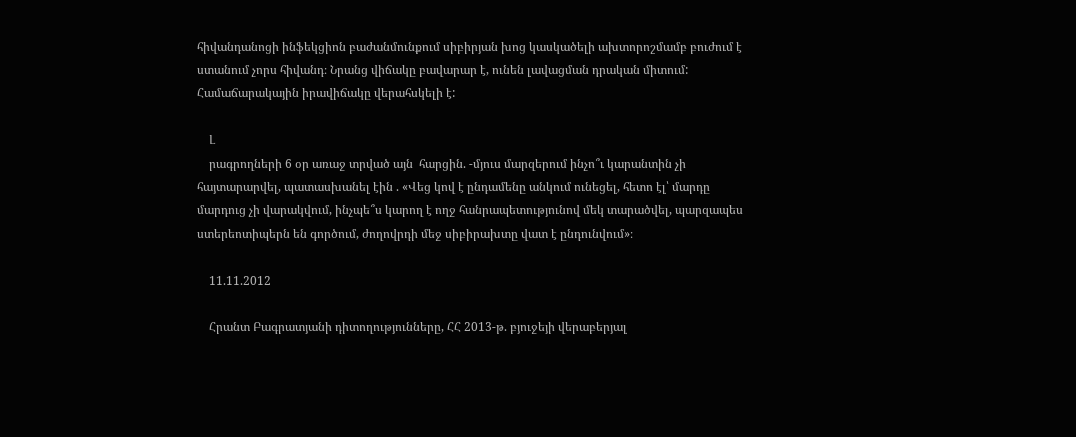հիվանդանոցի ինֆեկցիոն բաժանմունքում սիբիրյան խոց կասկածելի ախտորոշմամբ բուժում է ստանում չորս հիվանդ։ Նրանց վիճակը բավարար է, ունեն լավացման դրական միտում: Համաճարակային իրավիճակը վերահսկելի է:

    Լ
    րագրողների 6 օր առաջ տրված այն  հարցին. -մյուս մարզերում ինչո՞ւ կարանտին չի հայտարարվել, պատասխանել էին . «Վեց կով է ընդամենը անկում ունեցել, հետո էլ՝ մարդը մարդուց չի վարակվում, ինչպե՞ս կարող է ողջ հանրապետությունով մեկ տարածվել, պարզապես ստերեոտիպերն են գործում, ժողովրդի մեջ սիբիրախտը վատ է ընդունվում»։

    11.11.2012

    Հրանտ Բագրատյանի դիտողությունները, ՀՀ 2013-թ. բյուջեյի վերաբերյալ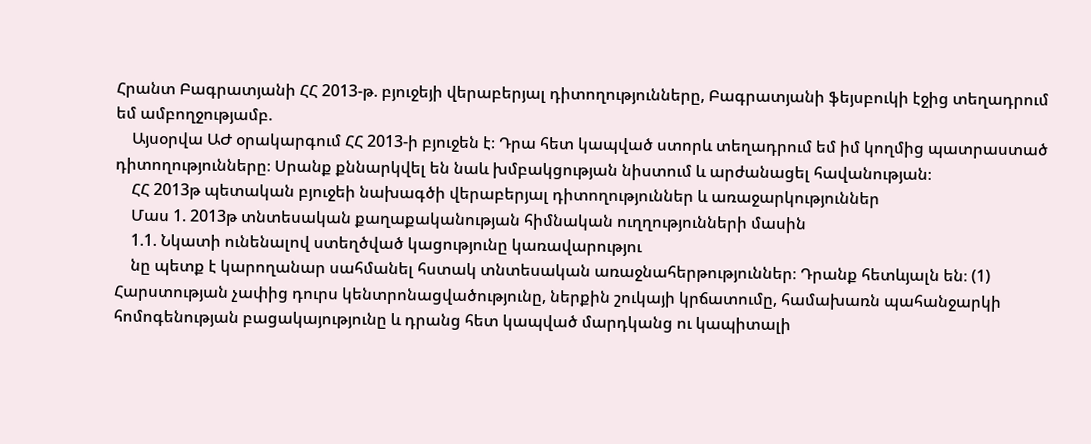Հրանտ Բագրատյանի ՀՀ 2013-թ. բյուջեյի վերաբերյալ դիտողությունները, Բագրատյանի ֆեյսբուկի էջից տեղադրում եմ ամբողջությամբ.
    Այսօրվա ԱԺ օրակարգում ՀՀ 2013-ի բյուջեն է։ Դրա հետ կապված ստորև տեղադրում եմ իմ կողմից պատրաստած դիտողությունները։ Սրանք քննարկվել են նաև խմբակցության նիստում և արժանացել հավանության։
    ՀՀ 2013թ պետական բյուջեի նախագծի վերաբերյալ դիտողություններ և առաջարկություններ
    Մաս 1. 2013թ տնտեսական քաղաքականության հիմնական ուղղությունների մասին
    1.1. Նկատի ունենալով ստեղծված կացությունը կառավարությու
    նը պետք է կարողանար սահմանել հստակ տնտեսական առաջնահերթություններ։ Դրանք հետևյալն են։ (1) Հարստության չափից դուրս կենտրոնացվածությունը, ներքին շուկայի կրճատումը, համախառն պահանջարկի հոմոգենության բացակայությունը և դրանց հետ կապված մարդկանց ու կապիտալի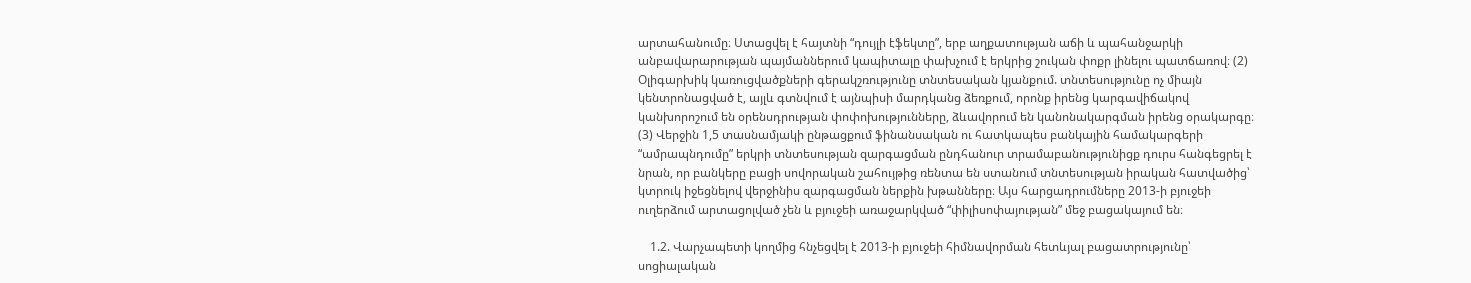արտահանումը։ Ստացվել է հայտնի “դույլի էֆեկտը”, երբ աղքատության աճի և պահանջարկի անբավարարության պայմաններում կապիտալը փախչում է երկրից շուկան փոքր լինելու պատճառով։ (2) Օլիգարխիկ կառուցվածքների գերակշռությունը տնտեսական կյանքում. տնտեսությունը ոչ միայն կենտրոնացված է, այլև գտնվում է այնպիսի մարդկանց ձեռքում, որոնք իրենց կարգավիճակով կանխորոշում են օրենսդրության փոփոխությունները, ձևավորում են կանոնակարգման իրենց օրակարգը։ (3) Վերջին 1,5 տասնամյակի ընթացքում ֆինանսական ու հատկապես բանկային համակարգերի “ամրապնդումը” երկրի տնտեսության զարգացման ընդհանուր տրամաբանությունիցք դուրս հանգեցրել է նրան, որ բանկերը բացի սովորական շահույթից ռենտա են ստանում տնտեսության իրական հատվածից՝ կտրուկ իջեցնելով վերջինիս զարգացման ներքին խթանները։ Այս հարցադրումները 2013-ի բյուջեի ուղերձում արտացոլված չեն և բյուջեի առաջարկված “փիլիսոփայության” մեջ բացակայում են։

    1.2. Վարչապետի կողմից հնչեցվել է 2013-ի բյուջեի հիմնավորման հետևյալ բացատրությունը՝ սոցիալական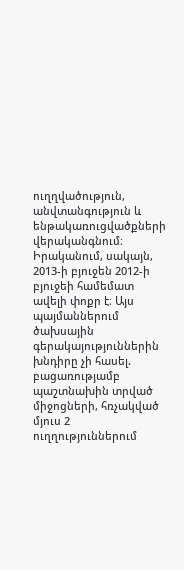ուղղվածություն, անվտանգություն և ենթակառուցվածքների վերականգնում։ Իրականում, սակայն, 2013-ի բյուջեն 2012-ի բյուջեի համեմատ ավելի փոքր է։ Այս պայմաններում ծախսային գերակայություններին խնդիրը չի հասել. բացառությամբ պաշտնախին տրված միջոցների, հռչակված մյուս 2 ուղղություններում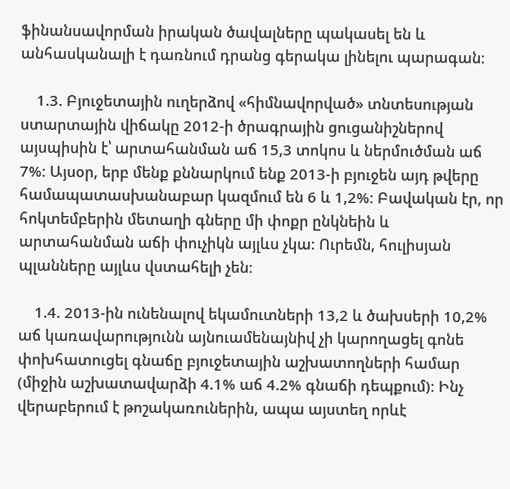ֆինանսավորման իրական ծավալները պակասել են և անհասկանալի է դառնում դրանց գերակա լինելու պարագան։

    1.3. Բյուջետային ուղերձով «հիմնավորված» տնտեսության ստարտային վիճակը 2012-ի ծրագրային ցուցանիշներով այսպիսին է՝ արտահանման աճ 15,3 տոկոս և ներմուծման աճ 7%։ Այսօր, երբ մենք քննարկում ենք 2013-ի բյուջեն այդ թվերը համապատասխանաբար կազմում են 6 և 1,2%։ Բավական էր, որ հոկտեմբերին մետաղի գները մի փոքր ընկնեին և արտահանման աճի փուչիկն այլևս չկա։ Ուրեմն, հուլիսյան պլանները այլևս վստահելի չեն։

    1.4. 2013-ին ունենալով եկամուտների 13,2 և ծախսերի 10,2% աճ կառավարությունն այնուամենայնիվ չի կարողացել գոնե փոխհատուցել գնաճը բյուջետային աշխատողների համար (միջին աշխատավարձի 4.1% աճ 4.2% գնաճի դեպքում)։ Ինչ վերաբերում է թոշակառուներին, ապա այստեղ որևէ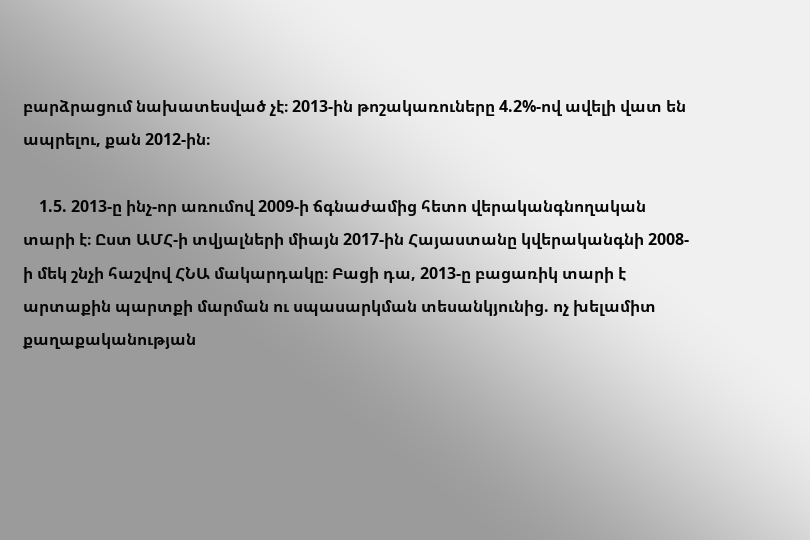բարձրացում նախատեսված չէ։ 2013-ին թոշակառուները 4.2%-ով ավելի վատ են ապրելու, քան 2012-ին։

    1.5. 2013-ը ինչ-որ առումով 2009-ի ճգնաժամից հետո վերականգնողական տարի է։ Ըստ ԱՄՀ-ի տվյալների միայն 2017-ին Հայաստանը կվերականգնի 2008-ի մեկ շնչի հաշվով ՀՆԱ մակարդակը։ Բացի դա, 2013-ը բացառիկ տարի է արտաքին պարտքի մարման ու սպասարկման տեսանկյունից. ոչ խելամիտ քաղաքականության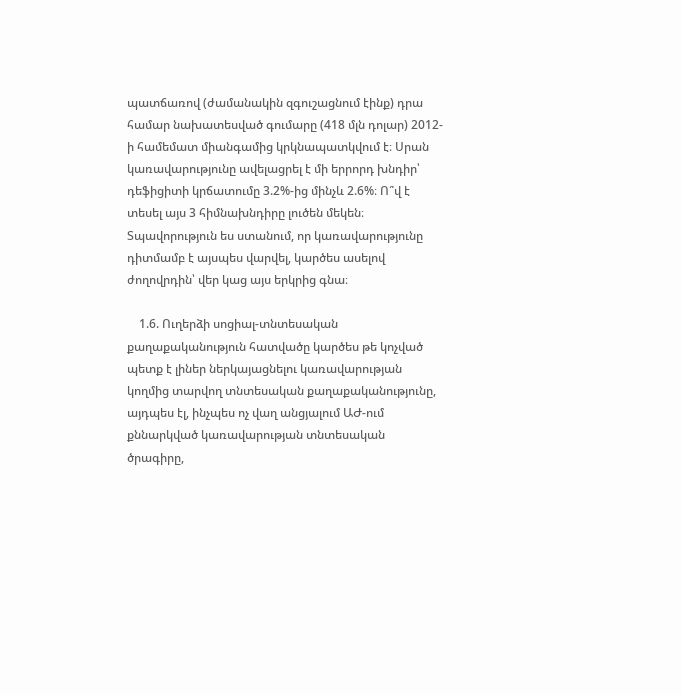պատճառով (ժամանակին զգուշացնում էինք) դրա համար նախատեսված գումարը (418 մլն դոլար) 2012-ի համեմատ միանգամից կրկնապատկվում է։ Սրան կառավարությունը ավելացրել է մի երրորդ խնդիր՝ դեֆիցիտի կրճատումը 3.2%-ից մինչև 2.6%։ Ո՞վ է տեսել այս 3 հիմնախնդիրը լուծեն մեկեն։ Տպավորություն ես ստանում, որ կառավարությունը դիտմամբ է այսպես վարվել, կարծես ասելով ժողովրդին՝ վեր կաց այս երկրից գնա։

    1.6. Ուղերձի սոցիալ-տնտեսական քաղաքականություն հատվածը կարծես թե կոչված պետք է լիներ ներկայացնելու կառավարության կողմից տարվող տնտեսական քաղաքականությունը, այդպես էլ, ինչպես ոչ վաղ անցյալում ԱԺ-ում քննարկված կառավարության տնտեսական ծրագիրը,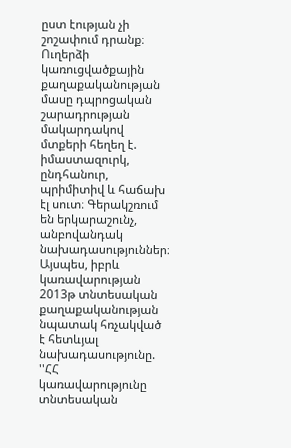ըստ էության չի շոշափում դրանք։ Ուղերձի կառուցվածքային քաղաքականության մասը դպրոցական շարադրության մակարդակով մտքերի հեղեղ է. իմաստազուրկ, ընդհանուր, պրիմիտիվ և հաճախ էլ սուտ։ Գերակշռում են երկարաշունչ, անբովանդակ նախադասություններ։ Այսպես, իբրև կառավարության 2013թ տնտեսական քաղաքականության նպատակ հռչակված է հետևյալ նախադասությունը. ''ՀՀ կառավարությունը տնտեսական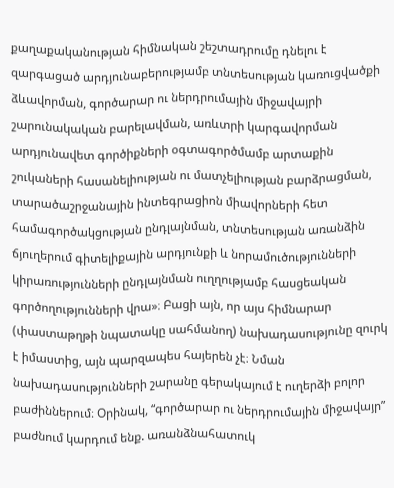քաղաքականության հիմնական շեշտադրումը դնելու է զարգացած արդյունաբերությամբ տնտեսության կառուցվածքի ձևավորման, գործարար ու ներդրումային միջավայրի շարունակական բարելավման, առևտրի կարգավորման արդյունավետ գործիքների օգտագործմամբ արտաքին շուկաների հասանելիության ու մատչելիության բարձրացման, տարածաշրջանային ինտեգրացիոն միավորների հետ համագործակցության ընդլայնման, տնտեսության առանձին ճյուղերում գիտելիքային արդյունքի և նորամուծությունների կիրառությունների ընդլայնման ուղղությամբ հասցեական գործողությունների վրա»։ Բացի այն, որ այս հիմնարար (փաստաթղթի նպատակը սահմանող) նախադասությունը զուրկ է իմաստից, այն պարզապես հայերեն չէ։ Նման նախադասությունների շարանը գերակայում է ուղերձի բոլոր բաժիններում։ Օրինակ, “գործարար ու ներդրումային միջավայր” բաժնում կարդում ենք. առանձնահատուկ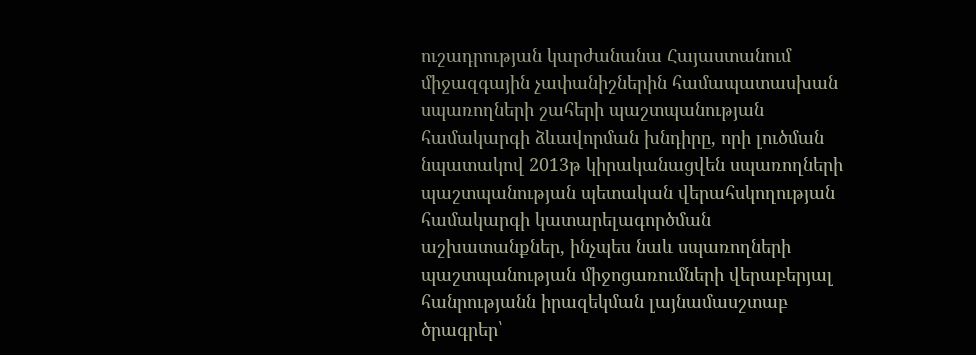ուշադրության կարժանանա Հայաստանում միջազգային չափանիշներին համապատասխան սպառողների շահերի պաշտպանության համակարգի ձևավորման խնդիրը, որի լուծման նպատակով 2013թ կիրականացվեն սպառողների պաշտպանության պետական վերահսկողության համակարգի կատարելագործման աշխատանքներ, ինչպես նաև սպառողների պաշտպանության միջոցառումների վերաբերյալ հանրությանն իրազեկման լայնամասշտաբ ծրագրեր՝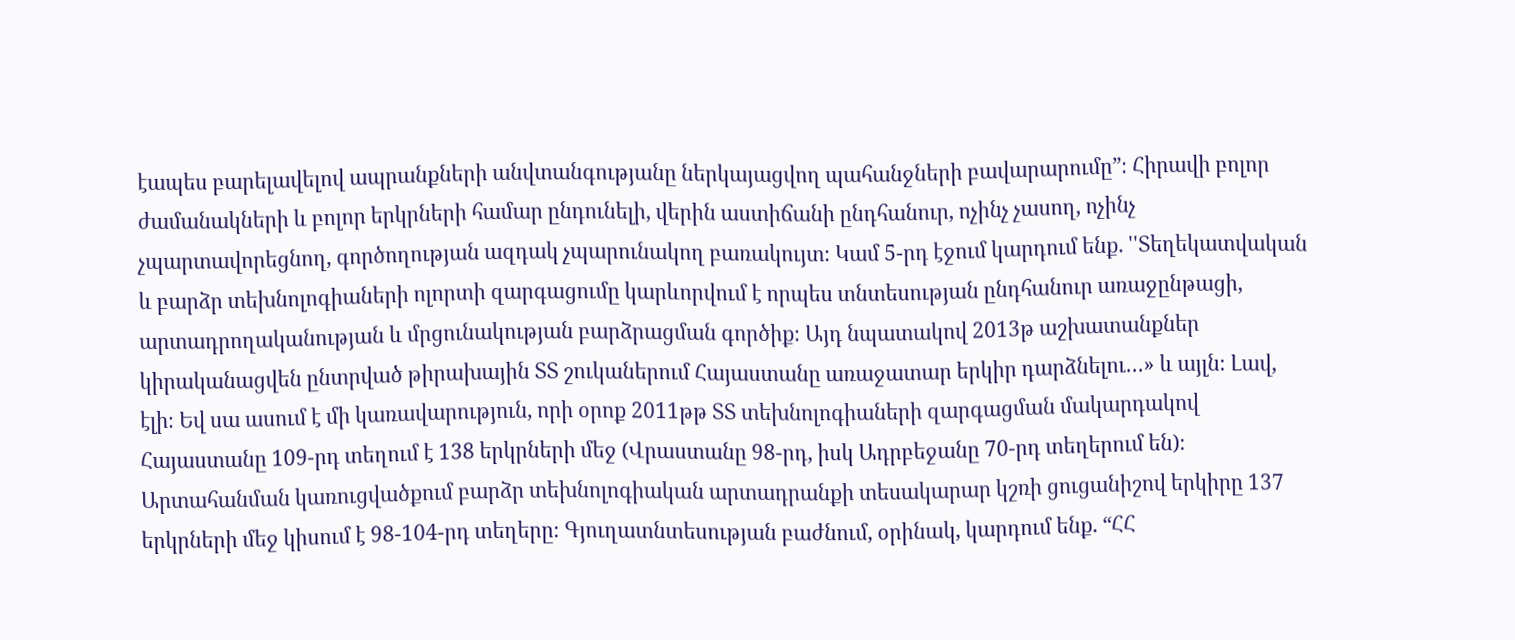էապես բարելավելով ապրանքների անվտանգությանը ներկայացվող պահանջների բավարարումը”։ Հիրավի բոլոր ժամանակների և բոլոր երկրների համար ընդունելի, վերին աստիճանի ընդհանուր, ոչինչ չասող, ոչինչ չպարտավորեցնող, գործողության ազդակ չպարունակող բառակույտ։ Կամ 5-րդ էջում կարդում ենք. ''Տեղեկատվական և բարձր տեխնոլոգիաների ոլորտի զարգացումը կարևորվում է որպես տնտեսության ընդհանուր առաջընթացի, արտադրողականության և մրցունակության բարձրացման գործիք։ Այդ նպատակով 2013թ աշխատանքներ կիրականացվեն ընտրված թիրախային ՏՏ շուկաներում Հայաստանը առաջատար երկիր դարձնելու…» և այլն։ Լավ, էլի։ Եվ սա ասում է մի կառավարություն, որի օրոք 2011թթ ՏՏ տեխնոլոգիաների զարգացման մակարդակով Հայաստանը 109-րդ տեղում է 138 երկրների մեջ (Վրաստանը 98-րդ, իսկ Ադրբեջանը 70-րդ տեղերում են)։ Արտահանման կառուցվածքում բարձր տեխնոլոգիական արտադրանքի տեսակարար կշռի ցուցանիշով երկիրը 137 երկրների մեջ կիսում է 98-104-րդ տեղերը։ Գյուղատնտեսության բաժնում, օրինակ, կարդում ենք. “ՀՀ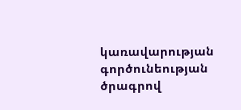կառավարության գործունեության ծրագրով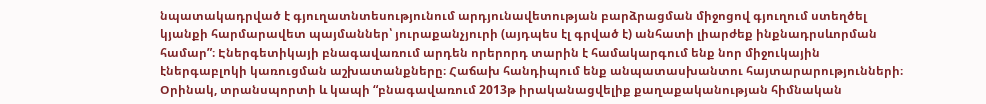նպատակադրված է գյուղատնտեսությունում արդյունավետության բարձրացման միջոցով գյուղում ստեղծել կյանքի հարմարավետ պայմաններ՝ յուրաքանչյուրի (այդպես էլ գրված է) անհատի լիարժեք ինքնադրսևորման համար”։ Էներգետիկայի բնագավառում արդեն որերորդ տարին է համակարգում ենք նոր միջուկային էներգաբլոկի կառուցման աշխատանքները։ Հաճախ հանդիպում ենք անպատասխանտու հայտարարությունների։ Օրինակ, տրանսպորտի և կապի “բնագավառում 2013թ իրականացվելիք քաղաքականության հիմնական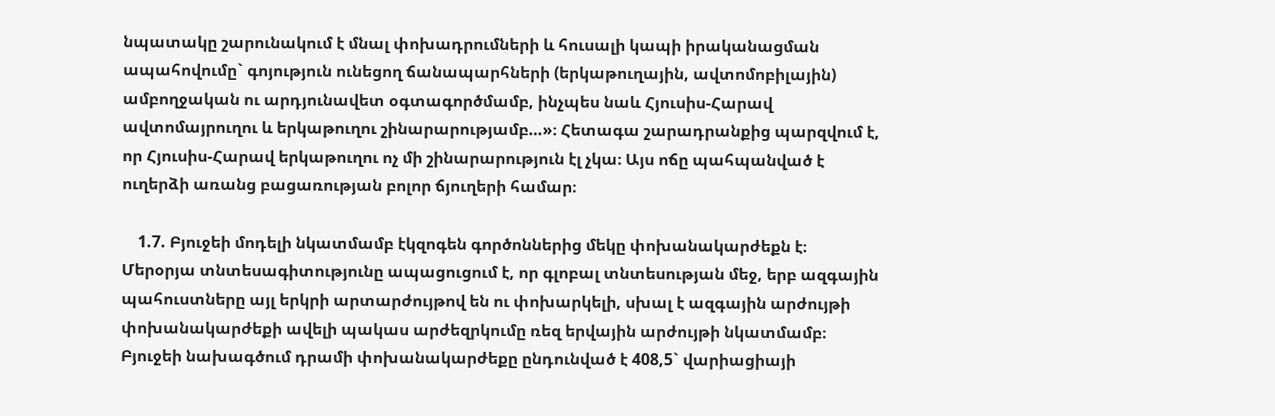նպատակը շարունակում է մնալ փոխադրումների և հուսալի կապի իրականացման ապահովումը` գոյություն ունեցող ճանապարհների (երկաթուղային, ավտոմոբիլային) ամբողջական ու արդյունավետ օգտագործմամբ, ինչպես նաև Հյուսիս-Հարավ ավտոմայրուղու և երկաթուղու շինարարությամբ…»։ Հետագա շարադրանքից պարզվում է, որ Հյուսիս-Հարավ երկաթուղու ոչ մի շինարարություն էլ չկա։ Այս ոճը պահպանված է ուղերձի առանց բացառության բոլոր ճյուղերի համար։

    1.7. Բյուջեի մոդելի նկատմամբ էկզոգեն գործոններից մեկը փոխանակարժեքն է։ Մերօրյա տնտեսագիտությունը ապացուցում է, որ գլոբալ տնտեսության մեջ, երբ ազգային պահուստները այլ երկրի արտարժույթով են ու փոխարկելի, սխալ է ազգային արժույթի փոխանակարժեքի ավելի պակաս արժեզրկումը ռեզ երվային արժույթի նկատմամբ։ Բյուջեի նախագծում դրամի փոխանակարժեքը ընդունված է 408,5` վարիացիայի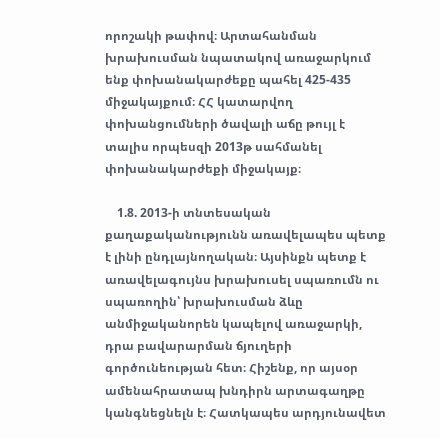որոշակի թափով։ Արտահանման խրախուսման նպատակով առաջարկում ենք փոխանակարժեքը պահել 425-435 միջակայքում։ ՀՀ կատարվող փոխանցումների ծավալի աճը թույլ է տալիս որպեսզի 2013թ սահմանել փոխանակարժեքի միջակայք։

    1.8. 2013-ի տնտեսական քաղաքականությունն առավելապես պետք է լինի ընդլայնողական։ Այսինքն պետք է առավելագույնս խրախուսել սպառումն ու սպառողին՝ խրախուսման ձևը անմիջականորեն կապելով առաջարկի, դրա բավարարման ճյուղերի գործունեության հետ։ Հիշենք, որ այսօր ամենահրատապ խնդիրն արտագաղթը կանգնեցնելն է։ Հատկապես արդյունավետ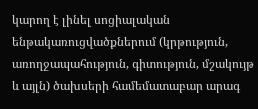կարող է լինել սոցիալական ենթակառուցվածքներում (կրթություն, առողջապահություն, գիտություն, մշակույթ և այլն) ծախսերի համեմատաբար արագ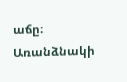աճը։ Առանձնակի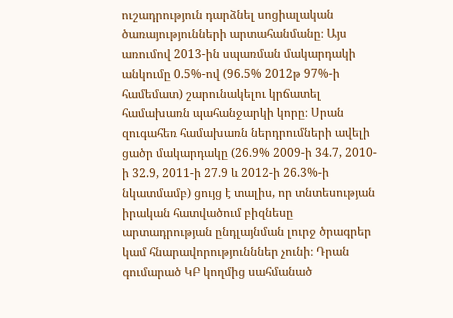ուշադրություն դարձնել սոցիալական ծառայությունների արտահանմանը։ Այս առումով 2013-ին սպառման մակարդակի անկումը 0.5%-ով (96.5% 2012թ 97%-ի համեմատ) շարունակելու կրճատել համախառն պահանջարկի կորը։ Սրան զուգահեռ համախառն ներդրումների ավելի ցածր մակարդակը (26.9% 2009-ի 34.7, 2010-ի 32.9, 2011-ի 27.9 և 2012-ի 26.3%-ի նկատմամբ) ցույց է տալիս, որ տնտեսության իրական հատվածում բիզնեսը արտադրության ընդլայնման լուրջ ծրագրեր կամ հնարավորությունններ չունի։ Դրան գումարած ԿԲ կողմից սահմանած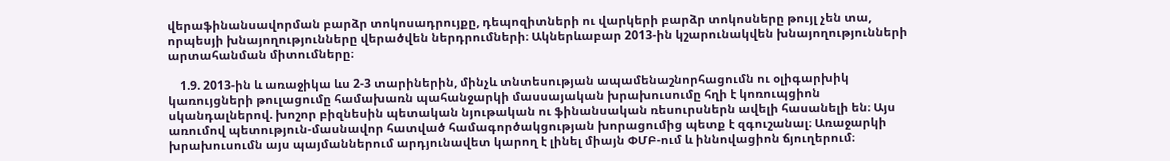վերաֆինանսավորման բարձր տոկոսադրույքը, դեպոզիտների ու վարկերի բարձր տոկոսները թույլ չեն տա, որպեսյի խնայողությունները վերածվեն ներդրումների։ Ակներևաբար 2013-ին կշարունակվեն խնայողությունների արտահանման միտումները։

    1.9. 2013-ին և առաջիկա ևս 2-3 տարիներին, մինչև տնտեսության ապամենաշնորհացումն ու օլիգարխիկ կառույցների թուլացումը համախառն պահանջարկի մասսայական խրախուսումը հղի է կոռուպցիոն սկանդալներով. խոշոր բիզնեսին պետական նյութական ու ֆինանսական ռեսուրսներն ավելի հասանելի են։ Այս առումով պետություն-մասնավոր հատված համագործակցության խորացումից պետք է զգուշանալ։ Առաջարկի խրախուսումն այս պայմաններում արդյունավետ կարող է լինել միայն ՓՄԲ-ում և իննովացիոն ճյուղերում։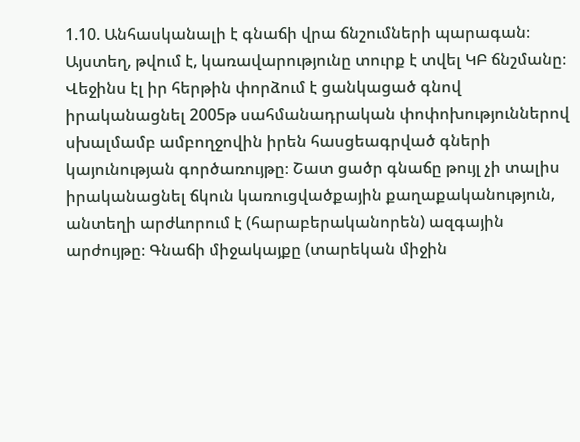1.10. Անհասկանալի է գնաճի վրա ճնշումների պարագան։ Այստեղ, թվում է, կառավարությունը տուրք է տվել ԿԲ ճնշմանը։ Վեջինս էլ իր հերթին փորձում է ցանկացած գնով իրականացնել 2005թ սահմանադրական փոփոխություններով սխալմամբ ամբողջովին իրեն հասցեագրված գների կայունության գործառույթը։ Շատ ցածր գնաճը թույլ չի տալիս իրականացնել ճկուն կառուցվածքային քաղաքականություն, անտեղի արժևորում է (հարաբերականորեն) ազգային արժույթը։ Գնաճի միջակայքը (տարեկան միջին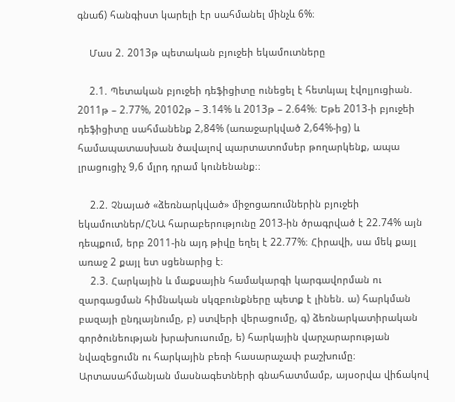գնաճ) հանգիստ կարելի էր սահմանել մինչև 6%։

    Մաս 2. 2013թ պետական բյուջեի եկամուտները

    2.1. Պետական բյուջեի դեֆիցիտը ունեցել է հետևյալ էվոլյուցիան. 2011թ – 2.77%, 20102թ – 3.14% և 2013թ – 2.64%։ Եթե 2013-ի բյուջեի դեֆիցիտը սահմանենք 2,84% (առաջարկված 2,64%-ից) և համապատասխան ծավալով պարտատոմսեր թողարկենք, ապա լրացուցիչ 9,6 մլրդ դրամ կունենանք։։

    2.2. Չնայած «ձեռնարկված» միջոցառումներին բյուջեի եկամուտներ/ՀՆԱ հարաբերությունը 2013-ին ծրագրված է 22.74% այն դեպքում, երբ 2011-ին այդ թիվը եղել է 22.77%։ Հիրավի, սա մեկ քայլ առաջ 2 քայլ ետ սցենարից է։
    2.3. Հարկային և մաքսային համակարգի կարգավորման ու զարգացման հիմնական սկզբունքները պետք է լինեն. ա) հարկման բազայի ընդլայնումը, բ) ստվերի վերացումը, գ) ձեռնարկատիրական գործունեության խրախուսումը, ե) հարկային վարչարարության նվազեցումն ու հարկային բեռի հասարաչափ բաշխումը։ Արտասահմանյան մասնագետների գնահատմամբ, այսօրվա վիճակով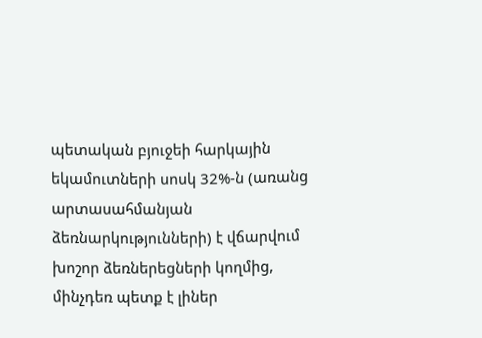պետական բյուջեի հարկային եկամուտների սոսկ 32%-ն (առանց արտասահմանյան ձեռնարկությունների) է վճարվում խոշոր ձեռներեցների կողմից, մինչդեռ պետք է լիներ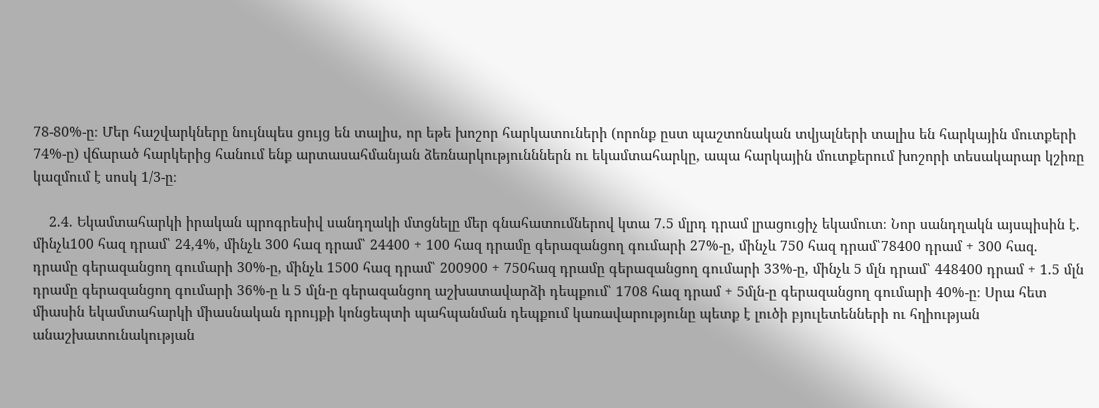78-80%-ը։ Մեր հաշվարկները նույնպես ցույց են տալիս, որ եթե խոշոր հարկատուների (որոնք ըստ պաշտոնական տվյալների տալիս են հարկային մուտքերի 74%-ը) վճարած հարկերից հանում ենք արտասահմանյան ձեռնարկությունններն ու եկամտահարկը, ապա հարկային մուտքերում խոշորի տեսակարար կշիռը կազմում է սոսկ 1/3-ը։

    2.4. Եկամտահարկի իրական պրոգրեսիվ սանդղակի մտցնելը մեր գնահատումներով կտա 7.5 մլրդ դրամ լրացուցիչ եկամուտ։ Նոր սանդղակն այսպիսին է. մինչև100 հազ դրամ՝ 24,4%, մինչև 300 հազ դրամ՝ 24400 + 100 հազ դրամը գերազանցող գումարի 27%-ը, մինչև 750 հազ դրամ՝78400 դրամ + 300 հազ. դրամը գերազանցող գումարի 30%-ը, մինչև 1500 հազ դրամ՝ 200900 + 750հազ դրամը գերազանցող գումարի 33%-ը, մինչև 5 մլն դրամ՝ 448400 դրամ + 1.5 մլն դրամը գերազանցող գումարի 36%-ը և 5 մլն-ը գերազանցող աշխատավարձի դեպքում՝ 1708 հազ դրամ + 5մլն-ը գերազանցող գումարի 40%-ը։ Սրա հետ միասին եկամտահարկի միասնական դրույքի կոնցեպտի պահպանման դեպքում կառավարությունը պետք է լուծի բյուլետենների ու հղիության անաշխատունակության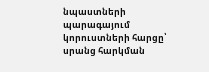նպաստների պարագայում կորուստների հարցը՝ սրանց հարկման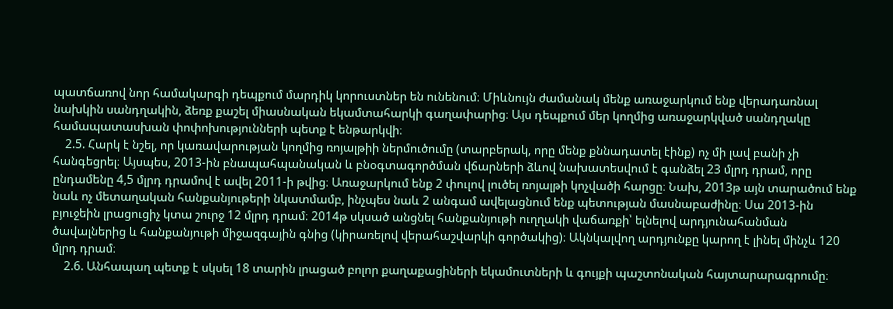պատճառով նոր համակարգի դեպքում մարդիկ կորուստներ են ունենում։ Միևնույն ժամանակ մենք առաջարկում ենք վերադառնալ նախկին սանդղակին, ձեռք քաշել միասնական եկամտահարկի գաղափարից։ Այս դեպքում մեր կողմից առաջարկված սանդղակը համապատասխան փոփոխությունների պետք է ենթարկվի։
    2.5. Հարկ է նշել, որ կառավարության կողմից ռոյալթիի ներմուծումը (տարբերակ, որը մենք քննադատել էինք) ոչ մի լավ բանի չի հանգեցրել։ Այսպես, 2013-ին բնապահպանական և բնօգտագործման վճարների ձևով նախատեսվում է գանձել 23 մլրդ դրամ, որը ընդամենը 4,5 մլրդ դրամով է ավել 2011-ի թվից։ Առաջարկում ենք 2 փուլով լուծել ռոյալթի կոչվածի հարցը։ Նախ, 2013թ այն տարածում ենք նաև ոչ մետաղական հանքանյութերի նկատմամբ, ինչպես նաև 2 անգամ ավելացնում ենք պետության մասնաբաժինը։ Սա 2013-ին բյուջեին լրացուցիչ կտա շուրջ 12 մլրդ դրամ։ 2014թ սկսած անցնել հանքանյութի ուղղակի վաճառքի՝ ելնելով արդյունահանման ծավալներից և հանքանյութի միջազգային գնից (կիրառելով վերահաշվարկի գործակից)։ Ակնկալվող արդյունքը կարող է լինել մինչև 120 մլրդ դրամ։
    2.6. Անհապաղ պետք է սկսել 18 տարին լրացած բոլոր քաղաքացիների եկամուտների և գույքի պաշտոնական հայտարարագրումը։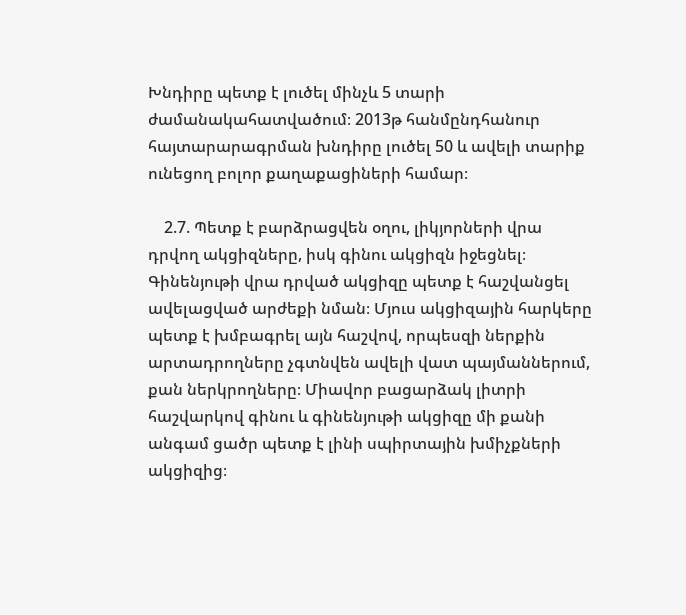Խնդիրը պետք է լուծել մինչև 5 տարի ժամանակահատվածում։ 2013թ հանմընդհանուր հայտարարագրման խնդիրը լուծել 50 և ավելի տարիք ունեցող բոլոր քաղաքացիների համար։

    2.7. Պետք է բարձրացվեն օղու, լիկյորների վրա դրվող ակցիզները, իսկ գինու ակցիզն իջեցնել։ Գինենյութի վրա դրված ակցիզը պետք է հաշվանցել ավելացված արժեքի նման։ Մյուս ակցիզային հարկերը պետք է խմբագրել այն հաշվով, որպեսզի ներքին արտադրողները չգտնվեն ավելի վատ պայմաններում, քան ներկրողները։ Միավոր բացարձակ լիտրի հաշվարկով գինու և գինենյութի ակցիզը մի քանի անգամ ցածր պետք է լինի սպիրտային խմիչքների ակցիզից։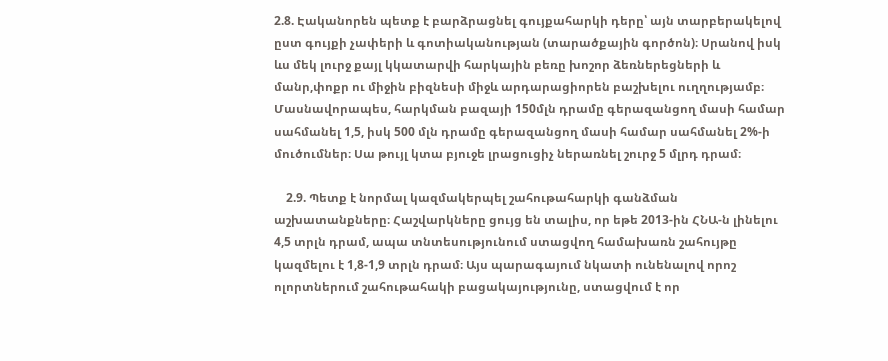2.8. Էականորեն պետք է բարձրացնել գույքահարկի դերը՝ այն տարբերակելով ըստ գույքի չափերի և գոտիականության (տարածքային գործոն)։ Սրանով իսկ ևս մեկ լուրջ քայլ կկատարվի հարկային բեռը խոշոր ձեռներեցների և մանր,փոքր ու միջին բիզնեսի միջև արդարացիորեն բաշխելու ուղղությամբ։ Մասնավորապես, հարկման բազայի 150մլն դրամը գերազանցող մասի համար սահմանել 1,5, իսկ 500 մլն դրամը գերազանցող մասի համար սահմանել 2%-ի մուծումներ։ Սա թույլ կտա բյուջե լրացուցիչ ներառնել շուրջ 5 մլրդ դրամ։

    2.9. Պետք է նորմալ կազմակերպել շահութահարկի գանձման աշխատանքները։ Հաշվարկները ցույց են տալիս, որ եթե 2013-ին ՀՆԱ-ն լինելու 4,5 տրլն դրամ, ապա տնտեսությունում ստացվող համախառն շահույթը կազմելու է 1,8-1,9 տրլն դրամ։ Այս պարագայում նկատի ունենալով որոշ ոլորտներում շահութահակի բացակայությունը, ստացվում է որ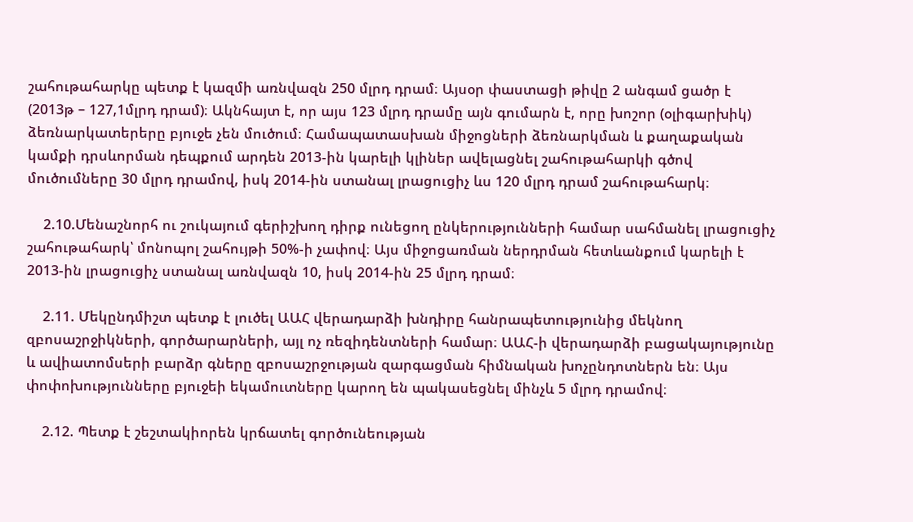շահութահարկը պետք է կազմի առնվազն 250 մլրդ դրամ։ Այսօր փաստացի թիվը 2 անգամ ցածր է (2013թ – 127,1մլրդ դրամ)։ Ակնհայտ է, որ այս 123 մլրդ դրամը այն գումարն է, որը խոշոր (օլիգարխիկ) ձեռնարկատերերը բյուջե չեն մուծում։ Համապատասխան միջոցների ձեռնարկման և քաղաքական կամքի դրսևորման դեպքում արդեն 2013-ին կարելի կլիներ ավելացնել շահութահարկի գծով մուծումները 30 մլրդ դրամով, իսկ 2014-ին ստանալ լրացուցիչ ևս 120 մլրդ դրամ շահութահարկ։

    2.10.Մենաշնորհ ու շուկայում գերիշխող դիրք ունեցող ընկերությունների համար սահմանել լրացուցիչ շահութահարկ՝ մոնոպոլ շահույթի 50%-ի չափով։ Այս միջոցառման ներդրման հետևանքում կարելի է 2013-ին լրացուցիչ ստանալ առնվազն 10, իսկ 2014-ին 25 մլրդ դրամ։

    2.11. Մեկընդմիշտ պետք է լուծել ԱԱՀ վերադարձի խնդիրը հանրապետությունից մեկնող զբոսաշրջիկների, գործարարների, այլ ոչ ռեզիդենտների համար։ ԱԱՀ-ի վերադարձի բացակայությունը և ավիատոմսերի բարձր գները զբոսաշրջության զարգացման հիմնական խոչընդոտներն են։ Այս փոփոխությունները բյուջեի եկամուտները կարող են պակասեցնել մինչև 5 մլրդ դրամով։

    2.12. Պետք է շեշտակիորեն կրճատել գործունեության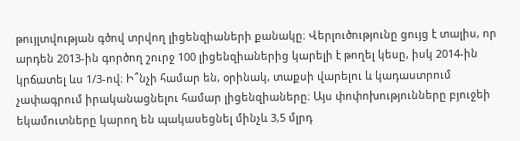թույլտվության գծով տրվող լիցենզիաների քանակը։ Վերլուծությունը ցույց է տալիս, որ արդեն 2013-ին գործող շուրջ 100 լիցենզիաներից կարելի է թողել կեսը, իսկ 2014-ին կրճատել ևս 1/3-ով։ Ի՞նչի համար են, օրինակ, տաքսի վարելու և կադաստրում չափագրում իրականացնելու համար լիցենզիաները։ Այս փոփոխությունները բյուջեի եկամուտները կարող են պակասեցնել մինչև 3,5 մլրդ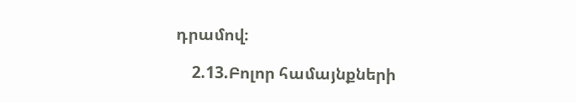դրամով։

    2.13.Բոլոր համայնքների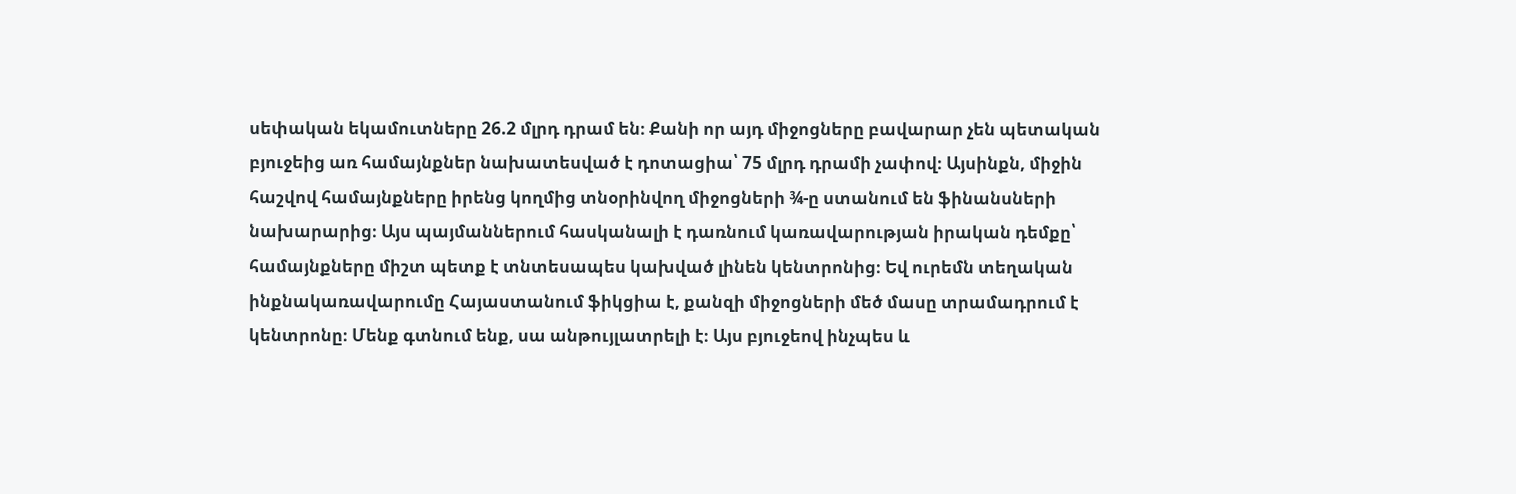սեփական եկամուտները 26.2 մլրդ դրամ են։ Քանի որ այդ միջոցները բավարար չեն պետական բյուջեից առ համայնքներ նախատեսված է դոտացիա՝ 75 մլրդ դրամի չափով։ Այսինքն, միջին հաշվով համայնքները իրենց կողմից տնօրինվող միջոցների ¾-ը ստանում են ֆինանսների նախարարից։ Այս պայմաններում հասկանալի է դառնում կառավարության իրական դեմքը՝ համայնքները միշտ պետք է տնտեսապես կախված լինեն կենտրոնից։ Եվ ուրեմն տեղական ինքնակառավարումը Հայաստանում ֆիկցիա է, քանզի միջոցների մեծ մասը տրամադրում է կենտրոնը։ Մենք գտնում ենք, սա անթույլատրելի է։ Այս բյուջեով ինչպես և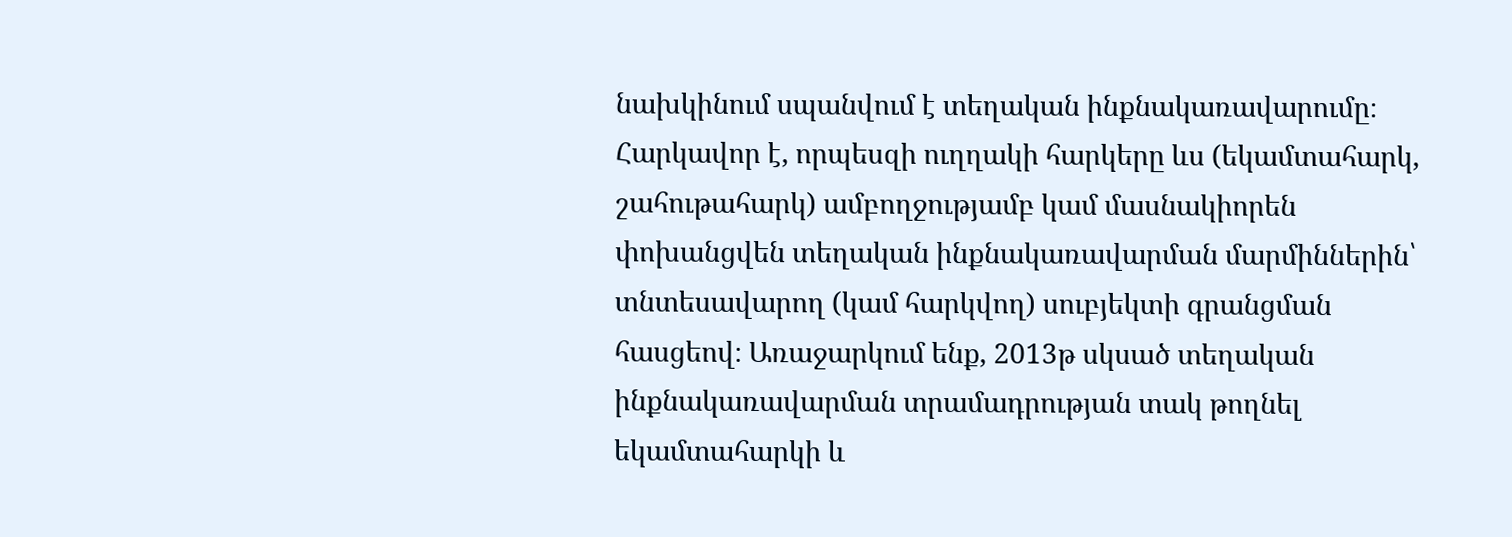նախկինում սպանվում է տեղական ինքնակառավարումը։ Հարկավոր է, որպեսզի ուղղակի հարկերը ևս (եկամտահարկ, շահութահարկ) ամբողջությամբ կամ մասնակիորեն փոխանցվեն տեղական ինքնակառավարման մարմիններին՝ տնտեսավարող (կամ հարկվող) սուբյեկտի գրանցման հասցեով։ Առաջարկում ենք, 2013թ սկսած տեղական ինքնակառավարման տրամադրության տակ թողնել եկամտահարկի և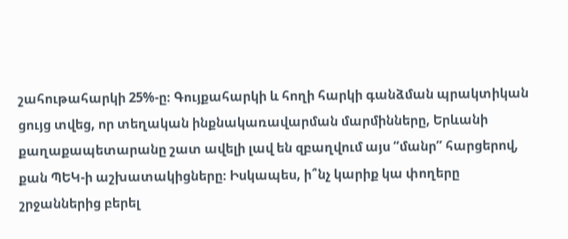շահութահարկի 25%-ը։ Գույքահարկի և հողի հարկի գանձման պրակտիկան ցույց տվեց, որ տեղական ինքնակառավարման մարմինները, Երևանի քաղաքապետարանը շատ ավելի լավ են զբաղվում այս “մանր” հարցերով, քան ՊԵԿ-ի աշխատակիցները։ Իսկապես, ի՞նչ կարիք կա փողերը շրջաններից բերել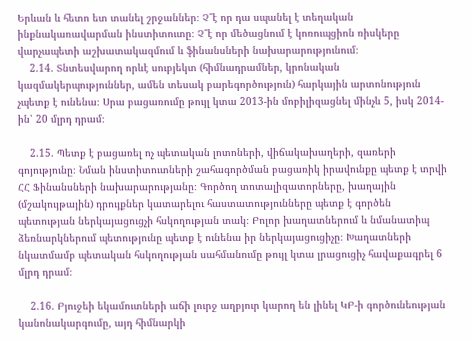Երևան և հետո ետ տանել շրջաններ։ Չ՞է որ դա սպանել է տեղական ինքնակառավարման ինստիտուտը։ Չ՞է որ մեծացնում է կոռուպցիոն ռիսկերը վարչապետի աշխատակազմում և ֆինանսների նախարարությունում։
    2.14. Տնտեսվարող որևէ սուբյեկտ (հիմնադրամներ, կրոնական կազմակերպություններ, ամեն տեսակ բարեգործություն) հարկային արտոնություն չպետք է ունենա։ Սրա բացառումը թույլ կտա 2013-ին մոբիլիզացնել մինչև 5, իսկ 2014-ին՝ 20 մլրդ դրամ։

    2.15. Պետք է բացառել ոչ պետական լոտոների, վիճակախաղերի, զառերի գոյությունը։ Նման ինստիտուտների շահագործման բացառիկ իրավունքը պետք է տրվի ՀՀ Ֆինանսների նախարարությանը։ Գործող տոտալիզատորները, խաղային (մշակույթային) դրույքներ կատարելու հաստատությունները պետք է գործեն պետության ներկայացուցչի հսկողության տակ։ Բոլոր խաղատներում և նմանատիպ ձեռնարկներում պետությունը պետք է ունենա իր ներկայացուցիչը։ Խաղատների նկատմամբ պետական հսկողության սահմանումը թույլ կտա լրացուցիչ հավաքագրել 6 մլրդ դրամ։

    2.16. Բյուջեի եկամուտների աճի լուրջ աղբյուր կարող են լինել ԿԲ-ի գործունեության կանոնակարգումը, այդ հիմնարկի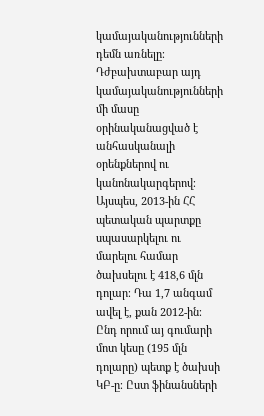կամայականությունների դեմն առնելը։ Դժբախտաբար այդ կամայականությունների մի մասը օրինականացված է անհասկանալի օրենքներով ու կանոնակարգերով։ Այսպես, 2013-ին ՀՀ պետական պարտքը սպասարկելու ու մարելու համար ծախսելու է 418,6 մլն դոլար։ Դա 1,7 անգամ ավել է, քան 2012-ին։ Ընդ որում այ գումարի մոտ կեսը (195 մլն դոլարը) պետք է ծախսի ԿԲ-ը։ Ըստ ֆինանսների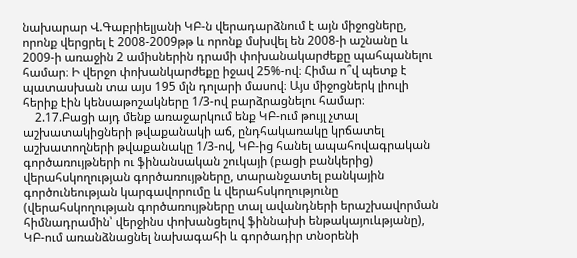նախարար Վ.Գաբրիելյանի ԿԲ-ն վերադարձնում է այն միջոցները, որոնք վերցրել է 2008-2009թթ և որոնք մսխվել են 2008-ի աշնանը և 2009-ի առաջին 2 ամիսներին դրամի փոխանակարժեքը պահպանելու համար։ Ի վերջո փոխանկարժեքը իջավ 25%-ով։ Հիմա ո՞վ պետք է պատասխան տա այս 195 մլն դոլարի մասով։ Այս միջոցներկ լիուլի հերիք էին կենսաթոշակները 1/3-ով բարձրացնելու համար։
    2.17.Բացի այդ մենք առաջարկում ենք ԿԲ-ում թույլ չտալ աշխատակիցների թվաքանակի աճ, ընդհակառակը կրճատել աշխատողների թվաքանակը 1/3-ով, ԿԲ-ից հանել ապահովագրական գործառույթների ու ֆինանսական շուկայի (բացի բանկերից) վերահսկողության գործառույթները, տարանջատել բանկային գործունեության կարգավորումը և վերահսկողությունը (վերահսկողության գործառույթները տալ ավանդների երաշխավորման հիմնադրամին՝ վերջինս փոխանցելով ֆիննախի ենթակայուևթյանը), ԿԲ-ում առանձնացնել նախագահի և գործադիր տնօրենի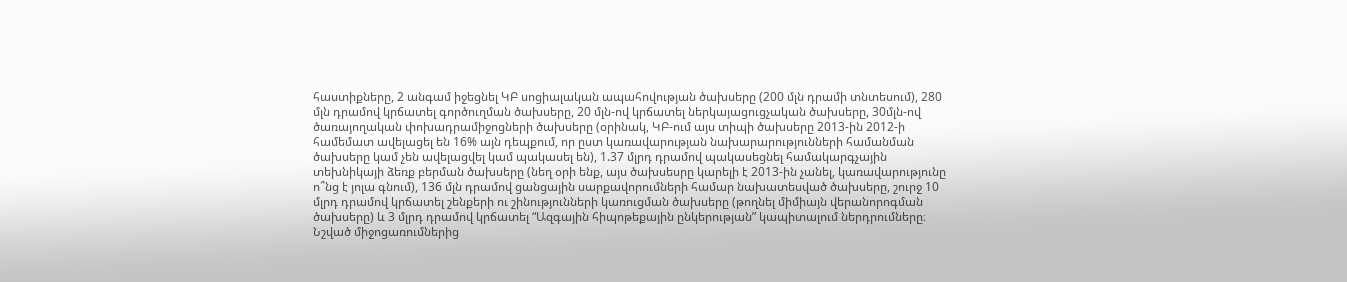հաստիքները, 2 անգամ իջեցնել ԿԲ սոցիալական ապահովության ծախսերը (200 մլն դրամի տնտեսում), 280 մլն դրամով կրճատել գործուղման ծախսերը, 20 մլն-ով կրճատել ներկայացուցչական ծախսերը, 30մլն-ով ծառայողական փոխադրամիջոցների ծախսերը (օրինակ, ԿԲ-ում այս տիպի ծախսերը 2013-ին 2012-ի համեմատ ավելացել են 16% այն դեպքում, որ ըստ կառավարության նախարարությունների համանման ծախսերը կամ չեն ավելացվել կամ պակասել են), 1.37 մլրդ դրամով պակասեցնել համակարգչային տեխնիկայի ձեռք բերման ծախսերը (նեղ օրի ենք, այս ծախսեսրը կարելի է 2013-ին չանել, կառավարությունը ո՞նց է յոլա գնում), 136 մլն դրամով ցանցային սարքավորումների համար նախատեսված ծախսերը, շուրջ 10 մլրդ դրամով կրճատել շենքերի ու շինությունների կառուցման ծախսերը (թողնել միմիայն վերանորոգման ծախսերը) և 3 մլրդ դրամով կրճատել “Ազգային հիպոթեքային ընկերության” կապիտալում ներդրումները։ Նշված միջոցառումներից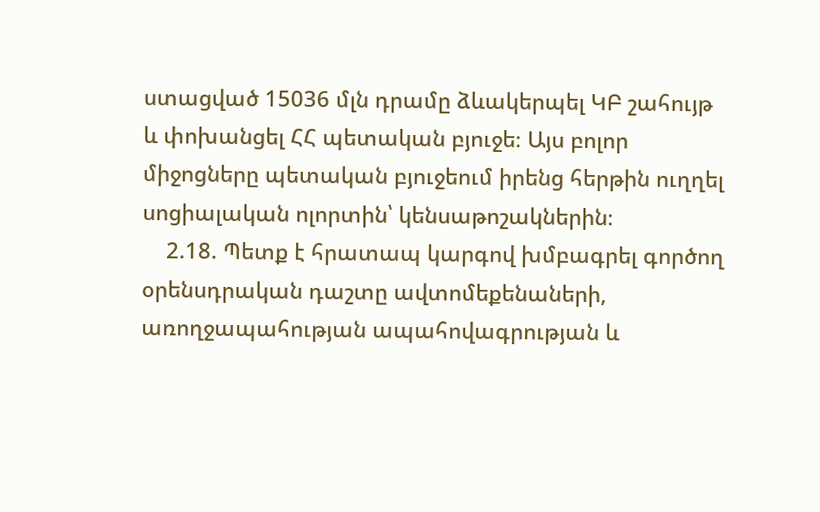ստացված 15036 մլն դրամը ձևակերպել ԿԲ շահույթ և փոխանցել ՀՀ պետական բյուջե։ Այս բոլոր միջոցները պետական բյուջեում իրենց հերթին ուղղել սոցիալական ոլորտին՝ կենսաթոշակներին։
    2.18. Պետք է հրատապ կարգով խմբագրել գործող օրենսդրական դաշտը ավտոմեքենաների, առողջապահության ապահովագրության և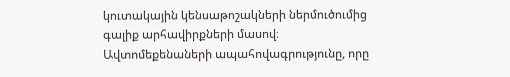կուտակային կենսաթոշակների ներմուծումից գալիք արհավիրքների մասով։ Ավտոմեքենաների ապահովագրությունը, որը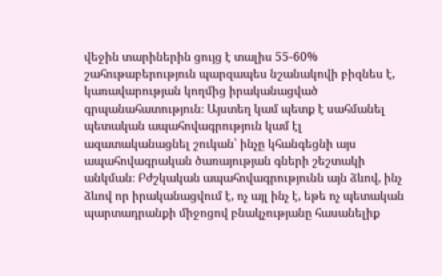վեջին տարիներին ցույց է տալիս 55-60% շահութաբերություն պարզապես նշանակովի բիզնես է, կառավարության կողմից իրականացված գրպանահատություն։ Այստեղ կամ պետք է սահմանել պետական ապահովագրություն կամ էլ ազատականացնել շուկան՝ ինչը կհանգեցնի այս ապահովագրական ծառայության գների շեշտակի անկման։ Բժշկական ապահովագրությունն այն ձևով, ինչ ձևով որ իրականացվում է, ոչ այլ ինչ է, եթե ոչ պետական պարտադրանքի միջոցով բնակչությանը հասանելիք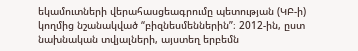եկամուտների վերահասցեագրումը պետության (ԿԲ-ի) կողմից նշանակված “բիզնեսմեններին”։ 2012-ին, ըստ նախնական տվյալների, այստեղ երբեմն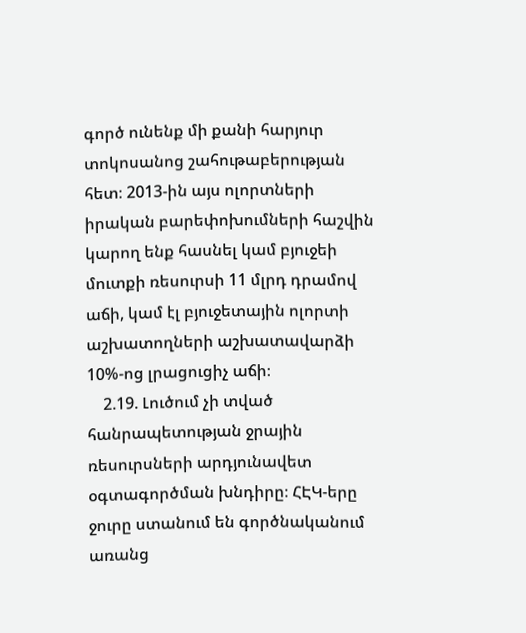գործ ունենք մի քանի հարյուր տոկոսանոց շահութաբերության հետ։ 2013-ին այս ոլորտների իրական բարեփոխումների հաշվին կարող ենք հասնել կամ բյուջեի մուտքի ռեսուրսի 11 մլրդ դրամով աճի, կամ էլ բյուջետային ոլորտի աշխատողների աշխատավարձի 10%-ոց լրացուցիչ աճի։
    2.19. Լուծում չի տված հանրապետության ջրային ռեսուրսների արդյունավետ օգտագործման խնդիրը։ ՀԷԿ-երը ջուրը ստանում են գործնականում առանց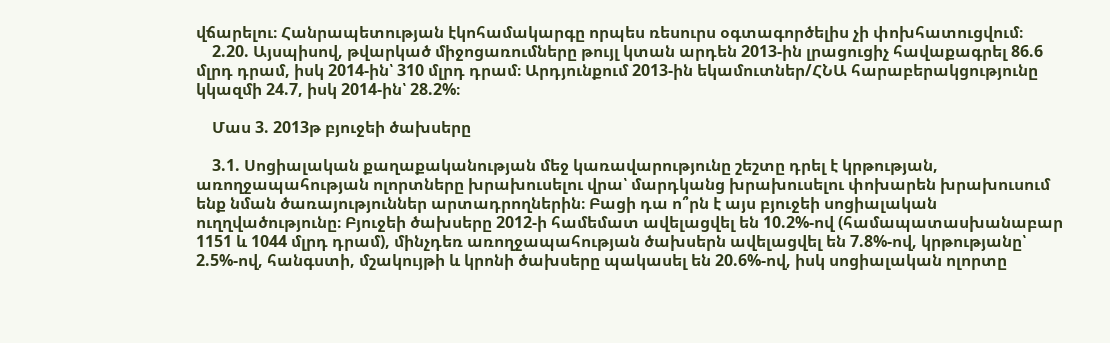վճարելու։ Հանրապետության էկոհամակարգը որպես ռեսուրս օգտագործելիս չի փոխհատուցվում։
    2.20. Այսպիսով, թվարկած միջոցառումները թույլ կտան արդեն 2013-ին լրացուցիչ հավաքագրել 86.6 մլրդ դրամ, իսկ 2014-ին՝ 310 մլրդ դրամ։ Արդյունքում 2013-ին եկամուտներ/ՀՆԱ հարաբերակցությունը կկազմի 24.7, իսկ 2014-ին՝ 28.2%։

    Մաս 3. 2013թ բյուջեի ծախսերը

    3.1. Սոցիալական քաղաքականության մեջ կառավարությունը շեշտը դրել է կրթության, առողջապահության ոլորտները խրախուսելու վրա՝ մարդկանց խրախուսելու փոխարեն խրախուսում ենք նման ծառայություններ արտադրողներին։ Բացի դա ո՞րն է այս բյուջեի սոցիալական ուղղվածությունը։ Բյուջեի ծախսերը 2012-ի համեմատ ավելացվել են 10.2%-ով (համապատասխանաբար 1151 և 1044 մլրդ դրամ), մինչդեռ առողջապահության ծախսերն ավելացվել են 7.8%-ով, կրթությանը՝ 2.5%-ով, հանգստի, մշակույթի և կրոնի ծախսերը պակասել են 20.6%-ով, իսկ սոցիալական ոլորտը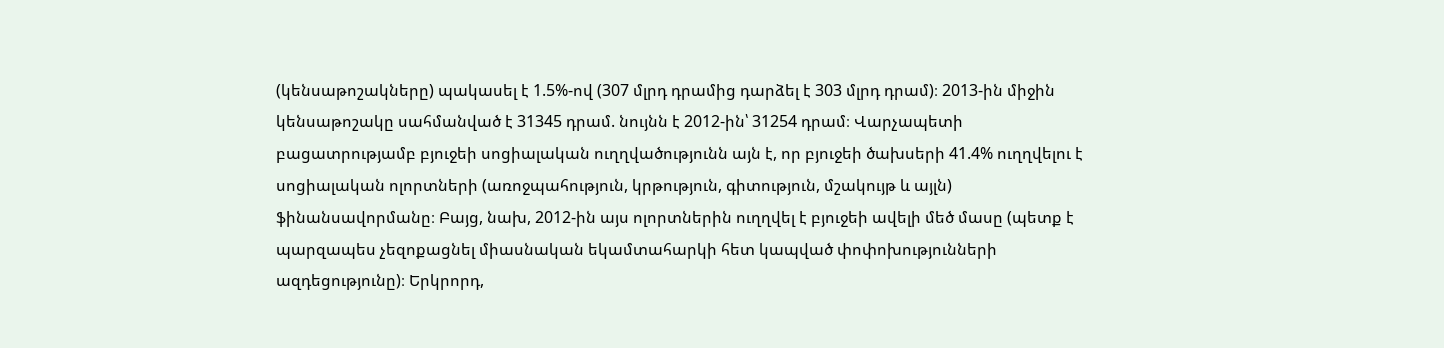(կենսաթոշակները) պակասել է 1.5%-ով (307 մլրդ դրամից դարձել է 303 մլրդ դրամ)։ 2013-ին միջին կենսաթոշակը սահմանված է 31345 դրամ. նույնն է 2012-ին՝ 31254 դրամ։ Վարչապետի բացատրությամբ բյուջեի սոցիալական ուղղվածությունն այն է, որ բյուջեի ծախսերի 41.4% ուղղվելու է սոցիալական ոլորտների (առոջպահություն, կրթություն, գիտություն, մշակույթ և այլն) ֆինանսավորմանը։ Բայց, նախ, 2012-ին այս ոլորտներին ուղղվել է բյուջեի ավելի մեծ մասը (պետք է պարզապես չեզոքացնել միասնական եկամտահարկի հետ կապված փոփոխությունների ազդեցությունը)։ Երկրորդ,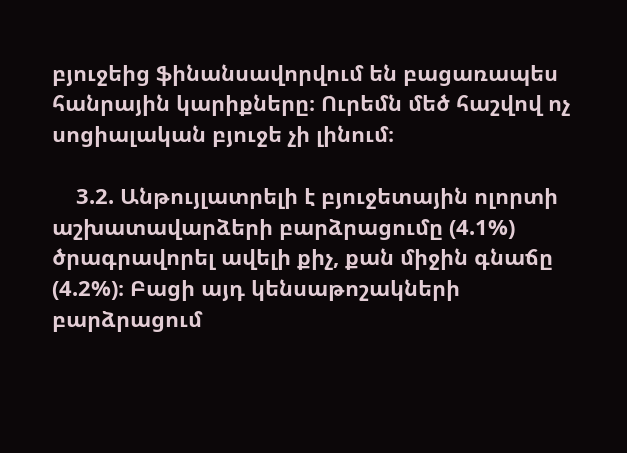բյուջեից ֆինանսավորվում են բացառապես հանրային կարիքները։ Ուրեմն մեծ հաշվով ոչ սոցիալական բյուջե չի լինում։

    3.2. Անթույլատրելի է բյուջետային ոլորտի աշխատավարձերի բարձրացումը (4.1%) ծրագրավորել ավելի քիչ, քան միջին գնաճը (4.2%)։ Բացի այդ կենսաթոշակների բարձրացում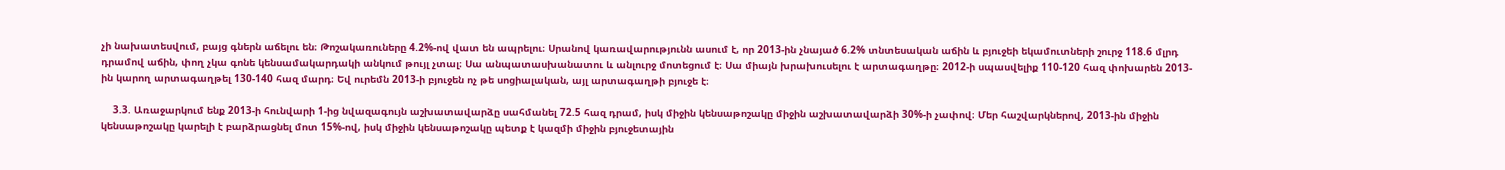չի նախատեսվում, բայց գներն աճելու են։ Թոշակառուները 4.2%-ով վատ են ապրելու։ Սրանով կառավարությունն ասում է, որ 2013-ին չնայած 6.2% տնտեսական աճին և բյուջեի եկամուտների շուրջ 118.6 մլրդ դրամով աճին, փող չկա գոնե կենսամակարդակի անկում թույլ չտալ։ Սա անպատասխանատու և անլուրջ մոտեցում է։ Սա միայն խրախուսելու է արտագաղթը։ 2012-ի սպասվելիք 110-120 հազ փոխարեն 2013-ին կարող արտագաղթել 130-140 հազ մարդ։ Եվ ուրեմն 2013-ի բյուջեն ոչ թե սոցիալական, այլ արտագաղթի բյուջե է։

    3.3. Առաջարկում ենք 2013-ի հունվարի 1-ից նվազագույն աշխատավարձը սահմանել 72.5 հազ դրամ, իսկ միջին կենսաթոշակը միջին աշխատավարձի 30%-ի չափով։ Մեր հաշվարկներով, 2013-ին միջին կենսաթոշակը կարելի է բարձրացնել մոտ 15%-ով, իսկ միջին կենսաթոշակը պետք է կազմի միջին բյուջետային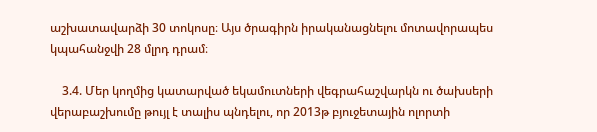աշխատավարձի 30 տոկոսը։ Այս ծրագիրն իրականացնելու մոտավորապես կպահանջվի 28 մլրդ դրամ։

    3.4. Մեր կողմից կատարված եկամուտների վեգրահաշվարկն ու ծախսերի վերաբաշխումը թույլ է տալիս պնդելու, որ 2013թ բյուջետային ոլորտի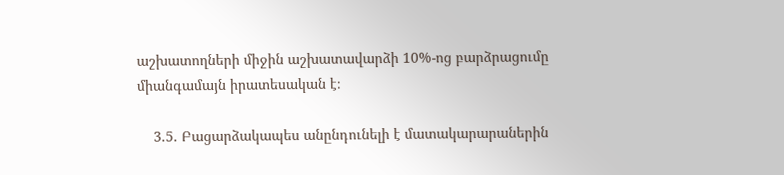աշխատողների միջին աշխատավարձի 10%-ոց բարձրացումը միանգամայն իրատեսական է։

    3.5. Բացարձակապես անընդունելի է մատակարարաներին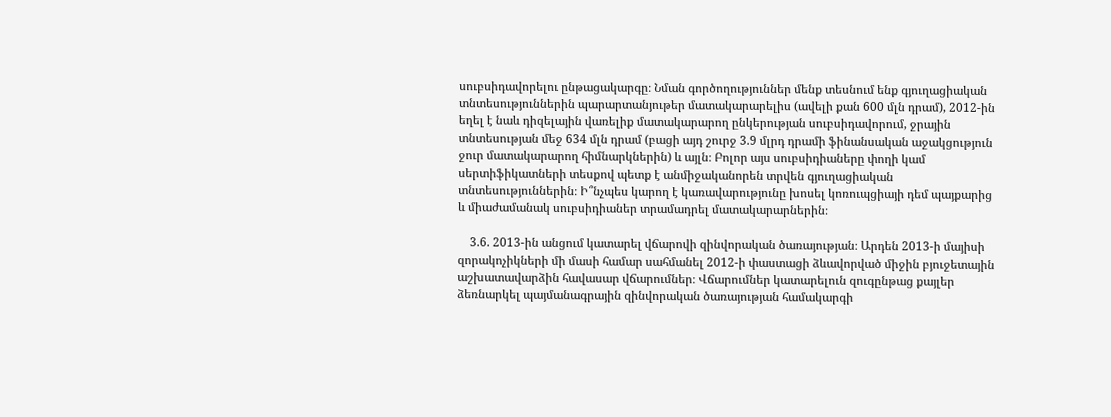սուբսիդավորելու ընթացակարգը։ Նման գործողություններ մենք տեսնում ենք գյուղացիական տնտեսություններին պարարտանյութեր մատակարարելիս (ավելի քան 600 մլն դրամ), 2012-ին եղել է նաև դիզելային վառելիք մատակարարող ընկերության սուբսիդավորում, ջրային տնտեսության մեջ 634 մլն դրամ (բացի այդ շուրջ 3.9 մլրդ դրամի ֆինանսական աջակցություն ջուր մատակարարող հիմնարկներին) և այլն։ Բոլոր այս սուբսիդիաները փողի կամ սերտիֆիկատների տեսքով պետք է անմիջականորեն տրվեն գյուղացիական տնտեսություններին։ Ի՞նչպես կարող է կառավարությունը խոսել կոռուպցիայի դեմ պայքարից և միաժամանակ սուբսիդիաներ տրամադրել մատակարարներին։

    3.6. 2013-ին անցում կատարել վճարովի զինվորական ծառայության։ Արդեն 2013-ի մայիսի զորակոչիկների մի մասի համար սահմանել 2012-ի փաստացի ձևավորված միջին բյուջետային աշխատավարձին հավասար վճարումներ։ Վճարումներ կատարելուն զուգընթաց քայլեր ձեռնարկել պայմանագրային զինվորական ծառայության համակարգի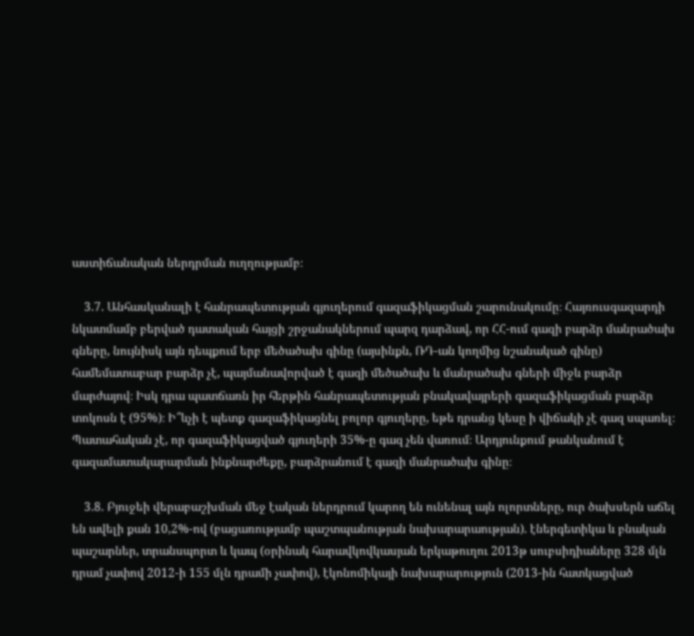աստիճանական ներդրման ուղղությամբ։

    3.7. Անհասկանալի է հանրապետության գյուղերում գազաֆիկացման շարունակումը։ Հայռուսգազարդի նկատմամբ բերված դատական հայցի շրջանակներում պարզ դարձավ, որ ՀՀ-ում գազի բարձր մանրածախ գները, նույնիսկ այն դեպքում երբ մեծածախ գինը (այսինքն, ՌԴ-ան կողմից նշանակած գինը) համեմատաբար բարձր չէ, պայմանավորված է գազի մեծածախ և մանրածախ գների միջև բարձր մարժայով։ Իսկ դրա պատճառն իր հերթին հանրապետության բնակավայրերի գազաֆիկացման բարձր տոկոսն է (95%)։ Ի՞ևչի է պետք գազաֆիկացնել բոլոր գյուղերը, եթե դրանց կեսը ի վիճակի չէ գազ սպառել։ Պատահական չէ, որ գազաֆիկացված գյուղերի 35%-ը գազ չեն վառում։ Արդյունքում թանկանում է գազամատակարարման ինքնարժեքը, բարձրանում է գազի մանրածախ գինը։

    3.8. Բյուջեի վերաբաշխման մեջ էական ներդրում կարող են ունենալ այն ոլորտները, ուր ծախսերն աճել են ավելի քան 10,2%-ով (բացառությամբ պաշտպանության նախարարաության). էներգետիկա և բնական պաշարներ, տրանսպորտ և կապ (օրինակ հարավկովկասյան երկաթուղու 2013թ սուբսիդիաները 328 մլն դրամ չափով 2012-ի 155 մլն դրամի չափով), էկոնոմիկայի նախարարություն (2013-ին հատկացված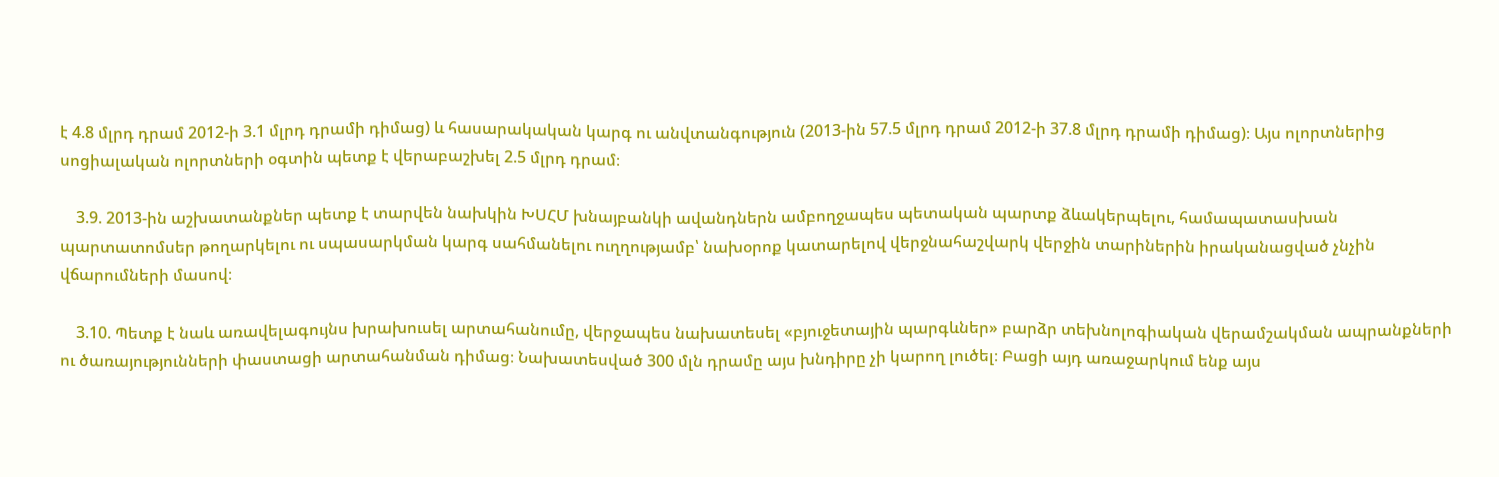է 4.8 մլրդ դրամ 2012-ի 3.1 մլրդ դրամի դիմաց) և հասարակական կարգ ու անվտանգություն (2013-ին 57.5 մլրդ դրամ 2012-ի 37.8 մլրդ դրամի դիմաց)։ Այս ոլորտներից սոցիալական ոլորտների օգտին պետք է վերաբաշխել 2.5 մլրդ դրամ։

    3.9. 2013-ին աշխատանքներ պետք է տարվեն նախկին ԽՍՀՄ խնայբանկի ավանդներն ամբողջապես պետական պարտք ձևակերպելու, համապատասխան պարտատոմսեր թողարկելու ու սպասարկման կարգ սահմանելու ուղղությամբ՝ նախօրոք կատարելով վերջնահաշվարկ վերջին տարիներին իրականացված չնչին վճարումների մասով։

    3.10. Պետք է նաև առավելագույնս խրախուսել արտահանումը, վերջապես նախատեսել «բյուջետային պարգևներ» բարձր տեխնոլոգիական վերամշակման ապրանքների ու ծառայությունների փաստացի արտահանման դիմաց։ Նախատեսված 300 մլն դրամը այս խնդիրը չի կարող լուծել։ Բացի այդ առաջարկում ենք այս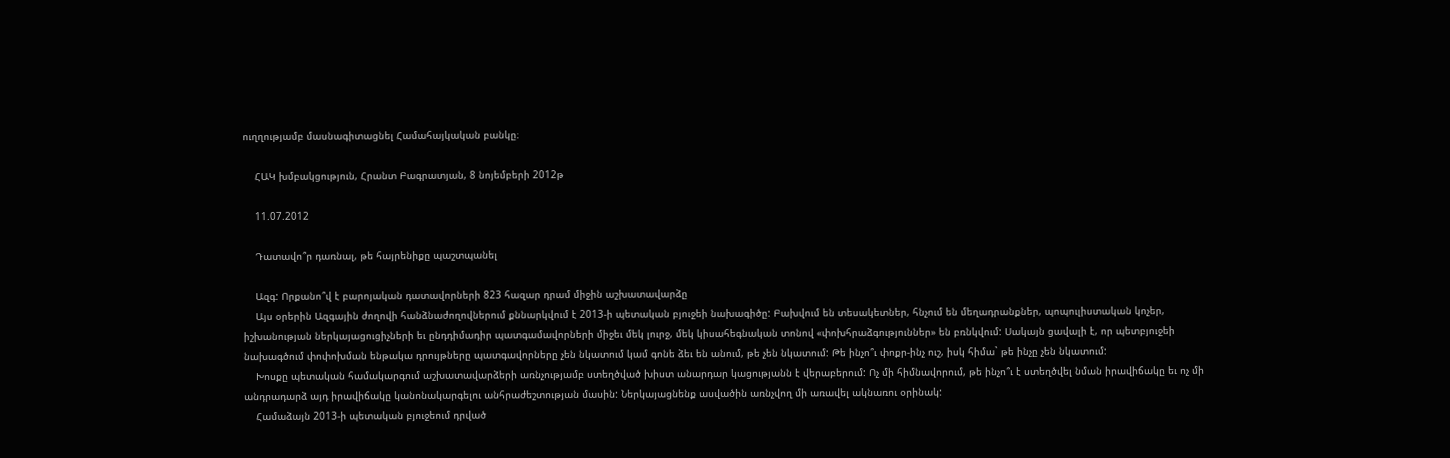ուղղությամբ մասնագիտացնել Համահայկական բանկը։

    ՀԱԿ խմբակցություն, Հրանտ Բագրատյան, 8 նոյեմբերի 2012թ

    11.07.2012

    Դատավո՞ր դառնալ, թե հայրենիքը պաշտպանել

    Ազգ: Որքանո՞վ է բարոյական դատավորների 823 հազար դրամ միջին աշխատավարձը
    Այս օրերին Ազգային ժողովի հանձնաժողովներում քննարկվում է 2013-ի պետական բյուջեի նախագիծը: Բախվում են տեսակետներ, հնչում են մեղադրանքներ, պոպուլիստական կոչեր, իշխանության ներկայացուցիչների եւ ընդդիմադիր պատգամավորների միջեւ մեկ լուրջ, մեկ կիսահեգնական տոնով «փոխհրաձգություններ» են բռնկվում: Սակայն ցավալի է, որ պետբյուջեի նախագծում փոփոխման ենթակա դրույթները պատգավորները չեն նկատում կամ գոնե ձեւ են անում, թե չեն նկատում: Թե ինչո՞ւ փոքր-ինչ ուշ, իսկ հիմա` թե ինչը չեն նկատում:
    Խոսքը պետական համակարգում աշխատավարձերի առնչությամբ ստեղծված խիստ անարդար կացությանն է վերաբերում: Ոչ մի հիմնավորում, թե ինչո՞ւ է ստեղծվել նման իրավիճակը եւ ոչ մի անդրադարձ այդ իրավիճակը կանոնակարգելու անհրաժեշտության մասին: Ներկայացնենք ասվածին առնչվող մի առավել ակնառու օրինակ:
    Համաձայն 2013-ի պետական բյուջեում դրված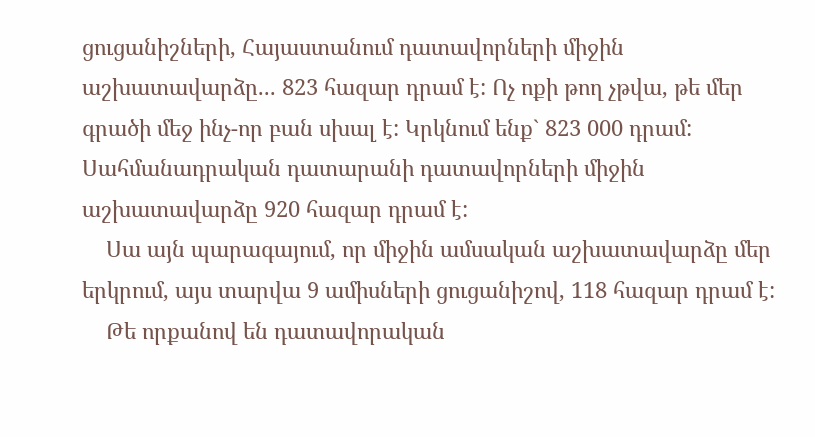ցուցանիշների, Հայաստանում դատավորների միջին աշխատավարձը... 823 հազար դրամ է: Ոչ ոքի թող չթվա, թե մեր գրածի մեջ ինչ-որ բան սխալ է: Կրկնում ենք` 823 000 դրամ: Սահմանադրական դատարանի դատավորների միջին աշխատավարձը 920 հազար դրամ է:
    Սա այն պարագայում, որ միջին ամսական աշխատավարձը մեր երկրում, այս տարվա 9 ամիսների ցուցանիշով, 118 հազար դրամ է:
    Թե որքանով են դատավորական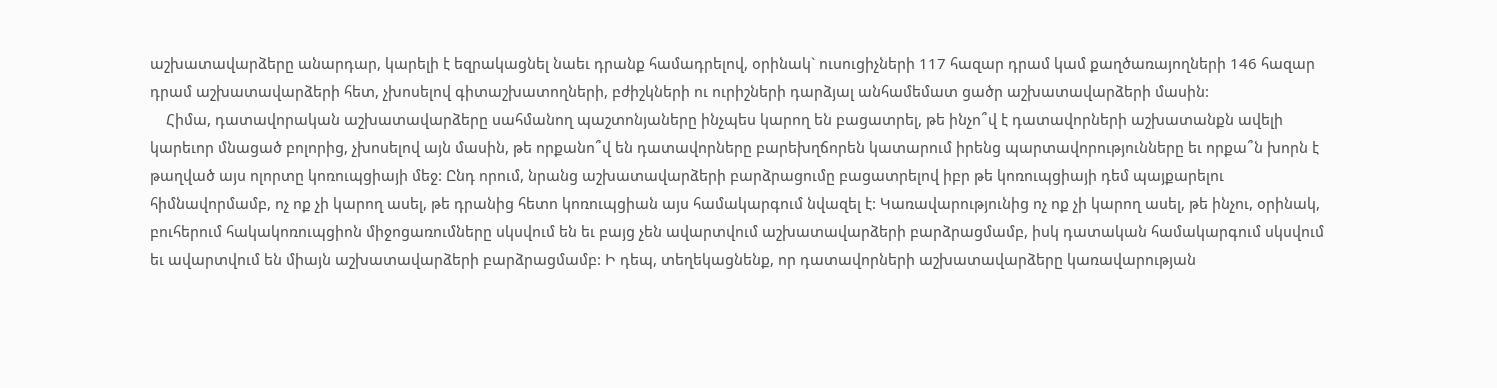աշխատավարձերը անարդար, կարելի է եզրակացնել նաեւ դրանք համադրելով, օրինակ` ուսուցիչների 117 հազար դրամ կամ քաղծառայողների 146 հազար դրամ աշխատավարձերի հետ, չխոսելով գիտաշխատողների, բժիշկների ու ուրիշների դարձյալ անհամեմատ ցածր աշխատավարձերի մասին:
    Հիմա, դատավորական աշխատավարձերը սահմանող պաշտոնյաները ինչպես կարող են բացատրել, թե ինչո՞վ է դատավորների աշխատանքն ավելի կարեւոր մնացած բոլորից, չխոսելով այն մասին, թե որքանո՞վ են դատավորները բարեխղճորեն կատարում իրենց պարտավորությունները եւ որքա՞ն խորն է թաղված այս ոլորտը կոռուպցիայի մեջ: Ընդ որում, նրանց աշխատավարձերի բարձրացումը բացատրելով իբր թե կոռուպցիայի դեմ պայքարելու հիմնավորմամբ, ոչ ոք չի կարող ասել, թե դրանից հետո կոռուպցիան այս համակարգում նվազել է: Կառավարությունից ոչ ոք չի կարող ասել, թե ինչու, օրինակ, բուհերում հակակոռուպցիոն միջոցառումները սկսվում են եւ բայց չեն ավարտվում աշխատավարձերի բարձրացմամբ, իսկ դատական համակարգում սկսվում եւ ավարտվում են միայն աշխատավարձերի բարձրացմամբ: Ի դեպ, տեղեկացնենք, որ դատավորների աշխատավարձերը կառավարության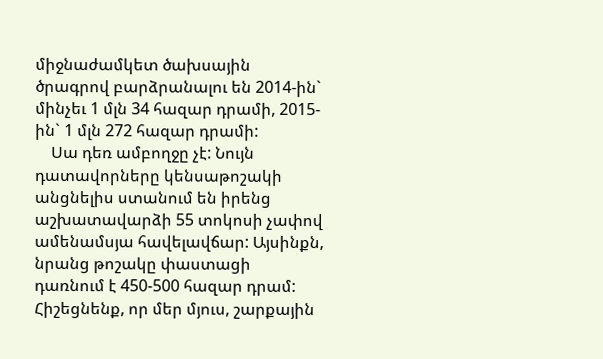միջնաժամկետ ծախսային ծրագրով բարձրանալու են 2014-ին` մինչեւ 1 մլն 34 հազար դրամի, 2015-ին` 1 մլն 272 հազար դրամի:
    Սա դեռ ամբողջը չէ: Նույն դատավորները կենսաթոշակի անցնելիս ստանում են իրենց աշխատավարձի 55 տոկոսի չափով ամենամսյա հավելավճար: Այսինքն, նրանց թոշակը փաստացի դառնում է 450-500 հազար դրամ: Հիշեցնենք, որ մեր մյուս, շարքային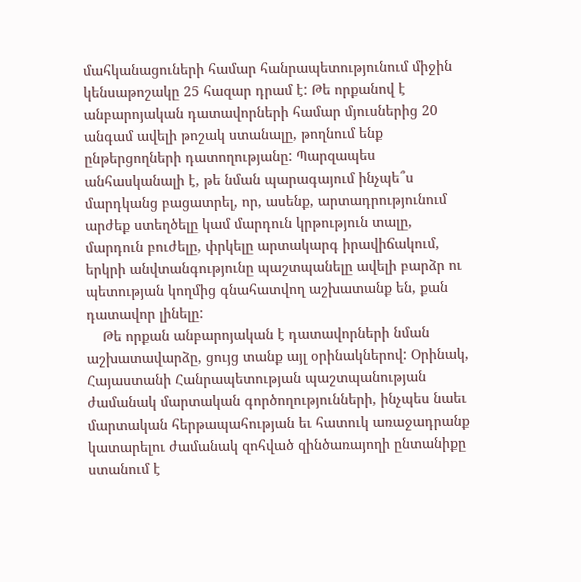մահկանացուների համար հանրապետությունում միջին կենսաթոշակը 25 հազար դրամ է: Թե որքանով է անբարոյական դատավորների համար մյուսներից 20 անգամ ավելի թոշակ ստանալը, թողնում ենք ընթերցողների դատողությանը: Պարզապես անհասկանալի է, թե նման պարագայում ինչպե՞ս մարդկանց բացատրել, որ, ասենք, արտադրությունում արժեք ստեղծելը կամ մարդուն կրթություն տալը, մարդուն բուժելը, փրկելը արտակարգ իրավիճակում, երկրի անվտանգությունը պաշտպանելը ավելի բարձր ու պետության կողմից գնահատվող աշխատանք են, քան դատավոր լինելը:
    Թե որքան անբարոյական է դատավորների նման աշխատավարձը, ցույց տանք այլ օրինակներով: Օրինակ, Հայաստանի Հանրապետության պաշտպանության ժամանակ մարտական գործողությունների, ինչպես նաեւ մարտական հերթապահության եւ հատուկ առաջադրանք կատարելու ժամանակ զոհված զինծառայողի ընտանիքը ստանում է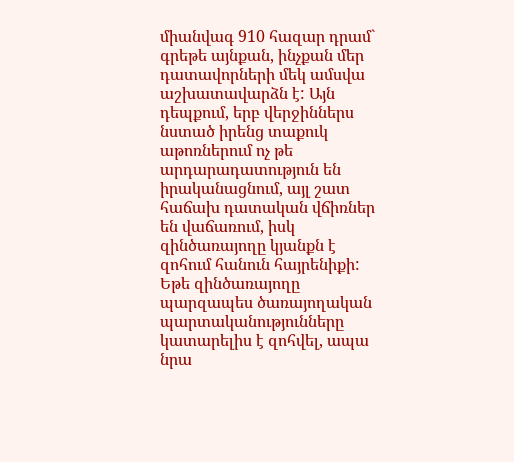միանվագ 910 հազար դրամ` գրեթե այնքան, ինչքան մեր դատավորների մեկ ամսվա աշխատավարձն է: Այն դեպքում, երբ վերջիններս նստած իրենց տաքուկ աթոռներում ոչ թե արդարադատություն են իրականացնում, այլ շատ հաճախ դատական վճիռներ են վաճառում, իսկ զինծառայողը կյանքն է զոհում հանուն հայրենիքի: Եթե զինծառայողը պարզապես ծառայողական պարտականությունները կատարելիս է զոհվել, ապա նրա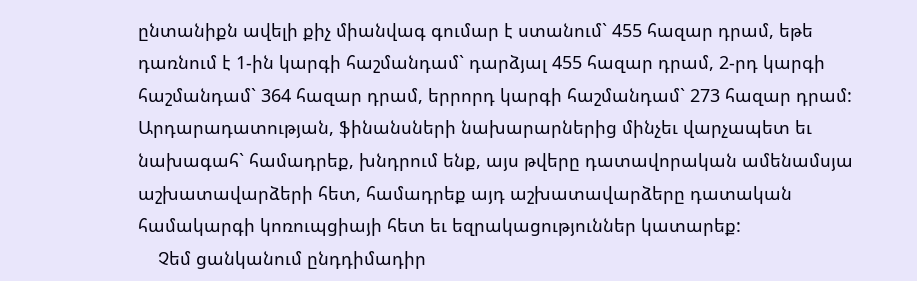ընտանիքն ավելի քիչ միանվագ գումար է ստանում` 455 հազար դրամ, եթե դառնում է 1-ին կարգի հաշմանդամ` դարձյալ 455 հազար դրամ, 2-րդ կարգի հաշմանդամ` 364 հազար դրամ, երրորդ կարգի հաշմանդամ` 273 հազար դրամ: Արդարադատության, ֆինանսների նախարարներից մինչեւ վարչապետ եւ նախագահ` համադրեք, խնդրում ենք, այս թվերը դատավորական ամենամսյա աշխատավարձերի հետ, համադրեք այդ աշխատավարձերը դատական համակարգի կոռուպցիայի հետ եւ եզրակացություններ կատարեք:
    Չեմ ցանկանում ընդդիմադիր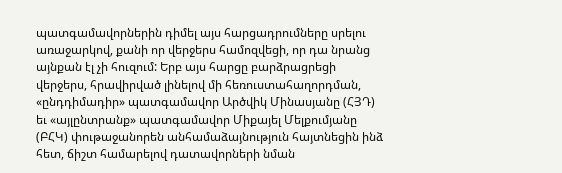պատգամավորներին դիմել այս հարցադրումները սրելու առաջարկով, քանի որ վերջերս համոզվեցի, որ դա նրանց այնքան էլ չի հուզում: Երբ այս հարցը բարձրացրեցի վերջերս, հրավիրված լինելով մի հեռուստահաղորդման, «ընդդիմադիր» պատգամավոր Արծվիկ Մինասյանը (ՀՅԴ) եւ «այլընտրանք» պատգամավոր Միքայել Մելքումյանը (ԲՀԿ) փութաջանորեն անհամաձայնություն հայտնեցին ինձ հետ, ճիշտ համարելով դատավորների նման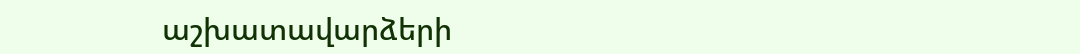աշխատավարձերի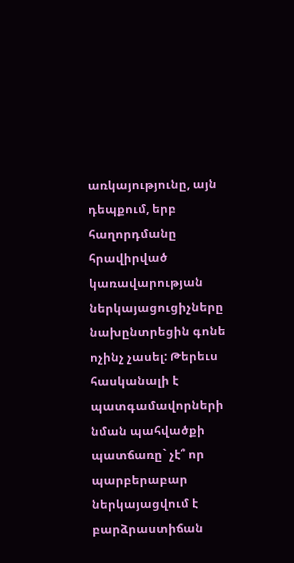առկայությունը, այն դեպքում, երբ հաղորդմանը հրավիրված կառավարության ներկայացուցիչները նախընտրեցին գոնե ոչինչ չասել: Թերեւս հասկանալի է պատգամավորների նման պահվածքի պատճառը` չէ՞ որ պարբերաբար ներկայացվում է բարձրաստիճան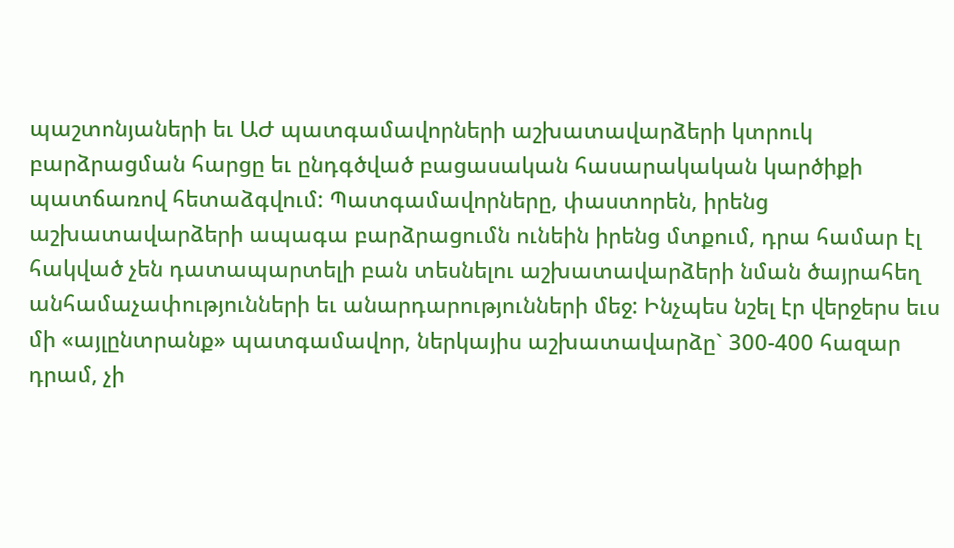պաշտոնյաների եւ ԱԺ պատգամավորների աշխատավարձերի կտրուկ բարձրացման հարցը եւ ընդգծված բացասական հասարակական կարծիքի պատճառով հետաձգվում: Պատգամավորները, փաստորեն, իրենց աշխատավարձերի ապագա բարձրացումն ունեին իրենց մտքում, դրա համար էլ հակված չեն դատապարտելի բան տեսնելու աշխատավարձերի նման ծայրահեղ անհամաչափությունների եւ անարդարությունների մեջ: Ինչպես նշել էր վերջերս եւս մի «այլընտրանք» պատգամավոր, ներկայիս աշխատավարձը` 300-400 հազար դրամ, չի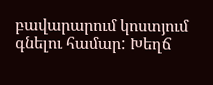բավարարում կոստյում գնելու համար: Խեղճ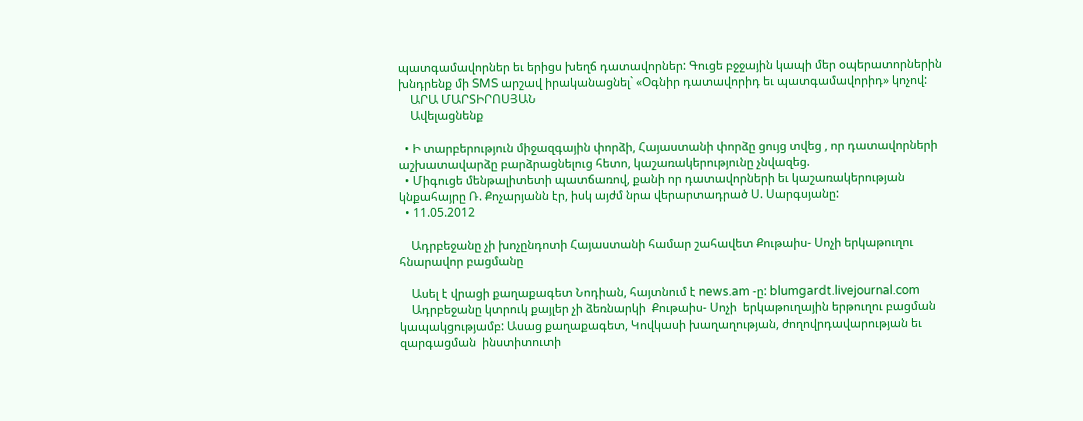պատգամավորներ եւ երիցս խեղճ դատավորներ: Գուցե բջջային կապի մեր օպերատորներին խնդրենք մի SMS արշավ իրականացնել` «Օգնիր դատավորիդ եւ պատգամավորիդ» կոչով:
    ԱՐԱ ՄԱՐՏԻՐՈՍՅԱՆ
    Ավելացնենք

  • Ի տարբերություն միջազգային փորձի, Հայաստանի փորձը ցույց տվեց , որ դատավորների աշխատավարձը բարձրացնելուց հետո, կաշառակերությունը չնվազեց.
  • Միգուցե մենթալիտետի պատճառով, քանի որ դատավորների եւ կաշառակերության կնքահայրը Ռ. Քոչարյանն էր, իսկ այժմ նրա վերարտադրած Ս. Սարգսյանը:
  • 11.05.2012

    Ադրբեջանը չի խոչընդոտի Հայաստանի համար շահավետ Քութաիս- Սոչի երկաթուղու հնարավոր բացմանը

    Ասել է վրացի քաղաքագետ Նոդիան, հայտնում է news.am -ը: blumgardt.livejournal.com
    Ադրբեջանը կտրուկ քայլեր չի ձեռնարկի  Քութաիս- Սոչի  երկաթուղային երթուղու բացման կապակցությամբ: Ասաց քաղաքագետ, Կովկասի խաղաղության, ժողովրդավարության եւ զարգացման  ինստիտուտի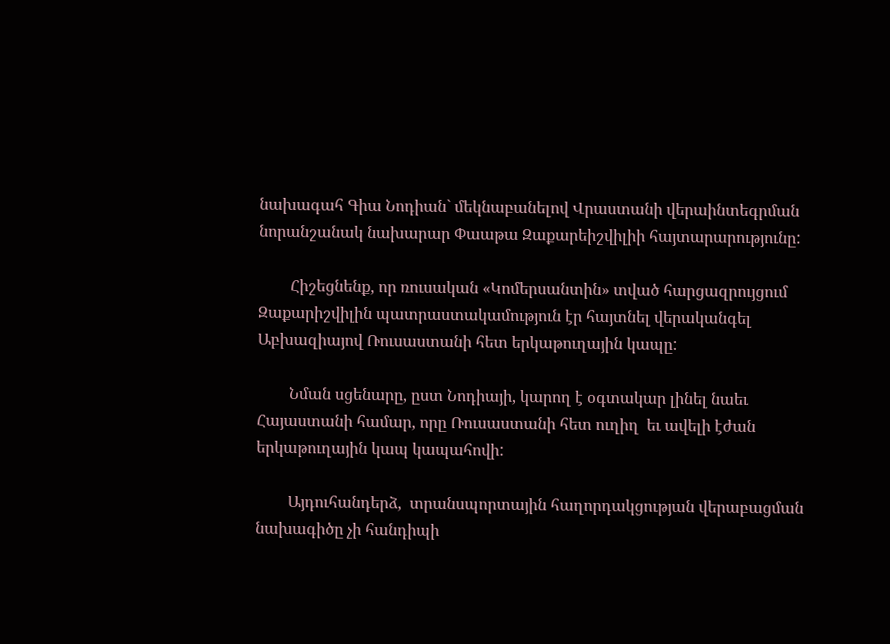նախագահ Գիա Նոդիան` մեկնաբանելով Վրաստանի վերաինտեգրման նորանշանակ նախարար Փաաթա Զաքարեիշվիլիի հայտարարությունը:

        Հիշեցնենք, որ ռուսական «Կոմերսանտին» տված հարցազրույցում Զաքարիշվիլին պատրաստակամություն էր հայտնել վերականգել Աբխազիայով Ռուսաստանի հետ երկաթուղային կապը:

        Նման սցենարը, ըստ Նոդիայի, կարող է օգտակար լինել նաեւ Հայաստանի համար, որը Ռուսաստանի հետ ուղիղ  եւ ավելի էժան երկաթուղային կապ կապահովի:

        Այդուհանդերձ,  տրանսպորտային հաղորդակցության վերաբացման նախագիծը չի հանդիպի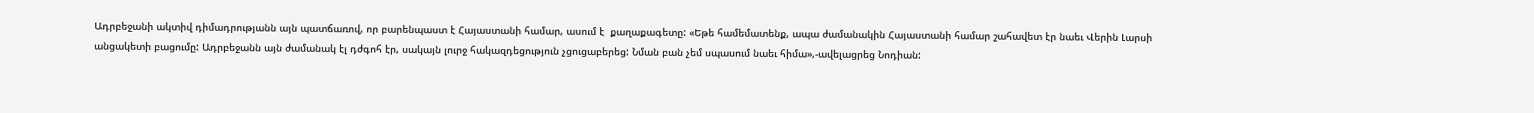Ադրբեջանի ակտիվ դիմադրությանն այն պատճառով, որ բարենպաստ է Հայաստանի համար, ասում է  քաղաքագետը: «Եթե համեմատենք, ապա ժամանակին Հայաստանի համար շահավետ էր նաեւ Վերին Լարսի անցակետի բացումը: Ադրբեջանն այն ժամանակ էլ դժգոհ էր, սակայն լուրջ հակազդեցություն չցուցաբերեց: Նման բան չեմ սպասում նաեւ հիմա»,-ավելացրեց Նոդիան: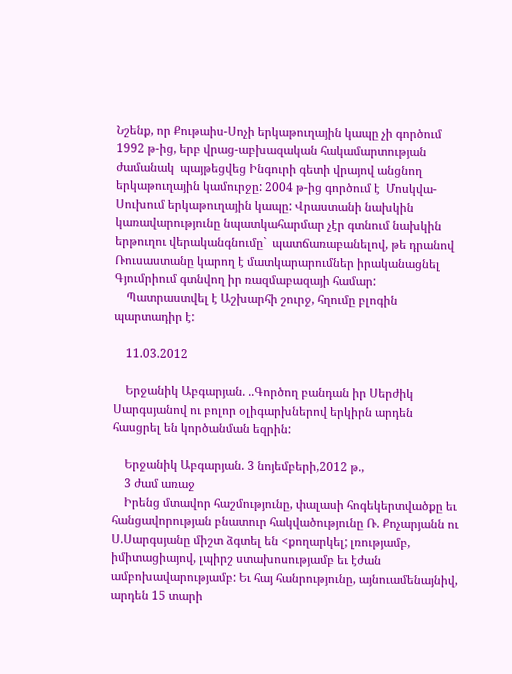Նշենք, որ Քութաիս-Սոչի երկաթուղային կապը չի գործում 1992 թ-ից, երբ վրաց-աբխազական հակամարտության  ժամանակ  պայթեցվեց Ինգուրի գետի վրայով անցնող երկաթուղային կամուրջը: 2004 թ-ից գործում է  Մոսկվա-Սուխում երկաթուղային կապը: Վրաստանի նախկին կառավարությունը նպատկահարմար չէր գտնում նախկին երթուղու վերականգնումը`  պատճառաբանելով, թե դրանով Ռուսաստանը կարող է մատկարարումներ իրականացնել Գյումրիում գտնվող իր ռազմաբազայի համար:
    Պատրաստվել է Աշխարհի շուրջ, հղումը բլոգին պարտադիր է:

    11.03.2012

    Երջանիկ Աբգարյան. ..Գործող բանդան իր Սերժիկ Սարգսյանով ու բոլոր օլիգարխներով երկիրն արդեն հասցրել են կործանման եզրին:

    Երջանիկ Աբգարյան. 3 նոյեմբերի,2012 թ.,
    3 ժամ առաջ
    Իրենց մտավոր հաշմությունը, փալասի հոգեկերտվածքը եւ հանցավորության բնատուր հակվածությունը Ռ. Քոչարյանն ու Ս.Սարգսյանը միշտ ձգտել են <քողարկել; լռությամբ, իմիտացիայով, լպիրշ ստախոսությամբ եւ էժան ամբոխավարությամբ: Եւ հայ հանրությունը, այնուամենայնիվ, արդեն 15 տարի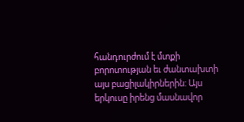հանդուրժում է մտքի բորոտության եւ ժանտախտի այս բացիլակիրներին: Այս երկուսը իրենց մասնավոր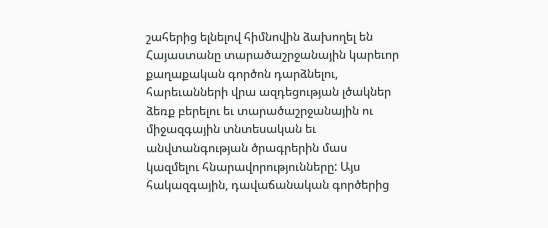շահերից ելնելով հիմնովին ձախողել են Հայաստանը տարածաշրջանային կարեւոր քաղաքական գործոն դարձնելու, հարեւանների վրա ազդեցության լծակներ ձեռք բերելու եւ տարածաշրջանային ու միջազգային տնտեսական եւ անվտանգության ծրագրերին մաս կազմելու հնարավորությունները: Այս հակազգային, դավաճանական գործերից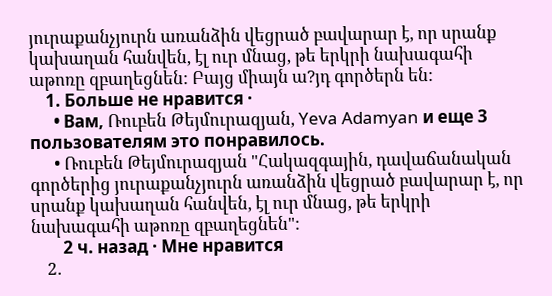յուրաքանչյուրն առանձին վեցրած բավարար է, որ սրանք կախաղան հանվեն, էլ ուր մնաց, թե երկրի նախագահի աթոռը զբաղեցնեն: Բայց միայն ա?յդ գործերն են:
    1. Больше не нравится ·
      • Вам, Ռուբեն Թեյմուրազյան, Yeva Adamyan и еще 3 пользователям это понравилось.
      • Ռուբեն Թեյմուրազյան "Հակազգային, դավաճանական գործերից յուրաքանչյուրն առանձին վեցրած բավարար է, որ սրանք կախաղան հանվեն, էլ ուր մնաց, թե երկրի նախագահի աթոռը զբաղեցնեն":
        2 ч. назад · Мне нравится
    2.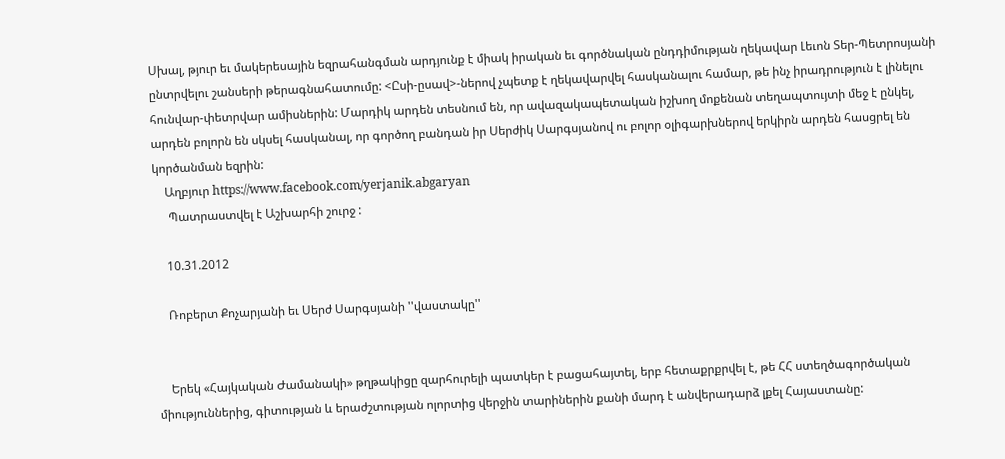Սխալ, թյուր եւ մակերեսային եզրահանգման արդյունք է միակ իրական եւ գործնական ընդդիմության ղեկավար Լեւոն Տեր-Պետրոսյանի ընտրվելու շանսերի թերագնահատումը: <Ըսի-ըսավ>-ներով չպետք է ղեկավարվել հասկանալու համար, թե ինչ իրադրություն է լինելու հունվար-փետրվար ամիսներին: Մարդիկ արդեն տեսնում են, որ ավազակապետական իշխող մոքենան տեղապտույտի մեջ է ընկել, արդեն բոլորն են սկսել հասկանալ, որ գործող բանդան իր Սերժիկ Սարգսյանով ու բոլոր օլիգարխներով երկիրն արդեն հասցրել են կործանման եզրին:
    Աղբյուր https://www.facebook.com/yerjanik.abgaryan
     Պատրաստվել է Աշխարհի շուրջ :

    10.31.2012

    Ռոբերտ Քոչարյանի եւ Սերժ Սարգսյանի ''վաստակը''


    Երեկ «Հայկական Ժամանակի» թղթակիցը զարհուրելի պատկեր է բացահայտել, երբ հետաքրքրվել է, թե ՀՀ ստեղծագործական միություններից, գիտության և երաժշտության ոլորտից վերջին տարիներին քանի մարդ է անվերադարձ լքել Հայաստանը: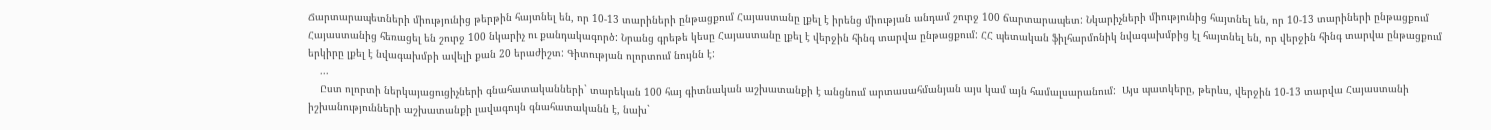Ճարտարապետների միությունից թերթին հայտնել են, որ 10-13 տարիների ընթացքում Հայաստանը լքել է իրենց միության անդամ շուրջ 100 ճարտարապետ: Նկարիչների միությունից հայտնել են, որ 10-13 տարիների ընթացքում Հայաստանից հեռացել են շուրջ 100 նկարիչ ու քանդակագործ: Նրանց գրեթե կեսը Հայաստանը լքել է վերջին հինգ տարվա ընթացքում: ՀՀ պետական ֆիլհարմոնիկ նվագախմբից էլ հայտնել են, որ վերջին հինգ տարվա ընթացքում երկիրը լքել է նվագախմբի ավելի քան 20 երաժիշտ: Գիտության ոլորտում նույնն է:
    ...
    Ըստ ոլորտի ներկայացուցիչների գնահատականների` տարեկան 100 հայ գիտնական աշխատանքի է անցնում արտասահմանյան այս կամ այն համալսարանում:  Այս պատկերը, թերևս, վերջին 10-13 տարվա Հայաստանի իշխանությունների աշխատանքի լավագույն գնահատականն է, նախ`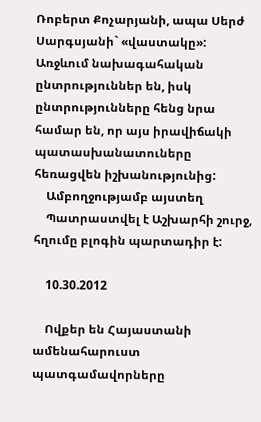Ռոբերտ Քոչարյանի, ապա Սերժ Սարգսյանի` «վաստակը»: Առջևում նախագահական ընտրություններ են, իսկ ընտրությունները հենց նրա համար են, որ այս իրավիճակի պատասխանատուները հեռացվեն իշխանությունից:
    Ամբողջությամբ այստեղ
    Պատրաստվել է Աշխարհի շուրջ, հղումը բլոգին պարտադիր է:

    10.30.2012

    Ովքեր են Հայաստանի ամենահարուստ պատգամավորները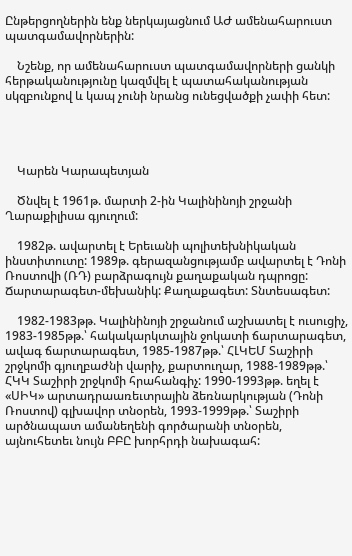Ընթերցողներին ենք ներկայացնում ԱԺ ամենահարուստ պատգամավորներին:

    Նշենք, որ ամենահարուստ պատգամավորների ցանկի հերթականությունը կազմվել է պատահականության սկզբունքով և կապ չունի նրանց ունեցվածքի չափի հետ:




    Կարեն Կարապետյան

    Ծնվել է 1961թ. մարտի 2-ին Կալինինոյի շրջանի Ղարաքիլիսա գյուղում:

    1982թ. ավարտել է Երեւանի պոլիտեխնիկական ինստիտուտը: 1989թ. գերազանցությամբ ավարտել է Դոնի Ռոստովի (ՌԴ) բարձրագույն քաղաքական դպրոցը: Ճարտարագետ-մեխանիկ: Քաղաքագետ: Տնտեսագետ:

    1982-1983թթ. Կալինինոյի շրջանում աշխատել է ուսուցիչ, 1983-1985թթ.՝ հակակարկտային ջոկատի ճարտարագետ, ավագ ճարտարագետ, 1985-1987թթ.՝ ՀԼԿԵՄ Տաշիրի շրջկոմի գյուղբաժնի վարիչ, քարտուղար, 1988-1989թթ.՝ ՀԿԿ Տաշիրի շրջկոմի հրահանգիչ: 1990-1993թթ. եղել է «ՍԻԿ» արտադրաառեւտրային ձեռնարկության (Դոնի Ռոստով) գլխավոր տնօրեն, 1993-1999թթ.՝ Տաշիրի արծնապատ ամանեղենի գործարանի տնօրեն, այնուհետեւ նույն ԲԲԸ խորհրդի նախագահ: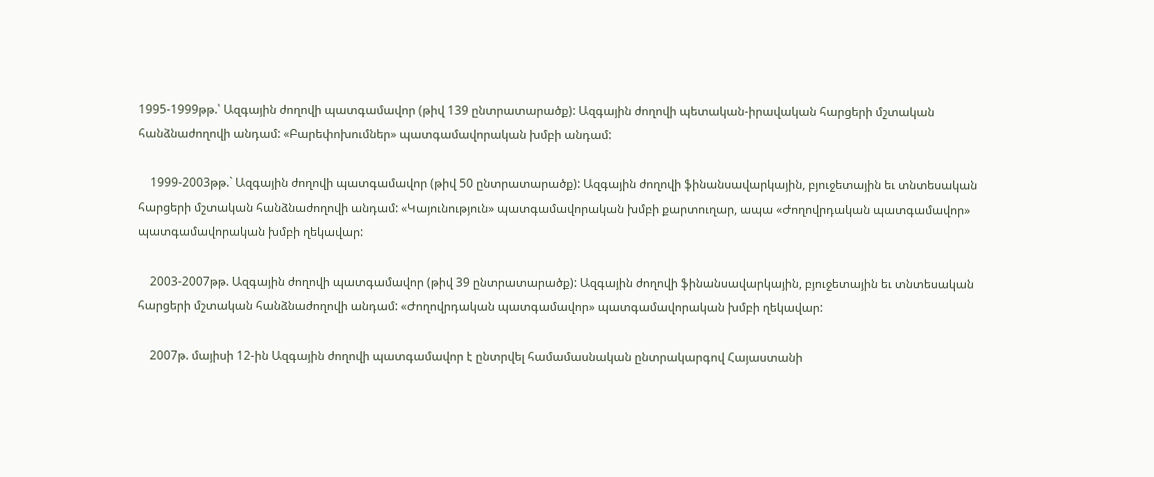1995-1999թթ.՝ Ազգային ժողովի պատգամավոր (թիվ 139 ընտրատարածք): Ազգային ժողովի պետական-իրավական հարցերի մշտական հանձնաժողովի անդամ: «Բարեփոխումներ» պատգամավորական խմբի անդամ:

    1999-2003թթ.` Ազգային ժողովի պատգամավոր (թիվ 50 ընտրատարածք): Ազգային ժողովի ֆինանսավարկային, բյուջետային եւ տնտեսական հարցերի մշտական հանձնաժողովի անդամ: «Կայունություն» պատգամավորական խմբի քարտուղար, ապա «Ժողովրդական պատգամավոր» պատգամավորական խմբի ղեկավար:

    2003-2007թթ. Ազգային ժողովի պատգամավոր (թիվ 39 ընտրատարածք): Ազգային ժողովի ֆինանսավարկային, բյուջետային եւ տնտեսական հարցերի մշտական հանձնաժողովի անդամ: «Ժողովրդական պատգամավոր» պատգամավորական խմբի ղեկավար:

    2007թ. մայիսի 12-ին Ազգային ժողովի պատգամավոր է ընտրվել համամասնական ընտրակարգով Հայաստանի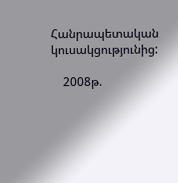Հանրապետական կուսակցությունից:

    2008թ.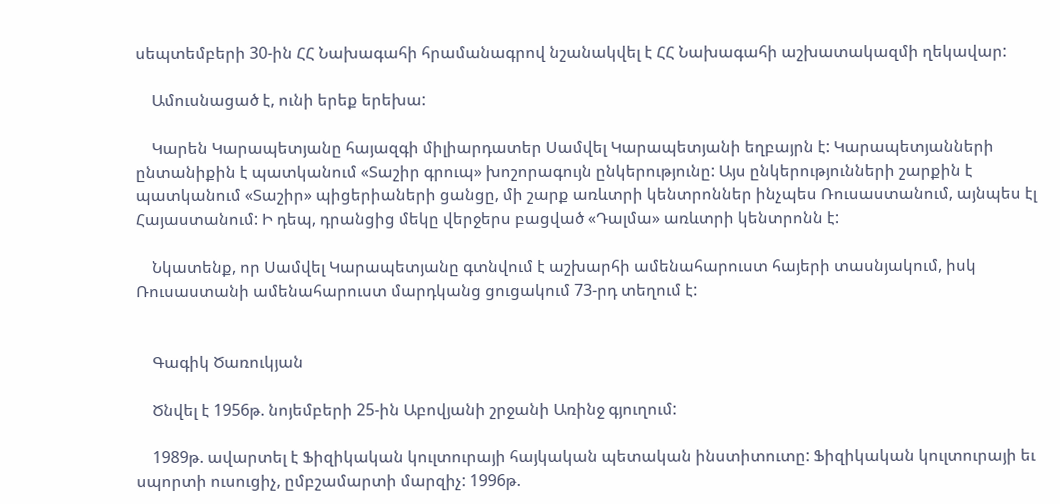սեպտեմբերի 30-ին ՀՀ Նախագահի հրամանագրով նշանակվել է ՀՀ Նախագահի աշխատակազմի ղեկավար:

    Ամուսնացած է, ունի երեք երեխա:

    Կարեն Կարապետյանը հայազգի միլիարդատեր Սամվել Կարապետյանի եղբայրն է: Կարապետյանների ընտանիքին է պատկանում «Տաշիր գրուպ» խոշորագույն ընկերությունը: Այս ընկերությունների շարքին է պատկանում «Տաշիր» պիցերիաների ցանցը, մի շարք առևտրի կենտրոններ ինչպես Ռուսաստանում, այնպես էլ Հայաստանում: Ի դեպ, դրանցից մեկը վերջերս բացված «Դալմա» առևտրի կենտրոնն է:

    Նկատենք, որ Սամվել Կարապետյանը գտնվում է աշխարհի ամենահարուստ հայերի տասնյակում, իսկ Ռուսաստանի ամենահարուստ մարդկանց ցուցակում 73-րդ տեղում է:


    Գագիկ Ծառուկյան

    Ծնվել է 1956թ. նոյեմբերի 25-ին Աբովյանի շրջանի Առինջ գյուղում:

    1989թ. ավարտել է Ֆիզիկական կուլտուրայի հայկական պետական ինստիտուտը: Ֆիզիկական կուլտուրայի եւ սպորտի ուսուցիչ, ըմբշամարտի մարզիչ: 1996թ.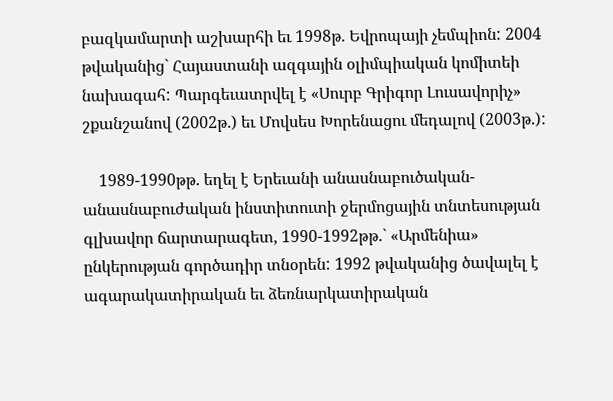բազկամարտի աշխարհի եւ 1998թ. Եվրոպայի չեմպիոն: 2004 թվականից` Հայաստանի ազգային օլիմպիական կոմիտեի նախագահ: Պարգեւատրվել է «Սուրբ Գրիգոր Լուսավորիչ» շքանշանով (2002թ.) եւ Մովսես Խորենացու մեդալով (2003թ.):

    1989-1990թթ. եղել է Երեւանի անասնաբուծական-անասնաբուժական ինստիտուտի ջերմոցային տնտեսության գլխավոր ճարտարագետ, 1990-1992թթ.` «Արմենիա» ընկերության գործադիր տնօրեն: 1992 թվականից ծավալել է ագարակատիրական եւ ձեռնարկատիրական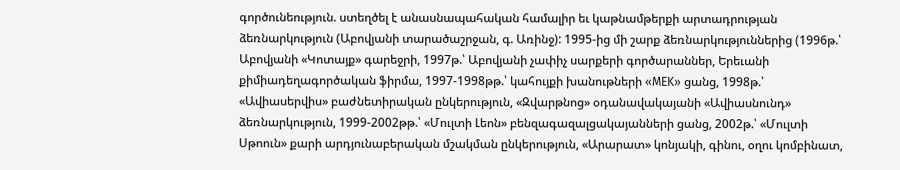գործունեություն. ստեղծել է անասնապահական համալիր եւ կաթնամթերքի արտադրության ձեռնարկություն (Աբովյանի տարածաշրջան, գ. Առինջ): 1995-ից մի շարք ձեռնարկություններից (1996թ.՝ Աբովյանի «Կոտայք» գարեջրի, 1997թ.՝ Աբովյանի չափիչ սարքերի գործարաններ, Երեւանի քիմիադեղագործական ֆիրմա, 1997-1998թթ.՝ կահույքի խանութների «MEK» ցանց, 1998թ.՝ «Ավիասերվիս» բաժնետիրական ընկերություն, «Զվարթնոց» օդանավակայանի «Ավիասնունդ» ձեռնարկություն, 1999-2002թթ.՝ «Մուլտի Լեոն» բենզագազալցակայանների ցանց, 2002թ.՝ «Մուլտի Սթոուն» քարի արդյունաբերական մշակման ընկերություն, «Արարատ» կոնյակի, գինու, օղու կոմբինատ,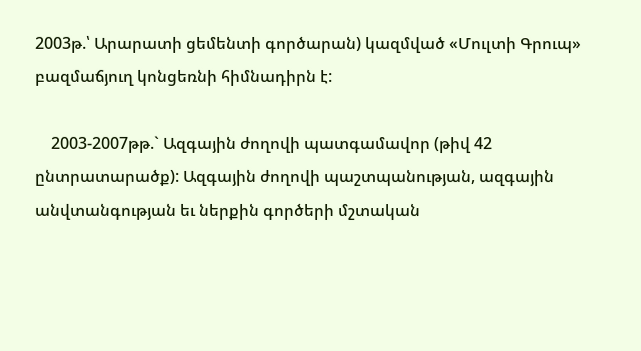2003թ.՝ Արարատի ցեմենտի գործարան) կազմված «Մուլտի Գրուպ» բազմաճյուղ կոնցեռնի հիմնադիրն է:

    2003-2007թթ.` Ազգային ժողովի պատգամավոր (թիվ 42 ընտրատարածք): Ազգային ժողովի պաշտպանության, ազգային անվտանգության եւ ներքին գործերի մշտական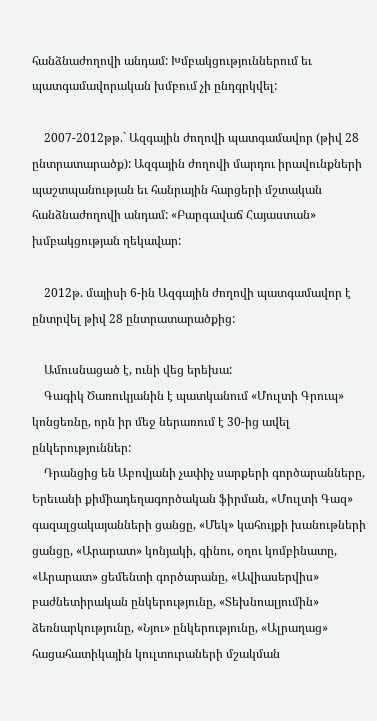հանձնաժողովի անդամ: Խմբակցություններում եւ պատգամավորական խմբում չի ընդգրկվել:

    2007-2012թթ.` Ազգային ժողովի պատգամավոր (թիվ 28 ընտրատարածք): Ազգային ժողովի մարդու իրավունքների պաշտպանության եւ հանրային հարցերի մշտական հանձնաժողովի անդամ: «Բարգավաճ Հայաստան» խմբակցության ղեկավար:

    2012թ. մայիսի 6-ին Ազգային ժողովի պատգամավոր է ընտրվել թիվ 28 ընտրատարածքից:

    Ամուսնացած է, ունի վեց երեխա:
    Գագիկ Ծառուկյանին է պատկանում «Մուլտի Գրուպ» կոնցեռնը, որն իր մեջ ներառում է 30-ից ավել ընկերություններ:
    Դրանցից են Աբովյանի չափիչ սարքերի գործարանները, Երեւանի քիմիադեղագործական ֆիրման, «Մուլտի Գազ» գազալցակայանների ցանցը, «Մեկ» կահույքի խանութների ցանցը, «Արարատ» կոնյակի, գինու, օղու կոմբինատը, «Արարատ» ցեմենտի գործարանը, «Ավիասերվիս» բաժնետիրական ընկերությունը, «Տեխնոալյումին» ձեռնարկությունը, «Նյու» ընկերությունը, «Ալրաղաց» հացահատիկային կուլտուրաների մշակման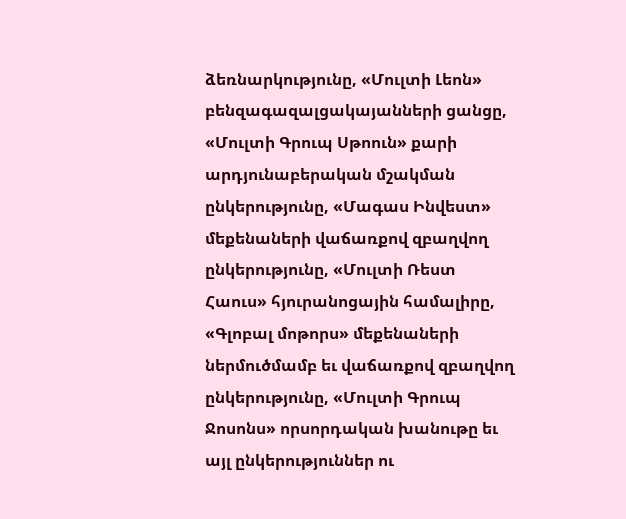ձեռնարկությունը, «Մուլտի Լեոն» բենզագազալցակայանների ցանցը, «Մուլտի Գրուպ Սթոուն» քարի արդյունաբերական մշակման ընկերությունը, «Մագաս Ինվեստ» մեքենաների վաճառքով զբաղվող ընկերությունը, «Մուլտի Ռեստ Հաուս» հյուրանոցային համալիրը, «Գլոբալ մոթորս» մեքենաների ներմուծմամբ եւ վաճառքով զբաղվող ընկերությունը, «Մուլտի Գրուպ Ջոսոնս» որսորդական խանութը եւ այլ ընկերություններ ու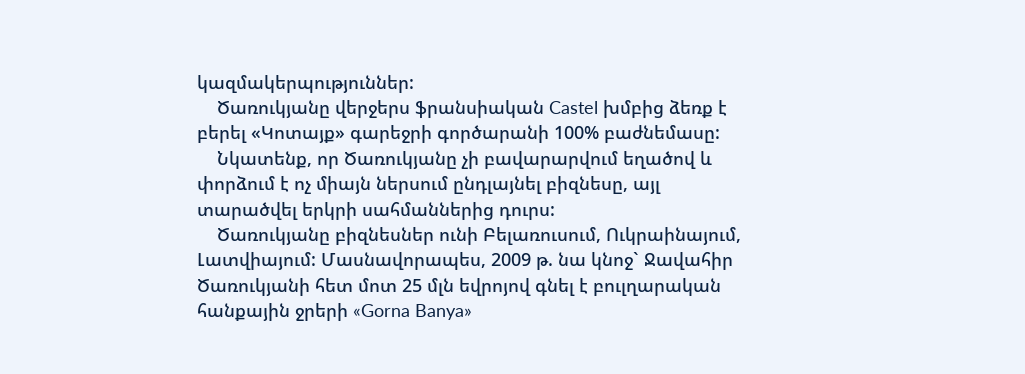կազմակերպություններ:
    Ծառուկյանը վերջերս ֆրանսիական Castel խմբից ձեռք է բերել «Կոտայք» գարեջրի գործարանի 100% բաժնեմասը:
    Նկատենք, որ Ծառուկյանը չի բավարարվում եղածով և փորձում է ոչ միայն ներսում ընդլայնել բիզնեսը, այլ տարածվել երկրի սահմաններից դուրս:
    Ծառուկյանը բիզնեսներ ունի Բելառուսում, Ուկրաինայում, Լատվիայում: Մասնավորապես, 2009 թ. նա կնոջ` Ջավահիր Ծառուկյանի հետ մոտ 25 մլն եվրոյով գնել է բուլղարական հանքային ջրերի «Gorna Banya»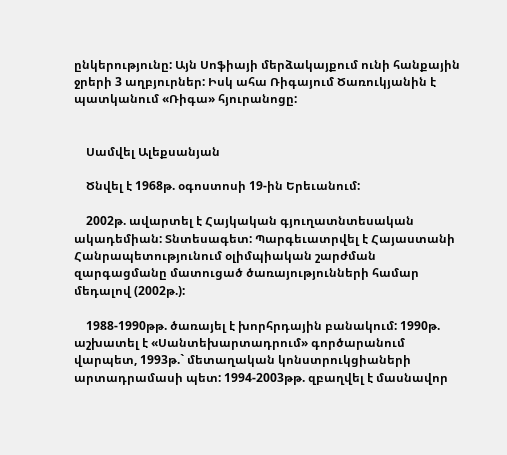ընկերությունը: Այն Սոֆիայի մերձակայքում ունի հանքային ջրերի 3 աղբյուրներ: Իսկ ահա Ռիգայում Ծառուկյանին է պատկանում «Ռիգա» հյուրանոցը:


    Սամվել Ալեքսանյան

    Ծնվել է 1968թ. օգոստոսի 19-ին Երեւանում:

    2002թ. ավարտել է Հայկական գյուղատնտեսական ակադեմիան: Տնտեսագետ: Պարգեւատրվել է Հայաստանի Հանրապետությունում օլիմպիական շարժման զարգացմանը մատուցած ծառայությունների համար մեդալով (2002թ.):

    1988-1990թթ. ծառայել է խորհրդային բանակում: 1990թ. աշխատել է «Սանտեխարտադրում» գործարանում վարպետ, 1993թ.` մետաղական կոնստրուկցիաների արտադրամասի պետ: 1994-2003թթ. զբաղվել է մասնավոր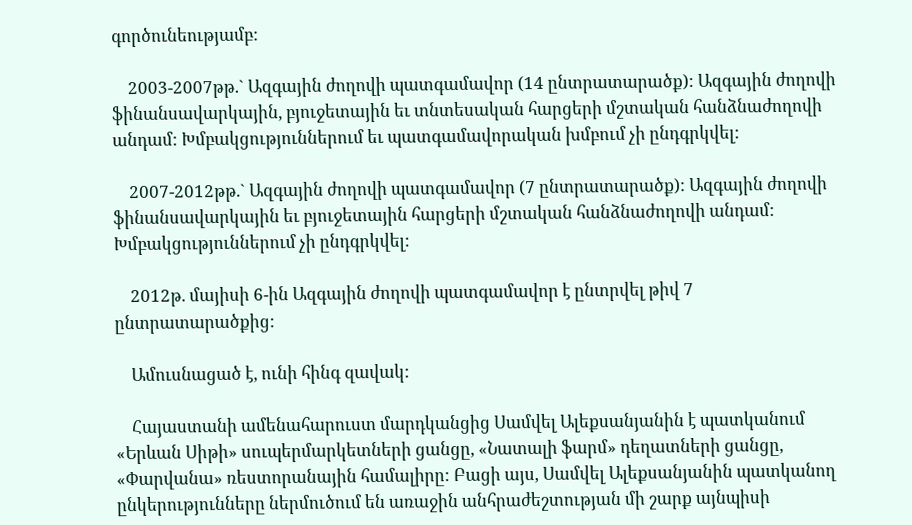գործունեությամբ:

    2003-2007թթ.` Ազգային ժողովի պատգամավոր (14 ընտրատարածք): Ազգային ժողովի ֆինանսավարկային, բյուջետային եւ տնտեսական հարցերի մշտական հանձնաժողովի անդամ: Խմբակցություններում եւ պատգամավորական խմբում չի ընդգրկվել:

    2007-2012թթ.` Ազգային ժողովի պատգամավոր (7 ընտրատարածք): Ազգային ժողովի ֆինանսավարկային եւ բյուջետային հարցերի մշտական հանձնաժողովի անդամ: Խմբակցություններում չի ընդգրկվել:

    2012թ. մայիսի 6-ին Ազգային ժողովի պատգամավոր է ընտրվել թիվ 7 ընտրատարածքից:

    Ամուսնացած է, ունի հինգ զավակ:

    Հայաստանի ամենահարուստ մարդկանցից Սամվել Ալեքսանյանին է պատկանում «Երևան Սիթի» սուպերմարկետների ցանցը, «Նատալի ֆարմ» դեղատների ցանցը, «Փարվանա» ռեստորանային համալիրը: Բացի այս, Սամվել Ալեքսանյանին պատկանող ընկերությունները ներմուծում են առաջին անհրաժեշտության մի շարք այնպիսի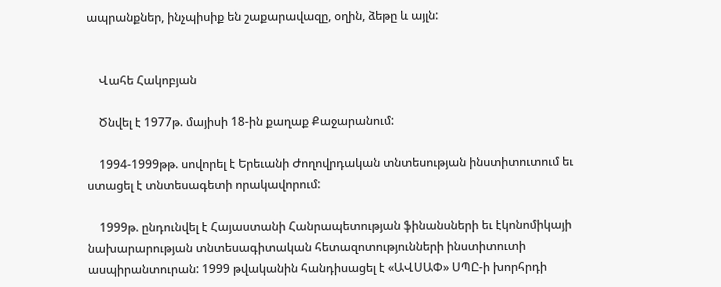ապրանքներ, ինչպիսիք են շաքարավազը, օղին, ձեթը և այլն:


    Վահե Հակոբյան

    Ծնվել է 1977թ. մայիսի 18-ին քաղաք Քաջարանում:

    1994-1999թթ. սովորել է Երեւանի Ժողովրդական տնտեսության ինստիտուտում եւ ստացել է տնտեսագետի որակավորում:

    1999թ. ընդունվել է Հայաստանի Հանրապետության ֆինանսների եւ էկոնոմիկայի նախարարության տնտեսագիտական հետազոտությունների ինստիտուտի ասպիրանտուրան: 1999 թվականին հանդիսացել է «ԱՎՍԱՓ» ՍՊԸ-ի խորհրդի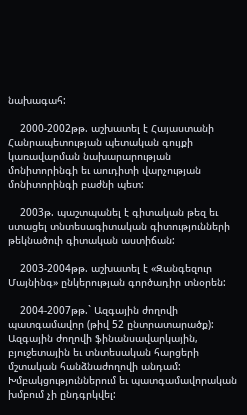նախագահ:

    2000-2002թթ. աշխատել է Հայաստանի Հանրապետության պետական գույքի կառավարման նախարարության մոնիտորինգի եւ աուդիտի վարչության մոնիտորինգի բաժնի պետ:

    2003թ. պաշտպանել է գիտական թեզ եւ ստացել տնտեսագիտական գիտությունների թեկնածուի գիտական աստիճան:

    2003-2004թթ. աշխատել է «Զանգեզուր Մայնինգ» ընկերության գործադիր տնօրեն:

    2004-2007թթ.` Ազգային ժողովի պատգամավոր (թիվ 52 ընտրատարածք): Ազգային ժողովի ֆինանսավարկային, բյուջետային եւ տնտեսական հարցերի մշտական հանձնաժողովի անդամ: Խմբակցություններում եւ պատգամավորական խմբում չի ընդգրկվել: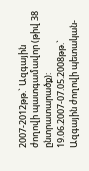2007-2012թթ.` Ազգային ժողովի պատգամավոր (թիվ 38 ընտրատարածք): 19.06.2007-07.05.2008թթ.` Ազգային ժողովի պետական-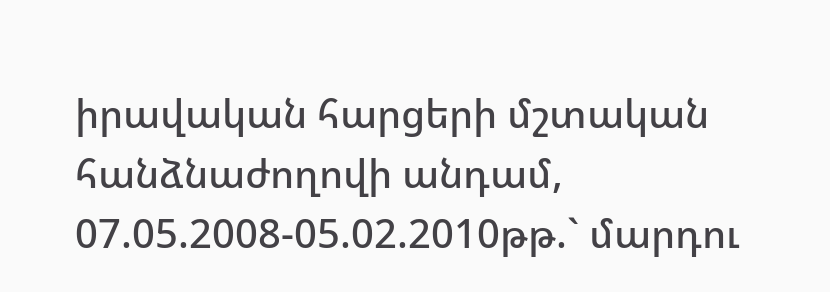իրավական հարցերի մշտական հանձնաժողովի անդամ, 07.05.2008-05.02.2010թթ.` մարդու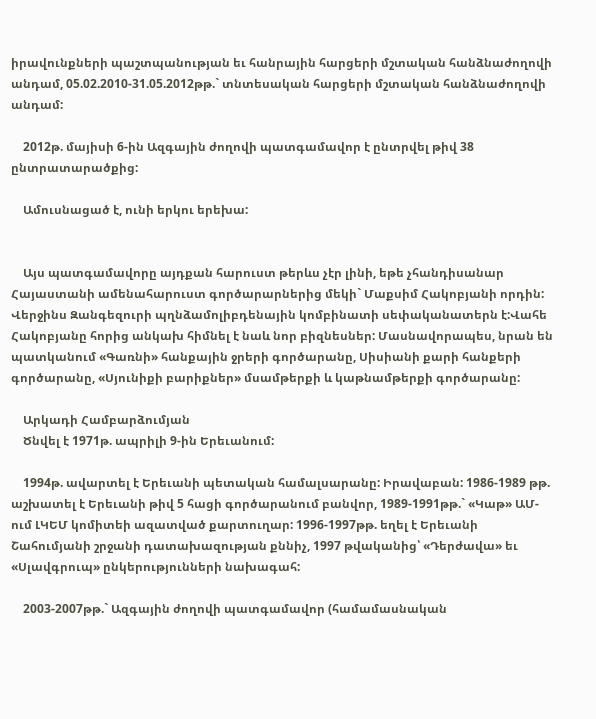իրավունքների պաշտպանության եւ հանրային հարցերի մշտական հանձնաժողովի անդամ, 05.02.2010-31.05.2012թթ.` տնտեսական հարցերի մշտական հանձնաժողովի անդամ:

    2012թ. մայիսի 6-ին Ազգային ժողովի պատգամավոր է ընտրվել թիվ 38 ընտրատարածքից:

    Ամուսնացած է, ունի երկու երեխա:


    Այս պատգամավորը այդքան հարուստ թերևս չէր լինի, եթե չհանդիսանար Հայաստանի ամենահարուստ գործարարներից մեկի` Մաքսիմ Հակոբյանի որդին: Վերջինս Զանգեզուրի պղնձամոլիբդենային կոմբինատի սեփականատերն է:Վահե Հակոբյանը հորից անկախ հիմնել է նաև նոր բիզնեսներ: Մասնավորապես, նրան են պատկանում «Գառնի» հանքային ջրերի գործարանը, Սիսիանի քարի հանքերի գործարանը, «Սյունիքի բարիքներ» մսամթերքի և կաթնամթերքի գործարանը:

    Արկադի Համբարձումյան
    Ծնվել է 1971թ. ապրիլի 9-ին Երեւանում:

    1994թ. ավարտել է Երեւանի պետական համալսարանը: Իրավաբան: 1986-1989 թթ. աշխատել է Երեւանի թիվ 5 հացի գործարանում բանվոր, 1989-1991թթ.` «Կաթ» ԱՄ-ում ԼԿԵՄ կոմիտեի ազատված քարտուղար: 1996-1997թթ. եղել է Երեւանի Շահումյանի շրջանի դատախազության քննիչ, 1997 թվականից՝ «Դերժավա» եւ «Սլավգրուպ» ընկերությունների նախագահ:

    2003-2007թթ.` Ազգային ժողովի պատգամավոր (համամասնական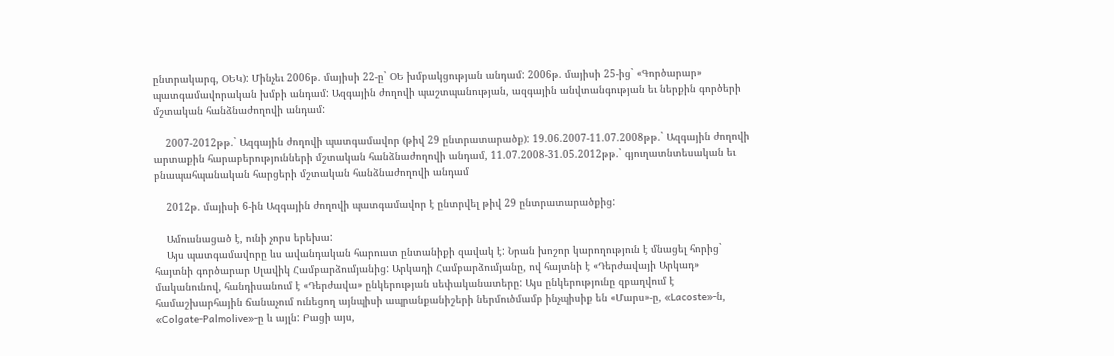ընտրակարգ, ՕԵԿ): Մինչեւ 2006թ. մայիսի 22-ը` ՕԵ խմբակցության անդամ: 2006թ. մայիսի 25-ից` «Գործարար» պատգամավորական խմբի անդամ: Ազգային ժողովի պաշտպանության, ազգային անվտանգության եւ ներքին գործերի մշտական հանձնաժողովի անդամ:

    2007-2012թթ.` Ազգային ժողովի պատգամավոր (թիվ 29 ընտրատարածք): 19.06.2007-11.07.2008թթ.` Ազգային ժողովի արտաքին հարաբերությունների մշտական հանձնաժողովի անդամ, 11.07.2008-31.05.2012թթ.` գյուղատնտեսական եւ բնապահպանական հարցերի մշտական հանձնաժողովի անդամ

    2012թ. մայիսի 6-ին Ազգային ժողովի պատգամավոր է ընտրվել թիվ 29 ընտրատարածքից:

    Ամուսնացած է, ունի չորս երեխա:
    Այս պատգամավորը ևս ավանդական հարուստ ընտանիքի զավակ է: Նրան խոշոր կարողություն է մնացել հորից` հայտնի գործարար Սլավիկ Համբարձումյանից: Արկադի Համբարձումյանը, ով հայտնի է «Դերժավայի Արկադ» մականունով, հանդիսանում է «Դերժավա» ընկերության սեփականատերը: Այս ընկերությունը զբաղվում է համաշխարհային ճանաչում ունեցող այնպիսի ապրանքանիշերի ներմուծմամբ ինչպիսիք են «Մարս»-ը, «Lacoste»-ն, «Colgate-Palmolive»-ը և այլն: Բացի այս,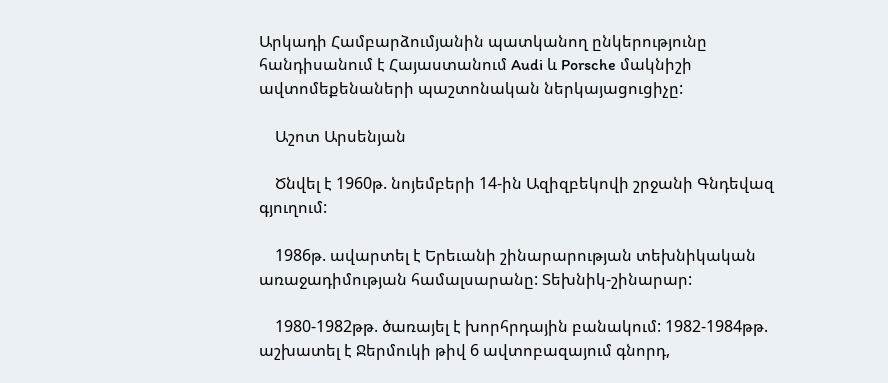Արկադի Համբարձումյանին պատկանող ընկերությունը հանդիսանում է Հայաստանում Audi և Porsche մակնիշի ավտոմեքենաների պաշտոնական ներկայացուցիչը:

    Աշոտ Արսենյան

    Ծնվել է 1960թ. նոյեմբերի 14-ին Ազիզբեկովի շրջանի Գնդեվազ գյուղում:

    1986թ. ավարտել է Երեւանի շինարարության տեխնիկական առաջադիմության համալսարանը: Տեխնիկ-շինարար:

    1980-1982թթ. ծառայել է խորհրդային բանակում: 1982-1984թթ. աշխատել է Ջերմուկի թիվ 6 ավտոբազայում գնորդ,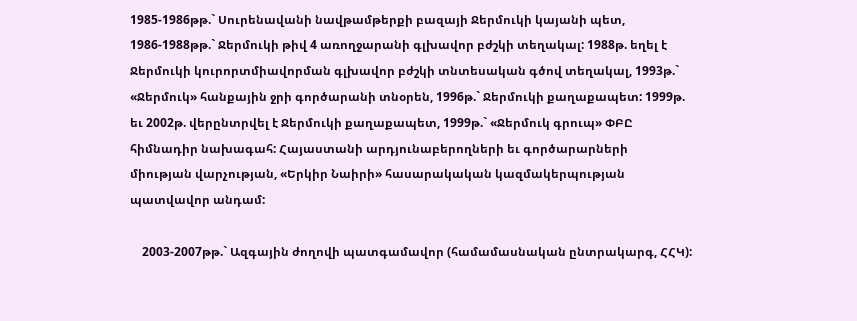1985-1986թթ.` Սուրենավանի նավթամթերքի բազայի Ջերմուկի կայանի պետ, 1986-1988թթ.` Ջերմուկի թիվ 4 առողջարանի գլխավոր բժշկի տեղակալ: 1988թ. եղել է Ջերմուկի կուրորտմիավորման գլխավոր բժշկի տնտեսական գծով տեղակալ, 1993թ.` «Ջերմուկ» հանքային ջրի գործարանի տնօրեն, 1996թ.` Ջերմուկի քաղաքապետ: 1999թ. եւ 2002թ. վերընտրվել է Ջերմուկի քաղաքապետ, 1999թ.` «Ջերմուկ գրուպ» ՓԲԸ հիմնադիր նախագահ: Հայաստանի արդյունաբերողների եւ գործարարների միության վարչության, «Երկիր Նաիրի» հասարակական կազմակերպության պատվավոր անդամ:

    2003-2007թթ.` Ազգային ժողովի պատգամավոր (համամասնական ընտրակարգ, ՀՀԿ):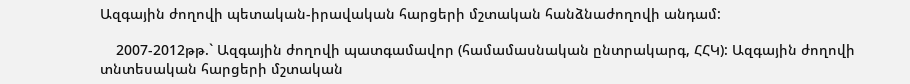Ազգային ժողովի պետական-իրավական հարցերի մշտական հանձնաժողովի անդամ:

    2007-2012թթ.` Ազգային ժողովի պատգամավոր (համամասնական ընտրակարգ, ՀՀԿ): Ազգային ժողովի տնտեսական հարցերի մշտական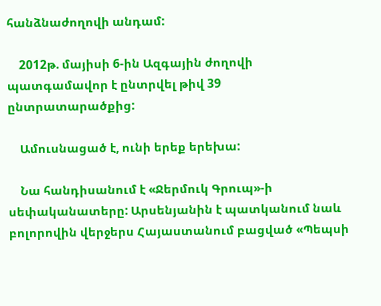հանձնաժողովի անդամ:

    2012թ. մայիսի 6-ին Ազգային ժողովի պատգամավոր է ընտրվել թիվ 39 ընտրատարածքից:

    Ամուսնացած է, ունի երեք երեխա:

    Նա հանդիսանում է «Ջերմուկ Գրուպ»-ի սեփականատերը: Արսենյանին է պատկանում նաև բոլորովին վերջերս Հայաստանում բացված «Պեպսի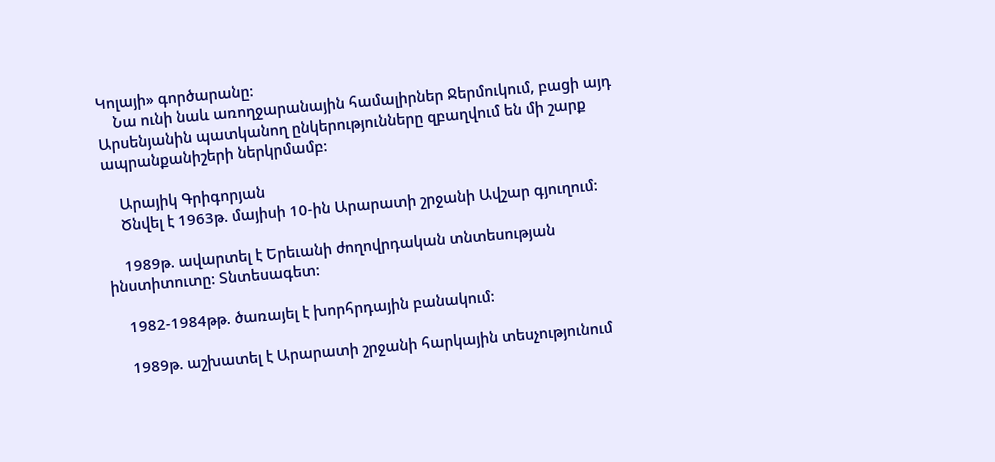Կոլայի» գործարանը:
    Նա ունի նաև առողջարանային համալիրներ Ջերմուկում, բացի այդ Արսենյանին պատկանող ընկերությունները զբաղվում են մի շարք ապրանքանիշերի ներկրմամբ:

    Արայիկ Գրիգորյան
    Ծնվել է 1963թ. մայիսի 10-ին Արարատի շրջանի Ավշար գյուղում:

    1989թ. ավարտել է Երեւանի ժողովրդական տնտեսության ինստիտուտը: Տնտեսագետ:

    1982-1984թթ. ծառայել է խորհրդային բանակում:

    1989թ. աշխատել է Արարատի շրջանի հարկային տեսչությունում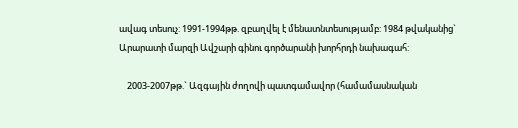ավագ տեսուչ: 1991-1994թթ. զբաղվել է մենատնտեսությամբ: 1984 թվականից` Արարատի մարզի Ավշարի գինու գործարանի խորհրդի նախագահ:

    2003-2007թթ.` Ազգային ժողովի պատգամավոր (համամասնական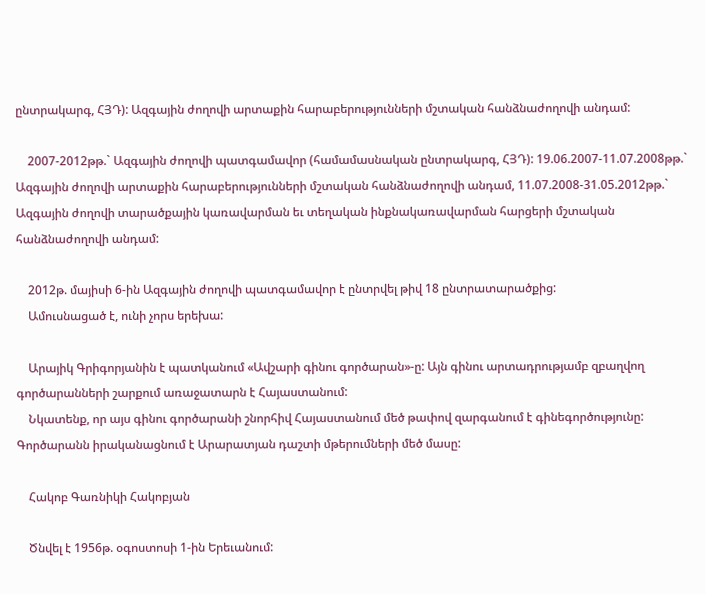ընտրակարգ, ՀՅԴ): Ազգային ժողովի արտաքին հարաբերությունների մշտական հանձնաժողովի անդամ:

    2007-2012թթ.` Ազգային ժողովի պատգամավոր (համամասնական ընտրակարգ, ՀՅԴ): 19.06.2007-11.07.2008թթ.` Ազգային ժողովի արտաքին հարաբերությունների մշտական հանձնաժողովի անդամ, 11.07.2008-31.05.2012թթ.` Ազգային ժողովի տարածքային կառավարման եւ տեղական ինքնակառավարման հարցերի մշտական հանձնաժողովի անդամ:

    2012թ. մայիսի 6-ին Ազգային ժողովի պատգամավոր է ընտրվել թիվ 18 ընտրատարածքից:
    Ամուսնացած է, ունի չորս երեխա:

    Արայիկ Գրիգորյանին է պատկանում «Ավշարի գինու գործարան»-ը: Այն գինու արտադրությամբ զբաղվող գործարանների շարքում առաջատարն է Հայաստանում:
    Նկատենք, որ այս գինու գործարանի շնորհիվ Հայաստանում մեծ թափով զարգանում է գինեգործությունը: Գործարանն իրականացնում է Արարատյան դաշտի մթերումների մեծ մասը:

    Հակոբ Գառնիկի Հակոբյան

    Ծնվել է 1956թ. օգոստոսի 1-ին Երեւանում: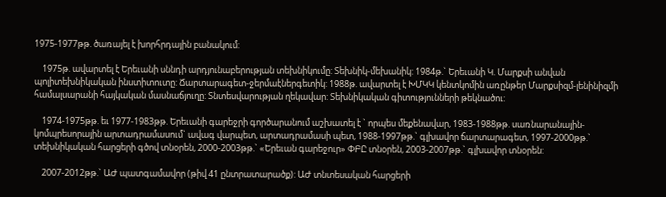1975-1977թթ. ծառայել է խորհրդային բանակում:

    1975թ. ավարտել է Երեւանի սննդի արդյունաբերության տեխնիկումը: Տեխնիկ-մեխանիկ: 1984թ.` Երեւանի Կ. Մարքսի անվան պոլիտեխնիկական ինստիտուտը: Ճարտարագետ-ջերմաէներգետիկ: 1988թ. ավարտել է ԽՄԿԿ կենտկոմին առընթեր Մարքսիզմ-լենինիզմի համալսարանի հայկական մասնաճյուղը: Տնտեսվարության ղեկավար: Տեխնիկական գիտությունների թեկնածու:

    1974-1975թթ. եւ 1977-1983թթ. Երեւանի գարեջրի գործարանում աշխատել է ` որպես մեքենավար, 1983-1988թթ. սառնարանային-կոմպրեսորային արտադրամասում` ավագ վարպետ, արտադրամասի պետ, 1988-1997թթ.` գլխավոր ճարտարագետ, 1997-2000թթ.` տեխնիկական հարցերի գծով տնօրեն, 2000-2003թթ.` «Երեւան գարեջուր» ՓԲԸ տնօրեն, 2003-2007թթ.` գլխավոր տնօրեն:

    2007-2012թթ.` ԱԺ պատգամավոր (թիվ 41 ընտրատարածք): ԱԺ տնտեսական հարցերի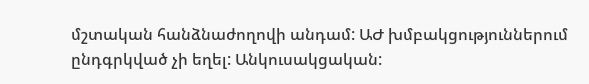մշտական հանձնաժողովի անդամ: ԱԺ խմբակցություններում ընդգրկված չի եղել: Անկուսակցական: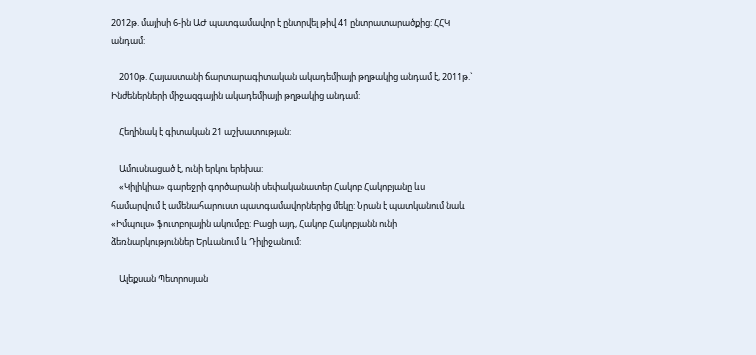2012թ. մայիսի 6-ին ԱԺ պատգամավոր է ընտրվել թիվ 41 ընտրատարածքից: ՀՀԿ անդամ:

    2010թ. Հայաստանի ճարտարագիտական ակադեմիայի թղթակից անդամ է, 2011թ.` Ինժեներների միջազգային ակադեմիայի թղթակից անդամ:

    Հեղինակ է գիտական 21 աշխատության:

    Ամուսնացած է, ունի երկու երեխա:
    «Կիլիկիա» գարեջրի գործարանի սեփականատեր Հակոբ Հակոբյանը ևս համարվում է ամենահարուստ պատգամավորներից մեկը: Նրան է պատկանում նաև «Իմպուլս» ֆուտբոլային ակումբը: Բացի այդ, Հակոբ Հակոբյանն ունի ձեռնարկություններ Երևանում և Դիլիջանում:

    Ալեքսան Պետրոսյան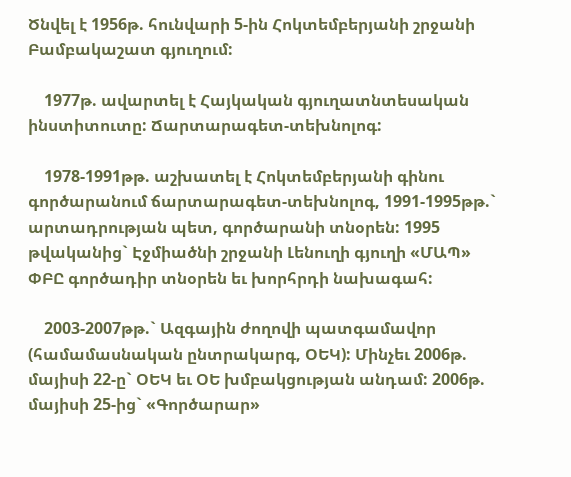Ծնվել է 1956թ. հունվարի 5-ին Հոկտեմբերյանի շրջանի Բամբակաշատ գյուղում:

    1977թ. ավարտել է Հայկական գյուղատնտեսական ինստիտուտը: Ճարտարագետ-տեխնոլոգ:

    1978-1991թթ. աշխատել է Հոկտեմբերյանի գինու գործարանում ճարտարագետ-տեխնոլոգ, 1991-1995թթ.` արտադրության պետ, գործարանի տնօրեն: 1995 թվականից` Էջմիածնի շրջանի Լենուղի գյուղի «ՄԱՊ» ՓԲԸ գործադիր տնօրեն եւ խորհրդի նախագահ:

    2003-2007թթ.` Ազգային ժողովի պատգամավոր (համամասնական ընտրակարգ, ՕԵԿ): Մինչեւ 2006թ. մայիսի 22-ը` ՕԵԿ եւ ՕԵ խմբակցության անդամ: 2006թ. մայիսի 25-ից` «Գործարար»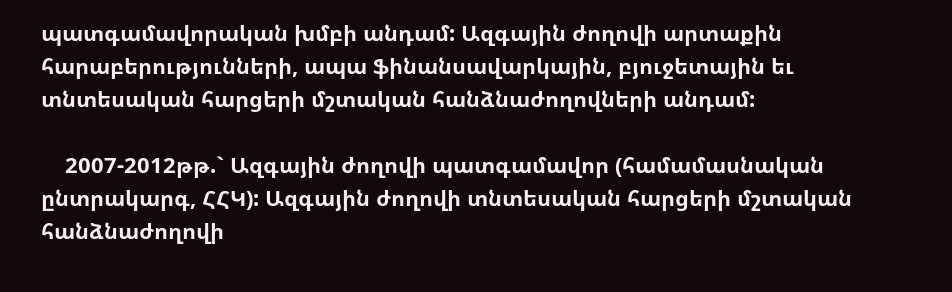պատգամավորական խմբի անդամ: Ազգային ժողովի արտաքին հարաբերությունների, ապա ֆինանսավարկային, բյուջետային եւ տնտեսական հարցերի մշտական հանձնաժողովների անդամ:

    2007-2012թթ.` Ազգային ժողովի պատգամավոր (համամասնական ընտրակարգ, ՀՀԿ): Ազգային ժողովի տնտեսական հարցերի մշտական հանձնաժողովի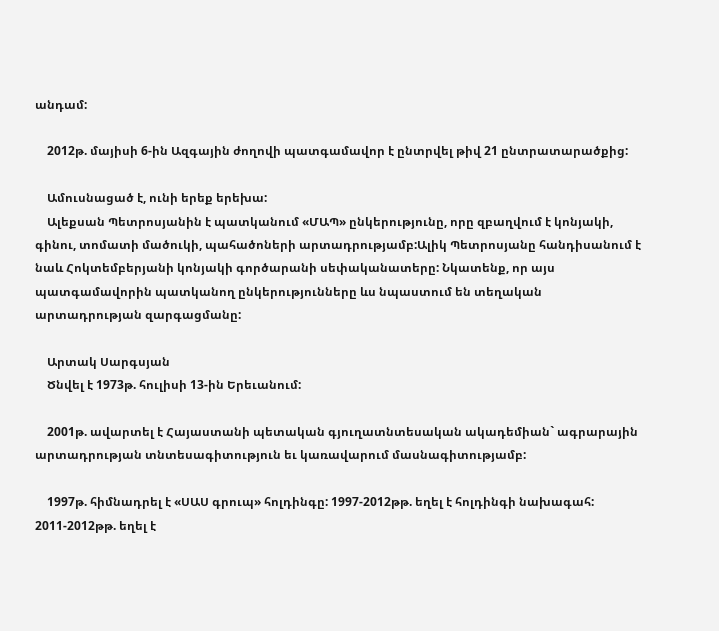անդամ:

    2012թ. մայիսի 6-ին Ազգային ժողովի պատգամավոր է ընտրվել թիվ 21 ընտրատարածքից:

    Ամուսնացած է, ունի երեք երեխա:
    Ալեքսան Պետրոսյանին է պատկանում «ՄԱՊ» ընկերությունը, որը զբաղվում է կոնյակի, գինու, տոմատի մածուկի, պահածոների արտադրությամբ:Ալիկ Պետրոսյանը հանդիսանում է նաև Հոկտեմբերյանի կոնյակի գործարանի սեփականատերը: Նկատենք, որ այս պատգամավորին պատկանող ընկերությունները ևս նպաստում են տեղական արտադրության զարգացմանը:

    Արտակ Սարգսյան
    Ծնվել է 1973թ. հուլիսի 13-ին Երեւանում:

    2001թ. ավարտել է Հայաստանի պետական գյուղատնտեսական ակադեմիան` ագրարային արտադրության տնտեսագիտություն եւ կառավարում մասնագիտությամբ:

    1997թ. հիմնադրել է «ՍԱՍ գրուպ» հոլդինգը: 1997-2012թթ. եղել է հոլդինգի նախագահ: 2011-2012թթ. եղել է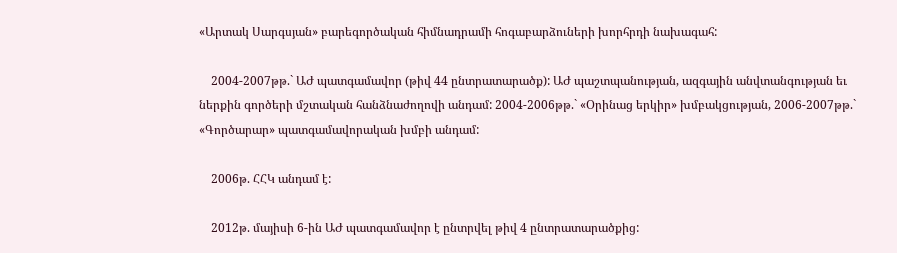«Արտակ Սարգսյան» բարեգործական հիմնադրամի հոգաբարձուների խորհրդի նախագահ:

    2004-2007թթ.` ԱԺ պատգամավոր (թիվ 44 ընտրատարածք): ԱԺ պաշտպանության, ազգային անվտանգության եւ ներքին գործերի մշտական հանձնաժողովի անդամ: 2004-2006թթ.` «Օրինաց երկիր» խմբակցության, 2006-2007թթ.` «Գործարար» պատգամավորական խմբի անդամ:

    2006թ. ՀՀԿ անդամ է:

    2012թ. մայիսի 6-ին ԱԺ պատգամավոր է ընտրվել թիվ 4 ընտրատարածքից: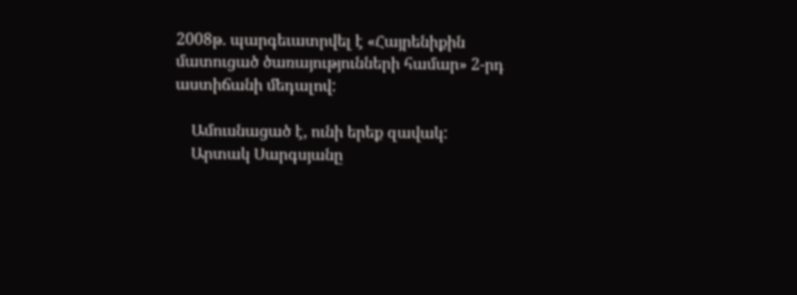2008թ. պարգեւատրվել է «Հայրենիքին մատուցած ծառայությունների համար» 2-րդ աստիճանի մեդալով:

    Ամուսնացած է, ունի երեք զավակ:
    Արտակ Սարգսյանը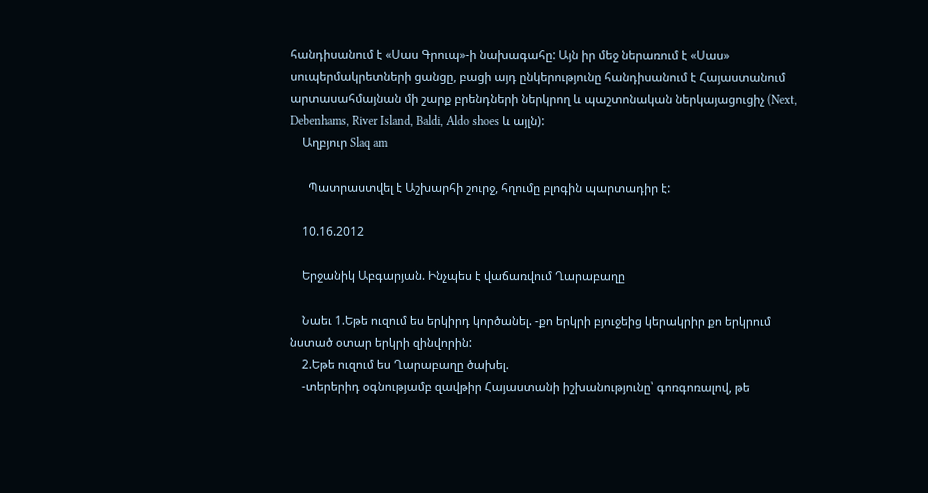հանդիսանում է «Սաս Գրուպ»-ի նախագահը: Այն իր մեջ ներառում է «Սաս» սուպերմակրետների ցանցը, բացի այդ ընկերությունը հանդիսանում է Հայաստանում արտասահմայնան մի շարք բրենդների ներկրող և պաշտոնական ներկայացուցիչ (Next, Debenhams, River Island, Baldi, Aldo shoes և այլն):
    Աղբյուր Slaq am

      Պատրաստվել է Աշխարհի շուրջ, հղումը բլոգին պարտադիր է:

    10.16.2012

    Երջանիկ Աբգարյան. Ինչպես է վաճառվում Ղարաբաղը

    Նաեւ 1.Եթե ուզում ես երկիրդ կործանել. -քո երկրի բյուջեից կերակրիր քո երկրում նստած օտար երկրի զինվորին:
    2.Եթե ուզում ես Ղարաբաղը ծախել.
    -տերերիդ օգնությամբ զավթիր Հայաստանի իշխանությունը՝ գոռգոռալով, թե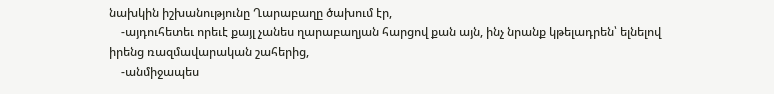նախկին իշխանությունը Ղարաբաղը ծախում էր,
    -այդուհետեւ որեւէ քայլ չանես ղարաբաղյան հարցով քան այն, ինչ նրանք կթելադրեն՝ ելնելով իրենց ռազմավարական շահերից,
    -անմիջապես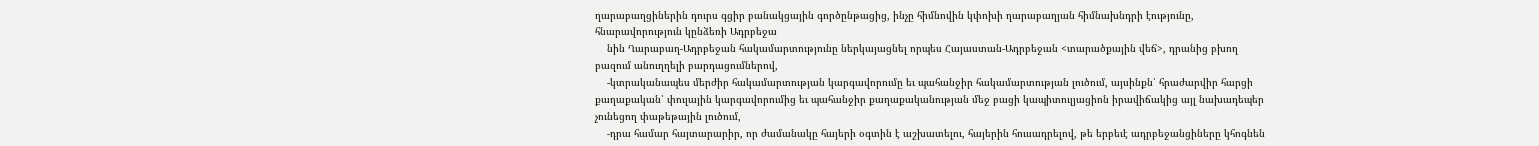ղարաբաղցիներին դուրս գցիր բանակցային գործընթացից, ինչը հիմնովին կփոխի ղարաբաղյան հիմնախնդրի էությունը, հնարավորություն կընձեռի Ադրբեջա
    նին Ղարաբաղ-Ադրբեջան հակամարտությունը ներկայացնել որպես Հայաստան-Ադրբեջան <տարածքային վեճ>, դրանից բխող բազում անուղղելի բարդացումներով,
    -կտրականապես մերժիր հակամարտության կարգավորումը եւ պահանջիր հակամարտության լուծում, այսինքն՝ հրաժարվիր հարցի քաղաքական՝ փուլային կարգավորումից եւ պահանջիր քաղաքականության մեջ բացի կապիտուլյացիոն իրավիճակից այլ նախադեպեր չունեցող փաթեթային լուծում,
    -դրա համար հայտարարիր, որ ժամանակը հայերի օգտին է աշխատելու, հայերին հուսադրելով, թե երբեւէ ադրբեջանցիները կհոգնեն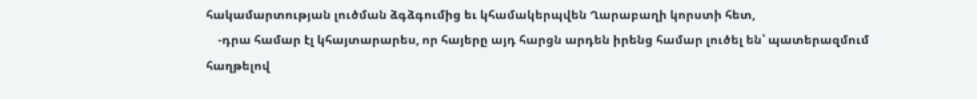հակամարտության լուծման ձգձգումից եւ կհամակերպվեն Ղարաբաղի կորստի հետ,
    -դրա համար էլ կհայտարարես, որ հայերը այդ հարցն արդեն իրենց համար լուծել են՝ պատերազմում հաղթելով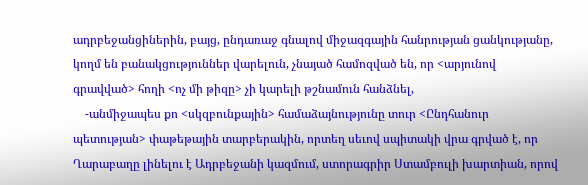ադրբեջանցիներին, բայց, ընդառաջ գնալով միջազգային հանրության ցանկությանը, կողմ են բանակցություններ վարելուն, չնայած համոզված են, որ <արյունով գրավված> հողի <ոչ մի թիզը> չի կարելի թշնամուն հանձնել,
    -անմիջապես քո <սկզբունքային> համաձայնությունը տուր <Ընդհանուր պետության> փաթեթային տարբերակին, որտեղ սեւով սպիտակի վրա գրված է, որ Ղարաբաղը լինելու է Ադրբեջանի կազմում, ստորագրիր Ստամբուլի խարտիան, որով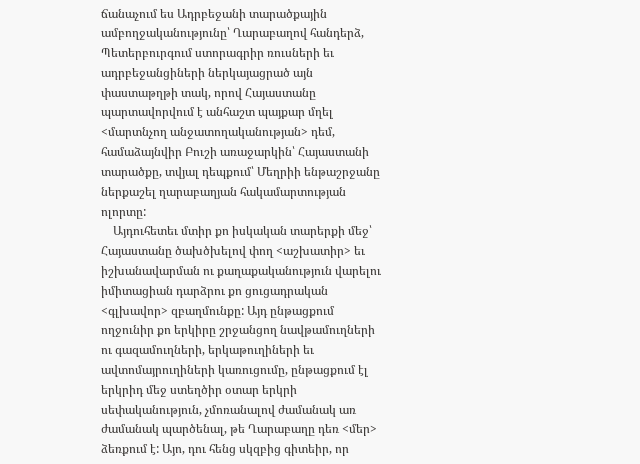ճանաչում ես Ադրբեջանի տարածքային ամբողջականությունը՝ Ղարաբաղով հանդերձ, Պետերբուրգում ստորագրիր ռուսների եւ ադրբեջանցիների ներկայացրած այն փաստաթղթի տակ, որով Հայաստանը պարտավորվում է անհաշտ պայքար մղել <մարտնչող անջատողականության> դեմ, համաձայնվիր Բուշի առաջարկին՝ Հայաստանի տարածքը, տվյալ դեպքում՝ Մեղրիի ենթաշրջանը ներքաշել ղարաբաղյան հակամարտության ոլորտը:
    Այդուհետեւ մտիր քո իսկական տարերքի մեջ՝ Հայաստանը ծախծխելով փող <աշխատիր> եւ իշխանավարման ու քաղաքականություն վարելու իմիտացիան դարձրու քո ցուցադրական <գլխավոր> զբաղմունքը: Այդ ընթացքում ողջունիր քո երկիրը շրջանցող նավթամուղների ու գազամուղների, երկաթուղիների եւ ավտոմայրուղիների կառուցումը, ընթացքում էլ երկրիդ մեջ ստեղծիր օտար երկրի սեփականություն, չմոռանալով ժամանակ առ ժամանակ պարծենալ, թե Ղարաբաղը դեռ <մեր> ձեռքում է: Այո, դու հենց սկզբից գիտեիր, որ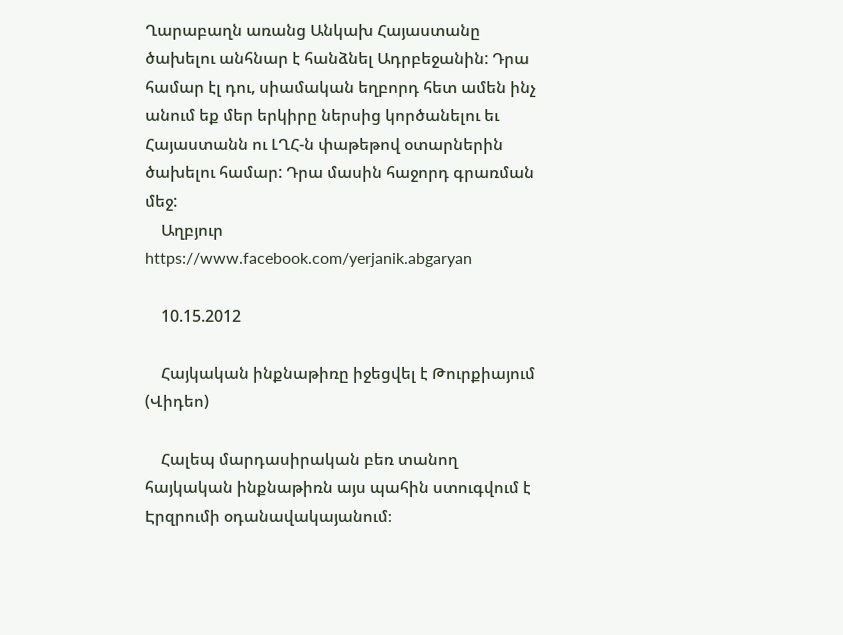Ղարաբաղն առանց Անկախ Հայաստանը ծախելու անհնար է հանձնել Ադրբեջանին: Դրա համար էլ դու, սիամական եղբորդ հետ ամեն ինչ անում եք մեր երկիրը ներսից կործանելու եւ Հայաստանն ու ԼՂՀ-ն փաթեթով օտարներին ծախելու համար: Դրա մասին հաջորդ գրառման մեջ:
    Աղբյուր https://www.facebook.com/yerjanik.abgaryan

    10.15.2012

    Հայկական ինքնաթիռը իջեցվել է Թուրքիայում (Վիդեո)

    Հալեպ մարդասիրական բեռ տանող հայկական ինքնաթիռն այս պահին ստուգվում է Էրզրումի օդանավակայանում։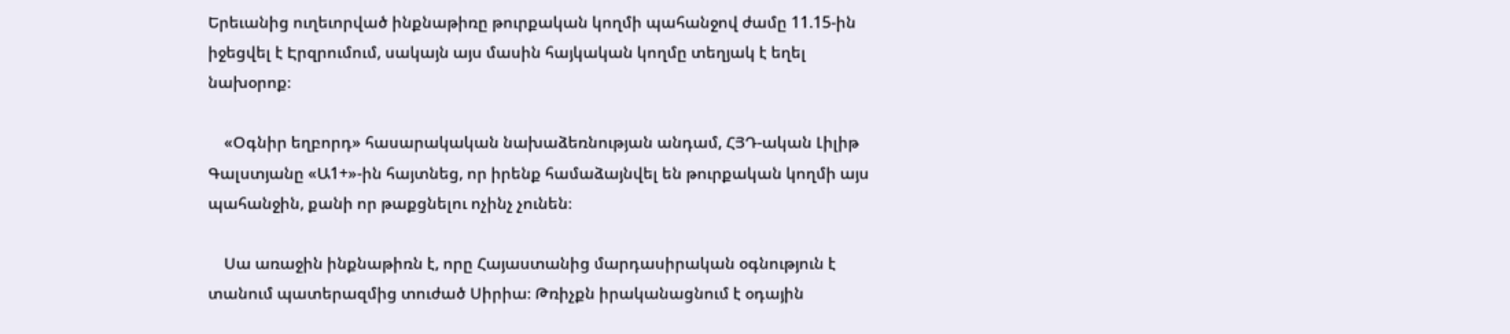Երեւանից ուղեւորված ինքնաթիռը թուրքական կողմի պահանջով ժամը 11.15-ին իջեցվել է Էրզրումում, սակայն այս մասին հայկական կողմը տեղյակ է եղել նախօրոք։

    «Օգնիր եղբորդ» հասարակական նախաձեռնության անդամ, ՀՅԴ-ական Լիլիթ Գալստյանը «Ա1+»-ին հայտնեց, որ իրենք համաձայնվել են թուրքական կողմի այս պահանջին, քանի որ թաքցնելու ոչինչ չունեն։

    Սա առաջին ինքնաթիռն է, որը Հայաստանից մարդասիրական օգնություն է տանում պատերազմից տուժած Սիրիա։ Թռիչքն իրականացնում է օդային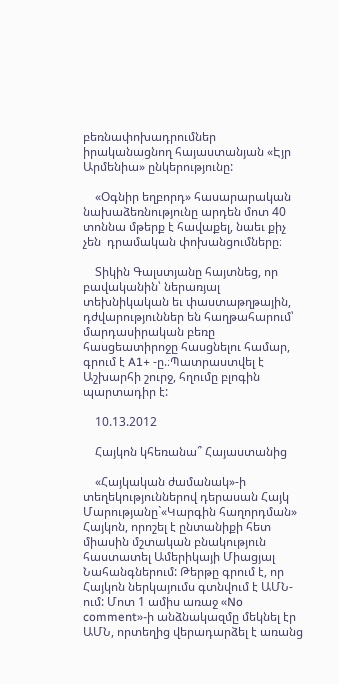բեռնափոխադրումներ իրականացնող հայաստանյան «Էյր Արմենիա» ընկերությունը:

    «Օգնիր եղբորդ» հասարարական նախաձեռնությունը արդեն մոտ 40 տոննա մթերք է հավաքել, նաեւ քիչ չեն  դրամական փոխանցումները։

    Տիկին Գալստյանը հայտնեց, որ բավականին՝ ներառյալ տեխնիկական եւ փաստաթղթային, դժվարություններ են հաղթահարում՝ մարդասիրական բեռը հասցեատիրոջը հասցնելու համար, գրում է A1+ -ը.։Պատրաստվել է Աշխարհի շուրջ, հղումը բլոգին պարտադիր է:

    10.13.2012

    Հայկոն կհեռանա՞ Հայաստանից

    «Հայկական ժամանակ»-ի տեղեկություններով դերասան Հայկ Մարությանը`«Կարգին հաղորդման» Հայկոն, որոշել է ընտանիքի հետ միասին մշտական բնակություն հաստատել Ամերիկայի Միացյալ Նահանգներում: Թերթը գրում է, որ Հայկոն ներկայումս գտնվում է ԱՄՆ-ում: Մոտ 1 ամիս առաջ «No comment»-ի անձնակազմը մեկնել էր ԱՄՆ, որտեղից վերադարձել է առանց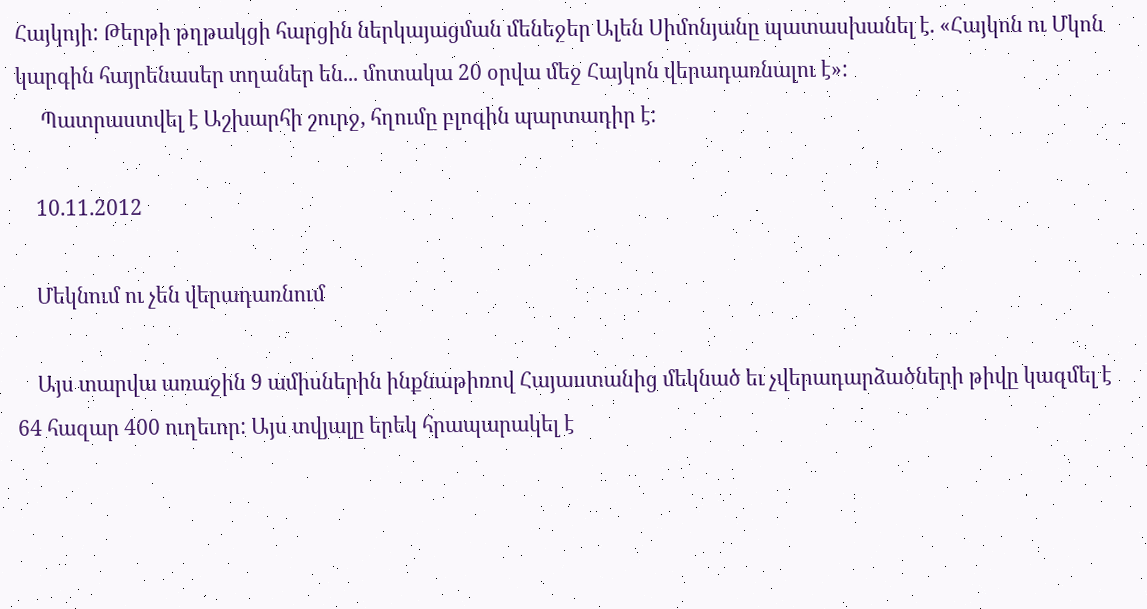Հայկոյի: Թերթի թղթակցի հարցին ներկայացման մենեջեր Ալեն Սիմոնյանը պատասխանել է. «Հայկոն ու Մկոն կարգին հայրենասեր տղաներ են... մոտակա 20 օրվա մեջ Հայկոն վերադառնալու է»:
     Պատրաստվել է Աշխարհի շուրջ, հղումը բլոգին պարտադիր է:

    10.11.2012

    Մեկնում ու չեն վերադառնում

    Այս տարվա առաջին 9 ամիսներին ինքնաթիռով Հայաստանից մեկնած եւ չվերադարձածների թիվը կազմել է 64 հազար 400 ուղեւոր: Այս տվյալը երեկ հրապարակել է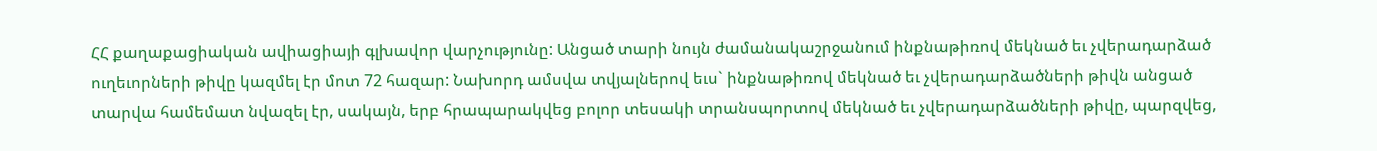ՀՀ քաղաքացիական ավիացիայի գլխավոր վարչությունը: Անցած տարի նույն ժամանակաշրջանում ինքնաթիռով մեկնած եւ չվերադարձած ուղեւորների թիվը կազմել էր մոտ 72 հազար: Նախորդ ամսվա տվյալներով եւս` ինքնաթիռով մեկնած եւ չվերադարձածների թիվն անցած տարվա համեմատ նվազել էր, սակայն, երբ հրապարակվեց բոլոր տեսակի տրանսպորտով մեկնած եւ չվերադարձածների թիվը, պարզվեց,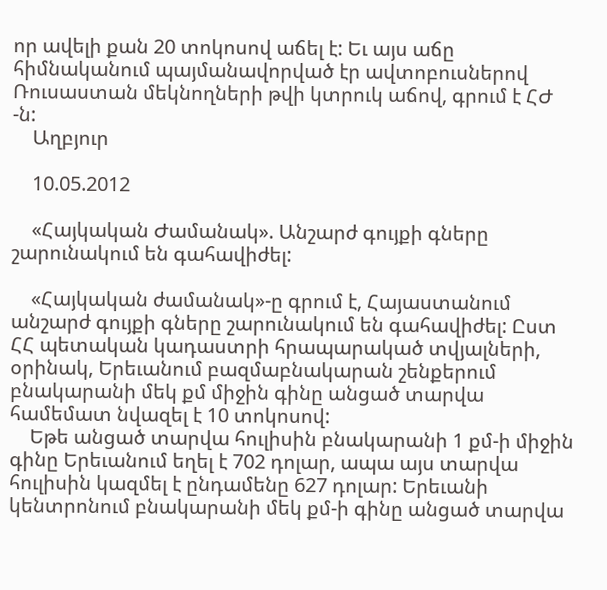որ ավելի քան 20 տոկոսով աճել է: Եւ այս աճը հիմնականում պայմանավորված էր ավտոբուսներով Ռուսաստան մեկնողների թվի կտրուկ աճով, գրում է ՀԺ -ն:
    Աղբյուր

    10.05.2012

    «Հայկական Ժամանակ». Անշարժ գույքի գները շարունակում են գահավիժել:

    «Հայկական ժամանակ»-ը գրում է, Հայաստանում անշարժ գույքի գները շարունակում են գահավիժել: Ըստ ՀՀ պետական կադաստրի հրապարակած տվյալների, օրինակ, Երեւանում բազմաբնակարան շենքերում բնակարանի մեկ քմ միջին գինը անցած տարվա համեմատ նվազել է 10 տոկոսով:
    Եթե անցած տարվա հուլիսին բնակարանի 1 քմ-ի միջին գինը Երեւանում եղել է 702 դոլար, ապա այս տարվա հուլիսին կազմել է ընդամենը 627 դոլար: Երեւանի կենտրոնում բնակարանի մեկ քմ-ի գինը անցած տարվա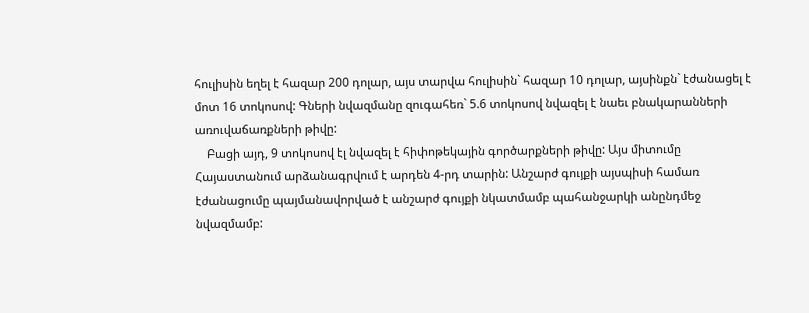հուլիսին եղել է հազար 200 դոլար, այս տարվա հուլիսին` հազար 10 դոլար, այսինքն` էժանացել է մոտ 16 տոկոսով: Գների նվազմանը զուգահեռ` 5.6 տոկոսով նվազել է նաեւ բնակարանների առուվաճառքների թիվը:
    Բացի այդ, 9 տոկոսով էլ նվազել է հիփոթեկային գործարքների թիվը: Այս միտումը Հայաստանում արձանագրվում է արդեն 4-րդ տարին: Անշարժ գույքի այսպիսի համառ էժանացումը պայմանավորված է անշարժ գույքի նկատմամբ պահանջարկի անընդմեջ նվազմամբ: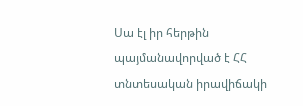Սա էլ իր հերթին պայմանավորված է ՀՀ տնտեսական իրավիճակի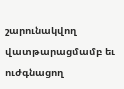շարունակվող վատթարացմամբ եւ ուժգնացող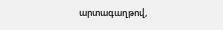արտագաղթով,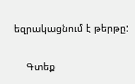եզրակացնում է թերթը:

    Գտեք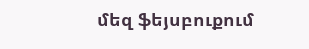մեզ ֆեյսբուքում